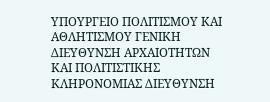ΥΠΟΥΡΓΕΙΟ ΠΟΛΙΤΙΣΜΟΥ ΚΑΙ ΑΘΛΗΤΙΣΜΟΥ ΓΕΝΙΚΗ ΔΙΕΥΘΥΝΣΗ ΑΡΧΑΙΟΤΗΤΩΝ ΚΑΙ ΠΟΛΙΤΙΣΤΙΚΗΣ ΚΛΗΡΟΝΟΜΙΑΣ ΔΙΕΥΘΥΝΣΗ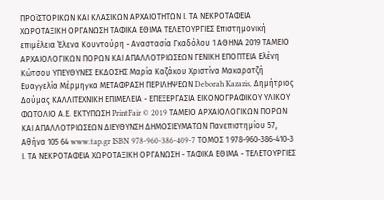ΠΡΟϊΣΤΟΡΙΚΩΝ ΚΑΙ ΚΛΑΣΙΚΩΝ ΑΡΧΑΙΟΤΗΤΩΝ Ι. ΤΑ ΝΕΚΡΟΤΑΦΕΙΑ ΧΩΡΟΤΑΞΙΚΗ ΟΡΓΑΝΩΣΗ ΤΑΦΙΚΑ ΕΘΙΜΑ ΤΕΛΕΤΟΥΡΓΙΕΣ Επιστημονική επιμέλεια Έλενα Κουντούρη - Αναστασία Γκαδόλου 1 ΑΘΗΝΑ 2019 ΤΑΜΕΙΟ ΑΡΧΑΙΟΛΟΓΙΚΩΝ ΠΟΡΩΝ ΚΑΙ ΑΠΑΛΛΟΤΡΙΩΣΕΩΝ ΓΕΝΙΚΗ ΕΠΟΠΤΕΙΑ Ελένη Κώτσου ΥΠΕΥΘΥΝΕΣ ΕΚΔΟΣΗΣ Μαρία Καζάκου Χριστίνα Μακαρατζή Ευαγγελία Μέρμηγκα ΜΕΤΑΦΡΑΣΗ ΠΕΡΙΛΗΨΕΩΝ Deborah Kazazis, Δημήτριος Δούμας ΚΑΛΛΙΤΕΧΝΙΚΗ ΕΠΙΜΕΛΕΙΑ - ΕΠΕΞΕΡΓΑΣΙΑ ΕΙΚΟΝΟΓΡΑΦΙΚΟΥ ΥΛΙΚΟΥ ΦΩΤΟΛΙΟ Α.Ε. ΕΚΤΥΠΩΣΗ PrintFair © 2019 ΤΑΜΕΙΟ ΑΡΧΑΙΟΛΟΓΙΚΩΝ ΠΟΡΩΝ ΚΑΙ ΑΠΑΛΛΟΤΡΙΩΣΕΩΝ ΔΙΕΥΘΥΝΣΗ ΔΗΜΟΣΙΕΥΜΑΤΩΝ Πανεπιστημίου 57, Αθήνα 105 64 www.tap.gr ISBN 978-960-386-409-7 ΤΟΜΟΣ 1 978-960-386-410-3 Ι. ΤΑ ΝΕΚΡΟΤΑΦΕΙΑ ΧΩΡΟΤΑΞΙΚΗ ΟΡΓΑΝΩΣΗ - ΤΑΦΙΚΑ ΕΘΙΜΑ - ΤΕΛΕΤΟΥΡΓΙΕΣ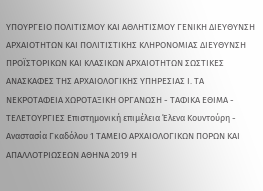ΥΠΟΥΡΓΕΙΟ ΠΟΛΙΤΙΣΜΟΥ ΚΑΙ ΑΘΛΗΤΙΣΜΟΥ ΓΕΝΙΚΗ ΔΙΕΥΘΥΝΣΗ ΑΡΧΑΙΟΤΗΤΩΝ ΚΑΙ ΠΟΛΙΤΙΣΤΙΚΗΣ ΚΛΗΡΟΝΟΜΙΑΣ ΔΙΕΥΘΥΝΣΗ ΠΡΟΪΣΤΟΡΙΚΩΝ ΚΑΙ ΚΛΑΣΙΚΩΝ ΑΡΧΑΙΟΤΗΤΩΝ ΣΩΣΤΙΚΕΣ ΑΝΑΣΚΑΦΕΣ ΤΗΣ ΑΡΧΑΙΟΛΟΓΙΚΗΣ ΥΠΗΡΕΣΙΑΣ Ι. ΤΑ ΝΕΚΡΟΤΑΦΕΙΑ ΧΩΡΟΤΑΞΙΚΗ ΟΡΓΑΝΩΣΗ - ΤΑΦΙΚΑ ΕΘΙΜΑ - ΤΕΛΕΤΟΥΡΓΙΕΣ Επιστημονική επιμέλεια Έλενα Κουντούρη - Αναστασία Γκαδόλου 1 ΤΑΜΕΙΟ ΑΡΧΑΙΟΛΟΓΙΚΩΝ ΠΟΡΩΝ ΚΑΙ ΑΠΑΛΛΟΤΡΙΩΣΕΩΝ ΑΘΗΝΑ 2019 Η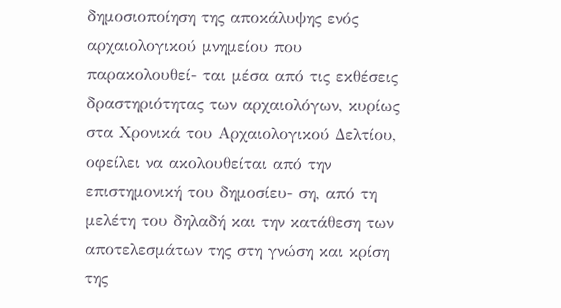δημοσιοποίηση της αποκάλυψης ενός αρχαιολογικού μνημείου που παρακολουθεί- ται μέσα από τις εκθέσεις δραστηριότητας των αρχαιολόγων, κυρίως στα Χρονικά του Αρχαιολογικού Δελτίου, οφείλει να ακολουθείται από την επιστημονική του δημοσίευ- ση, από τη μελέτη του δηλαδή και την κατάθεση των αποτελεσμάτων της στη γνώση και κρίση της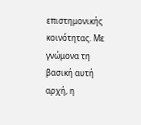επιστημονικής κοινότητας. Με γνώμονα τη βασική αυτή αρχή, η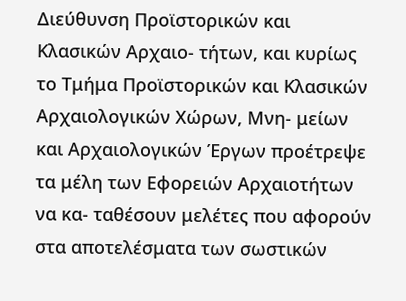Διεύθυνση Προϊστορικών και Κλασικών Αρχαιο- τήτων, και κυρίως το Τμήμα Προϊστορικών και Κλασικών Αρχαιολογικών Χώρων, Μνη- μείων και Αρχαιολογικών Έργων προέτρεψε τα μέλη των Εφορειών Αρχαιοτήτων να κα- ταθέσουν μελέτες που αφορούν στα αποτελέσματα των σωστικών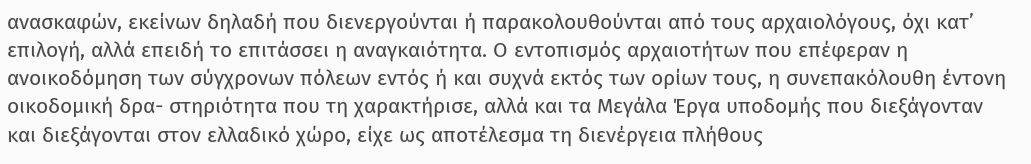ανασκαφών, εκείνων δηλαδή που διενεργούνται ή παρακολουθούνται από τους αρχαιολόγους, όχι κατ’ επιλογή, αλλά επειδή το επιτάσσει η αναγκαιότητα. Ο εντοπισμός αρχαιοτήτων που επέφεραν η ανοικοδόμηση των σύγχρονων πόλεων εντός ή και συχνά εκτός των ορίων τους, η συνεπακόλουθη έντονη οικοδομική δρα- στηριότητα που τη χαρακτήρισε, αλλά και τα Μεγάλα Έργα υποδομής που διεξάγονταν και διεξάγονται στον ελλαδικό χώρο, είχε ως αποτέλεσμα τη διενέργεια πλήθους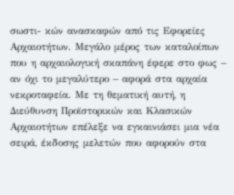σωστι- κών ανασκαφών από τις Εφορείες Αρχαιοτήτων. Μεγάλο μέρος των καταλοίπων που η αρχαιολογική σκαπάνη έφερε στο φως – αν όχι το μεγαλύτερο – αφορά στα αρχαία νεκροταφεία. Με τη θεματική αυτή, η Διεύθυνση Προϊστορικών και Κλασικών Αρχαιοτήτων επέλεξε να εγκαινιάσει μια νέα σειρά, έκδοσης μελετών που αφορούν στα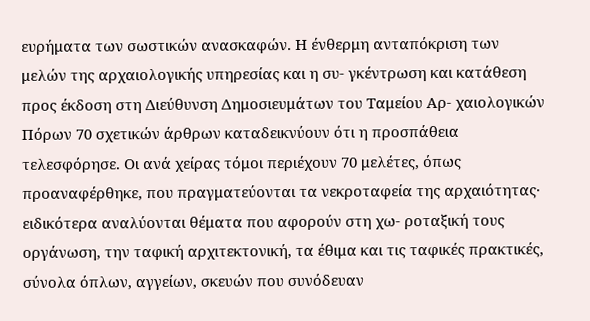ευρήματα των σωστικών ανασκαφών. Η ένθερμη ανταπόκριση των μελών της αρχαιολογικής υπηρεσίας και η συ- γκέντρωση και κατάθεση προς έκδοση στη Διεύθυνση Δημοσιευμάτων του Ταμείου Αρ- χαιολογικών Πόρων 70 σχετικών άρθρων καταδεικνύουν ότι η προσπάθεια τελεσφόρησε. Οι ανά χείρας τόμοι περιέχουν 70 μελέτες, όπως προαναφέρθηκε, που πραγματεύονται τα νεκροταφεία της αρχαιότητας· ειδικότερα αναλύονται θέματα που αφορούν στη χω- ροταξική τους οργάνωση, την ταφική αρχιτεκτονική, τα έθιμα και τις ταφικές πρακτικές, σύνολα όπλων, αγγείων, σκευών που συνόδευαν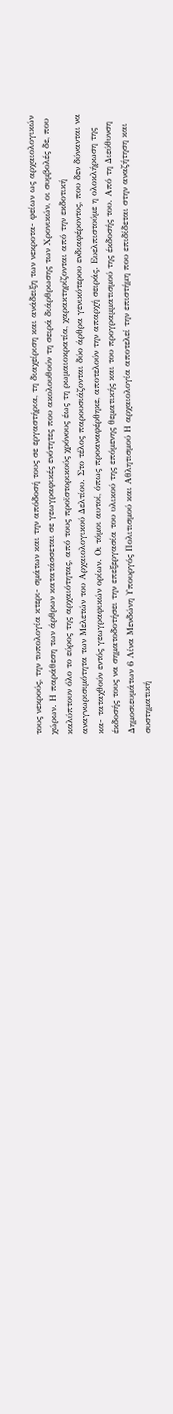τους νεκρούς, την τυπολογία κτερι- σμάτων και την απόδοσή τους σε εργαστήρια, τη διαχείριση και ανάδειξη των νεκροτα- φείων ως αρχαιολογικών χώρων. Η παράθεση των άρθρων κατατάσσεται σε γεωγραφικές ενότητες που ακολουθούν τη σειρά διάρθρωσης των Χρονικών, οι συμβολές δε, που καλύπτουν όλο το εύρος της αρχαιότητας, από τους προϊστορικούς χρόνους έως τη ρωμαιοκρατία, χαρακτηρίζονται από την εκδοτική αναγνωρισιμότητα των Μελετών του Αρχαιολογικού Δελτίου. Στο τέλος παρουσιάζονται δύο άρθρα γενικότερου ενδιαφέροντος, που δεν δύνανται να κα- ταταχθούν εντός γεωγραφικών ορίων. Οι τόμοι αυτοί, όπως προαναφέρθηκε, αποτελούν την απαρχή σειράς. Ευελπιστούμε η ολοκλήρωση της έκδοσής τους να σηματοδοτήσει την επεξεργασία του υλικού της επόμενης θεματικής και του προγραμματισμού της έκδοσής του. Από τη Διεύθυνση Δημοσιευμάτων 6 Λίνα Μενδώνη Υπουργός Πολιτισμού και Αθλητισμού Η αρχαιολογία αποτελεί την επιστήμη που επιδίδεται στην αναζήτηση και συστηματική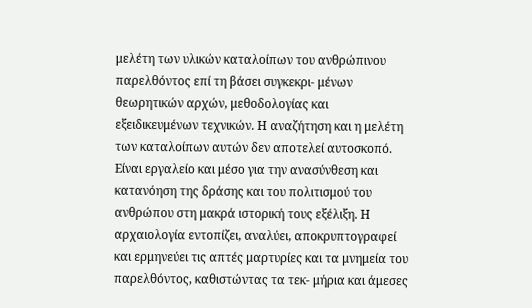μελέτη των υλικών καταλοίπων του ανθρώπινου παρελθόντος επί τη βάσει συγκεκρι- μένων θεωρητικών αρχών, μεθοδολογίας και εξειδικευμένων τεχνικών. Η αναζήτηση και η μελέτη των καταλοίπων αυτών δεν αποτελεί αυτοσκοπό. Είναι εργαλείο και μέσο για την ανασύνθεση και κατανόηση της δράσης και του πολιτισμού του ανθρώπου στη μακρά ιστορική τους εξέλιξη. Η αρχαιολογία εντοπίζει, αναλύει, αποκρυπτογραφεί και ερμηνεύει τις απτές μαρτυρίες και τα μνημεία του παρελθόντος, καθιστώντας τα τεκ- μήρια και άμεσες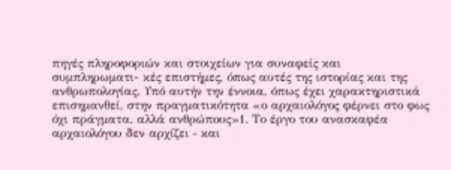πηγές πληροφοριών και στοιχείων για συναφείς και συμπληρωματι- κές επιστήμες, όπως αυτές της ιστορίας και της ανθρωπολογίας. Υπό αυτήν την έννοια, όπως έχει χαρακτηριστικά επισημανθεί, στην πραγματικότητα «ο αρχαιολόγος φέρνει στο φως όχι πράγματα, αλλά ανθρώπους»1. Το έργο του ανασκαφέα αρχαιολόγου δεν αρχίζει ‒ και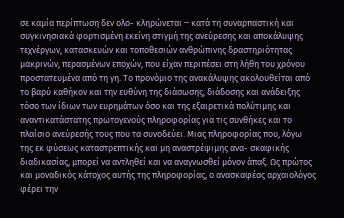σε καμία περίπτωση δεν ολο- κληρώνεται ‒ κατά τη συναρπαστική και συγκινησιακά φορτισμένη εκείνη στιγμή της ανεύρεσης και αποκάλυψης τεχνέργων, κατασκευών και τοποθεσιών ανθρώπινης δραστηριότητας μακρινών, περασμένων εποχών, που είχαν περιπέσει στη λήθη του χρόνου προστατευμένα από τη γη. Το προνόμιο της ανακάλυψης ακολουθείται από το βαρύ καθήκον και την ευθύνη της διάσωσης, διάδοσης και ανάδειξης τόσο των ίδιων των ευρημάτων όσο και της εξαιρετικά πολύτιμης και αναντικατάστατης πρωτογενούς πληροφορίας για τις συνθήκες και το πλαίσιο ανεύρεσής τους που τα συνοδεύει. Μιας πληροφορίας που, λόγω της εκ φύσεως καταστρεπτικής και μη αναστρέψιμης ανα- σκαφικής διαδικασίας, μπορεί να αντληθεί και να αναγνωσθεί μόνον άπαξ. Ως πρώτος και μοναδικός κάτοχος αυτής της πληροφορίας, ο ανασκαφέας αρχαιολόγος φέρει την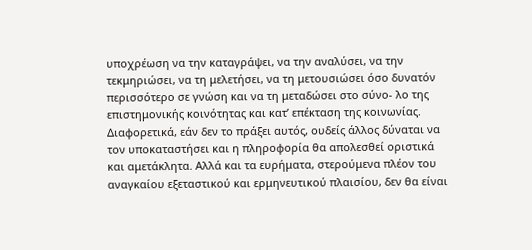υποχρέωση να την καταγράψει, να την αναλύσει, να την τεκμηριώσει, να τη μελετήσει, να τη μετουσιώσει όσο δυνατόν περισσότερο σε γνώση και να τη μεταδώσει στο σύνο- λο της επιστημονικής κοινότητας και κατ’ επέκταση της κοινωνίας. Διαφορετικά, εάν δεν το πράξει αυτός, ουδείς άλλος δύναται να τον υποκαταστήσει και η πληροφορία θα απολεσθεί οριστικά και αμετάκλητα. Αλλά και τα ευρήματα, στερούμενα πλέον του αναγκαίου εξεταστικού και ερμηνευτικού πλαισίου, δεν θα είναι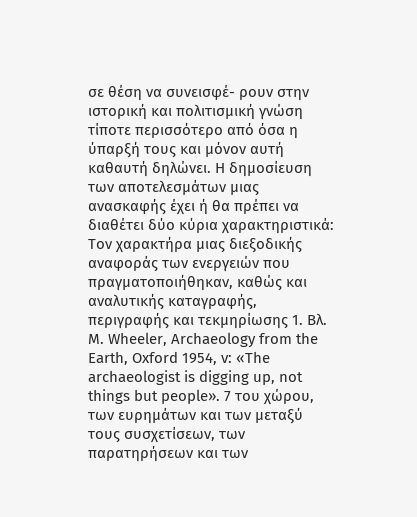σε θέση να συνεισφέ- ρουν στην ιστορική και πολιτισμική γνώση τίποτε περισσότερο από όσα η ύπαρξή τους και μόνον αυτή καθαυτή δηλώνει. Η δημοσίευση των αποτελεσμάτων μιας ανασκαφής έχει ή θα πρέπει να διαθέτει δύο κύρια χαρακτηριστικά: Τον χαρακτήρα μιας διεξοδικής αναφοράς των ενεργειών που πραγματοποιήθηκαν, καθώς και αναλυτικής καταγραφής, περιγραφής και τεκμηρίωσης 1. Βλ. M. Wheeler, Archaeology from the Earth, Oxford 1954, v: «The archaeologist is digging up, not things but people». 7 του χώρου, των ευρημάτων και των μεταξύ τους συσχετίσεων, των παρατηρήσεων και των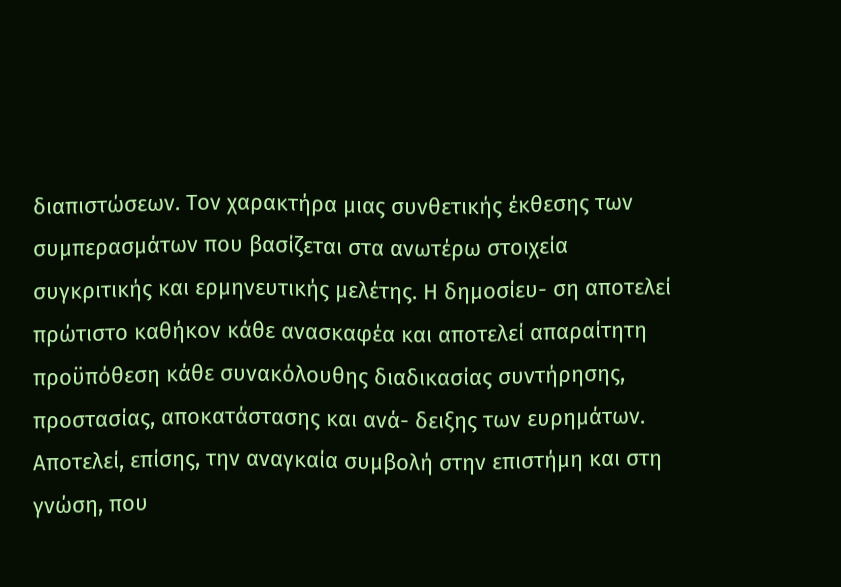διαπιστώσεων. Τον χαρακτήρα μιας συνθετικής έκθεσης των συμπερασμάτων που βασίζεται στα ανωτέρω στοιχεία συγκριτικής και ερμηνευτικής μελέτης. Η δημοσίευ- ση αποτελεί πρώτιστο καθήκον κάθε ανασκαφέα και αποτελεί απαραίτητη προϋπόθεση κάθε συνακόλουθης διαδικασίας συντήρησης, προστασίας, αποκατάστασης και ανά- δειξης των ευρημάτων. Αποτελεί, επίσης, την αναγκαία συμβολή στην επιστήμη και στη γνώση, που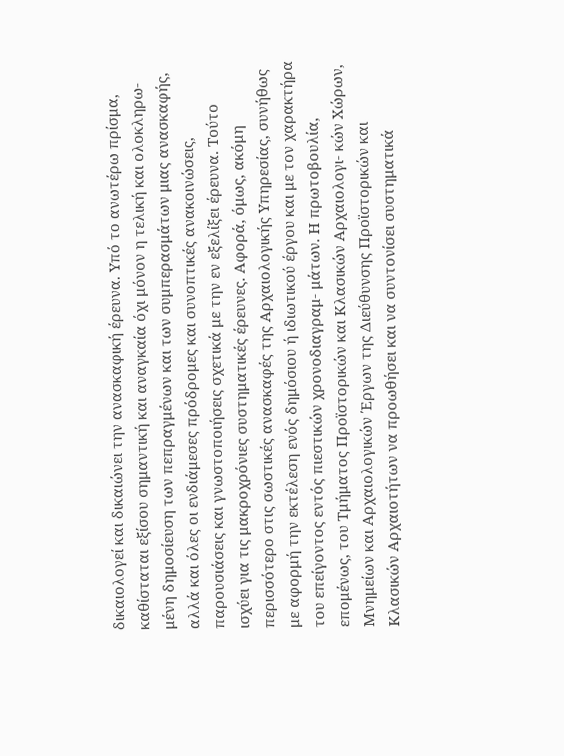δικαιολογεί και δικαιώνει την ανασκαφική έρευνα. Υπό το ανωτέρω πρίσμα, καθίσταται εξίσου σημαντική και αναγκαία όχι μόνον η τελική και ολοκληρω- μένη δημοσίευση των πεπραγμένων και των συμπερασμάτων μιας ανασκαφής, αλλά και όλες οι ενδιάμεσες πρόδρομες και συνοπτικές ανακοινώσεις, παρουσιάσεις και γνωστοποιήσεις σχετικά με την εν εξελίξει έρευνα. Τούτο ισχύει για τις μακροχρόνιες συστηματικές έρευνες. Αφορά, όμως, ακόμη περισσότερο στις σωστικές ανασκαφές της Αρχαιολογικής Υπηρεσίας, συνήθως με αφορμή την εκτέλεση ενός δημόσιου ή ιδιωτικού έργου και με τον χαρακτήρα του επείγοντος εντός πιεστικών χρονοδιαγραμ- μάτων. Η πρωτοβουλία, επομένως, του Τμήματος Προϊστορικών και Κλασικών Αρχαιολογι- κών Χώρων, Μνημείων και Αρχαιολογικών Έργων της Διεύθυνσης Προϊστορικών και Κλασικών Αρχαιοτήτων να προωθήσει και να συντονίσει συστηματικά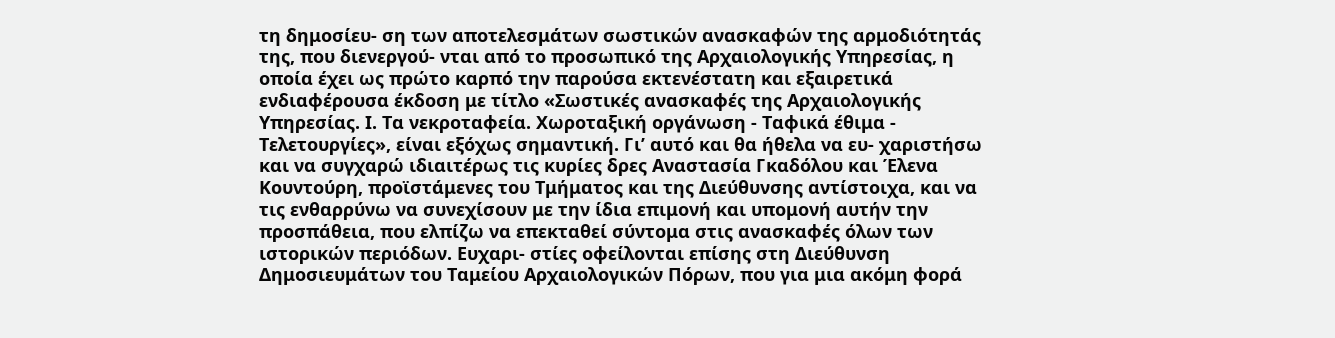τη δημοσίευ- ση των αποτελεσμάτων σωστικών ανασκαφών της αρμοδιότητάς της, που διενεργού- νται από το προσωπικό της Αρχαιολογικής Υπηρεσίας, η οποία έχει ως πρώτο καρπό την παρούσα εκτενέστατη και εξαιρετικά ενδιαφέρουσα έκδοση με τίτλο «Σωστικές ανασκαφές της Αρχαιολογικής Υπηρεσίας. Ι. Τα νεκροταφεία. Χωροταξική οργάνωση - Ταφικά έθιμα - Τελετουργίες», είναι εξόχως σημαντική. Γι’ αυτό και θα ήθελα να ευ- χαριστήσω και να συγχαρώ ιδιαιτέρως τις κυρίες δρες Αναστασία Γκαδόλου και Έλενα Κουντούρη, προϊστάμενες του Τμήματος και της Διεύθυνσης αντίστοιχα, και να τις ενθαρρύνω να συνεχίσουν με την ίδια επιμονή και υπομονή αυτήν την προσπάθεια, που ελπίζω να επεκταθεί σύντομα στις ανασκαφές όλων των ιστορικών περιόδων. Ευχαρι- στίες οφείλονται επίσης στη Διεύθυνση Δημοσιευμάτων του Ταμείου Αρχαιολογικών Πόρων, που για μια ακόμη φορά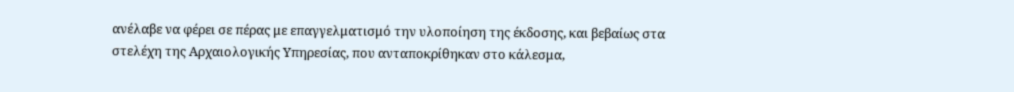ανέλαβε να φέρει σε πέρας με επαγγελματισμό την υλοποίηση της έκδοσης, και βεβαίως στα στελέχη της Αρχαιολογικής Υπηρεσίας, που ανταποκρίθηκαν στο κάλεσμα,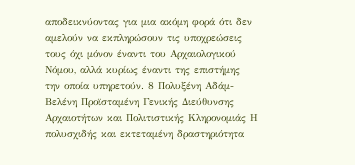αποδεικνύοντας για μια ακόμη φορά ότι δεν αμελούν να εκπληρώσουν τις υποχρεώσεις τους όχι μόνον έναντι του Αρχαιολογικού Νόμου, αλλά κυρίως έναντι της επιστήμης την οποία υπηρετούν. 8 Πολυξένη Αδάμ-Βελένη Προϊσταμένη Γενικής Διεύθυνσης Αρχαιοτήτων και Πολιτιστικής Κληρονομιάς Η πολυσχιδής και εκτεταμένη δραστηριότητα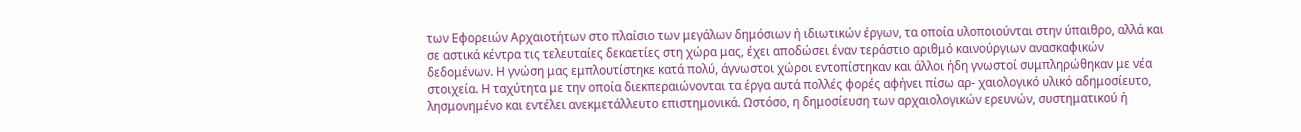των Εφορειών Αρχαιοτήτων στο πλαίσιο των μεγάλων δημόσιων ή ιδιωτικών έργων, τα οποία υλοποιούνται στην ύπαιθρο, αλλά και σε αστικά κέντρα τις τελευταίες δεκαετίες στη χώρα μας, έχει αποδώσει έναν τεράστιο αριθμό καινούργιων ανασκαφικών δεδομένων. Η γνώση μας εμπλουτίστηκε κατά πολύ, άγνωστοι χώροι εντοπίστηκαν και άλλοι ήδη γνωστοί συμπληρώθηκαν με νέα στοιχεία. Η ταχύτητα με την οποία διεκπεραιώνονται τα έργα αυτά πολλές φορές αφήνει πίσω αρ- χαιολογικό υλικό αδημοσίευτο, λησμονημένο και εντέλει ανεκμετάλλευτο επιστημονικά. Ωστόσο, η δημοσίευση των αρχαιολογικών ερευνών, συστηματικού ή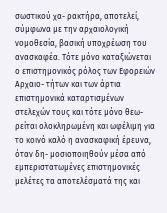σωστικού χα- ρακτήρα, αποτελεί, σύμφωνα με την αρχαιολογική νομοθεσία, βασική υποχρέωση του ανασκαφέα. Τότε μόνο καταξιώνεται ο επιστημονικός ρόλος των Εφορειών Αρχαιο- τήτων και των άρτια επιστημονικά καταρτισμένων στελεχών τους και τότε μόνο θεω- ρείται ολοκληρωμένη και ωφέλιμη για το κοινό καλό η ανασκαφική έρευνα, όταν δη- μοσιοποιηθούν μέσα από εμπεριστατωμένες επιστημονικές μελέτες τα αποτελέσματά της και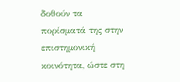δοθούν τα πορίσματά της στην επιστημονική κοινότητα, ώστε στη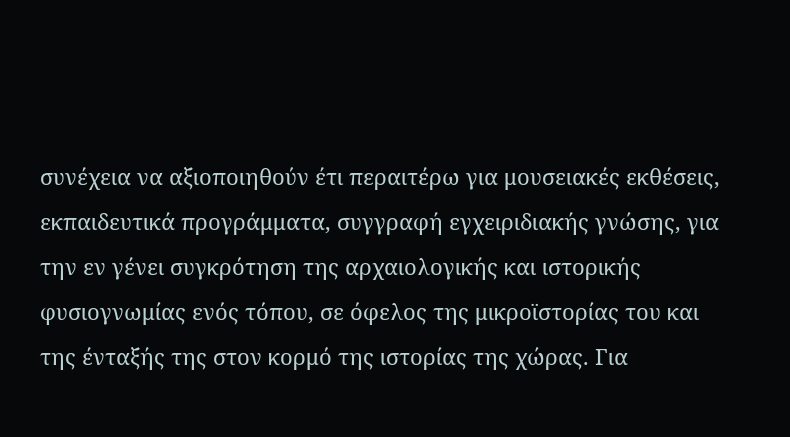συνέχεια να αξιοποιηθούν έτι περαιτέρω για μουσειακές εκθέσεις, εκπαιδευτικά προγράμματα, συγγραφή εγχειριδιακής γνώσης, για την εν γένει συγκρότηση της αρχαιολογικής και ιστορικής φυσιογνωμίας ενός τόπου, σε όφελος της μικροϊστορίας του και της ένταξής της στον κορμό της ιστορίας της χώρας. Για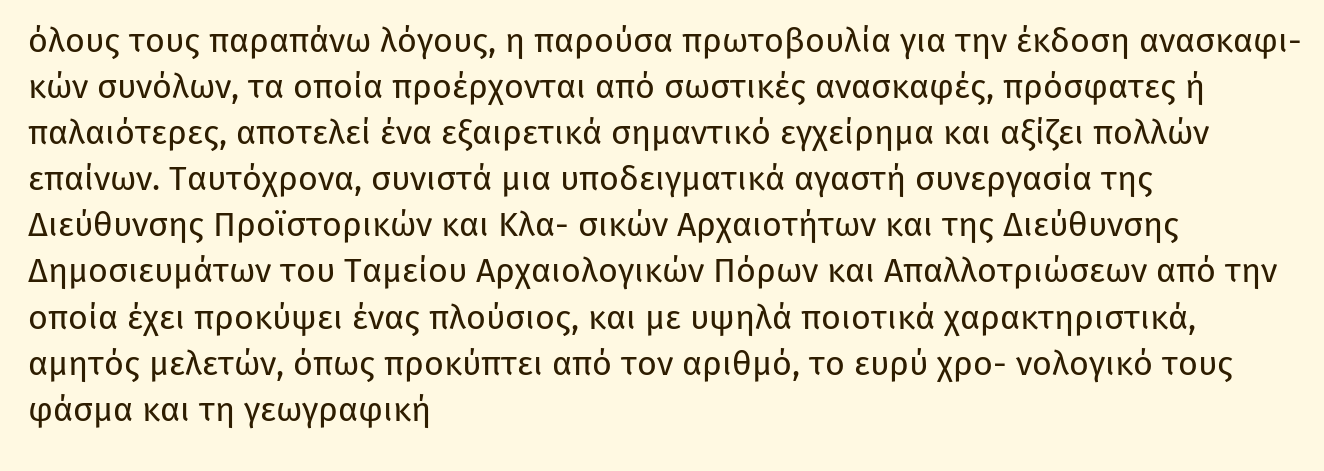όλους τους παραπάνω λόγους, η παρούσα πρωτοβουλία για την έκδοση ανασκαφι- κών συνόλων, τα οποία προέρχονται από σωστικές ανασκαφές, πρόσφατες ή παλαιότερες, αποτελεί ένα εξαιρετικά σημαντικό εγχείρημα και αξίζει πολλών επαίνων. Ταυτόχρονα, συνιστά μια υποδειγματικά αγαστή συνεργασία της Διεύθυνσης Προϊστορικών και Κλα- σικών Αρχαιοτήτων και της Διεύθυνσης Δημοσιευμάτων του Ταμείου Αρχαιολογικών Πόρων και Απαλλοτριώσεων από την οποία έχει προκύψει ένας πλούσιος, και με υψηλά ποιοτικά χαρακτηριστικά, αμητός μελετών, όπως προκύπτει από τον αριθμό, το ευρύ χρο- νολογικό τους φάσμα και τη γεωγραφική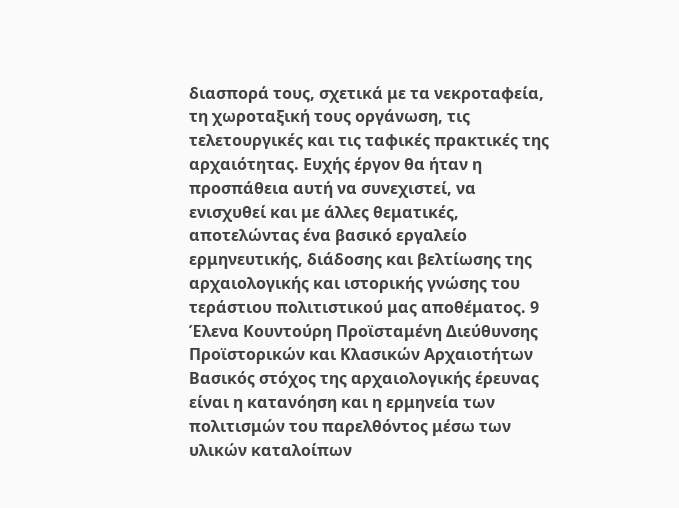διασπορά τους, σχετικά με τα νεκροταφεία, τη χωροταξική τους οργάνωση, τις τελετουργικές και τις ταφικές πρακτικές της αρχαιότητας. Ευχής έργον θα ήταν η προσπάθεια αυτή να συνεχιστεί, να ενισχυθεί και με άλλες θεματικές, αποτελώντας ένα βασικό εργαλείο ερμηνευτικής, διάδοσης και βελτίωσης της αρχαιολογικής και ιστορικής γνώσης του τεράστιου πολιτιστικού μας αποθέματος. 9 Έλενα Κουντούρη Προϊσταμένη Διεύθυνσης Προϊστορικών και Κλασικών Αρχαιοτήτων Βασικός στόχος της αρχαιολογικής έρευνας είναι η κατανόηση και η ερμηνεία των πολιτισμών του παρελθόντος μέσω των υλικών καταλοίπων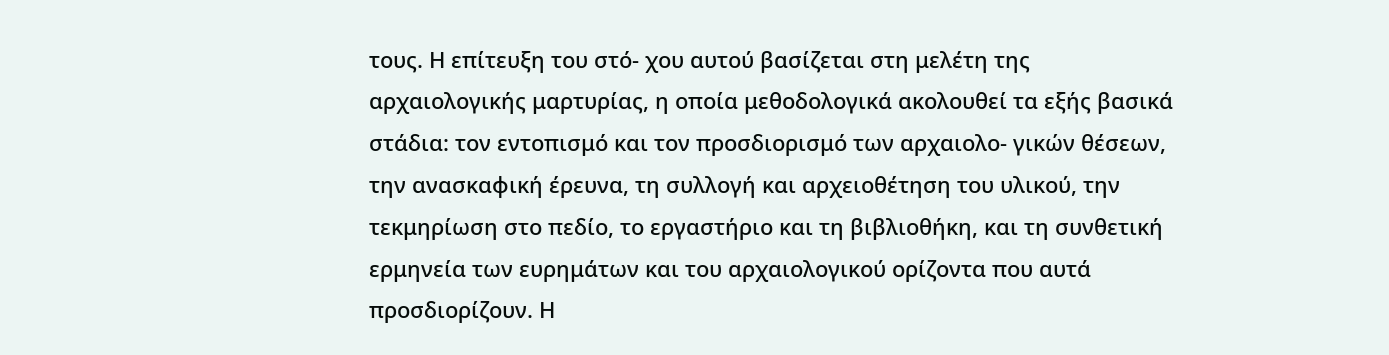τους. Η επίτευξη του στό- χου αυτού βασίζεται στη μελέτη της αρχαιολογικής μαρτυρίας, η οποία μεθοδολογικά ακολουθεί τα εξής βασικά στάδια: τον εντοπισμό και τον προσδιορισμό των αρχαιολο- γικών θέσεων, την ανασκαφική έρευνα, τη συλλογή και αρχειοθέτηση του υλικού, την τεκμηρίωση στο πεδίο, το εργαστήριο και τη βιβλιοθήκη, και τη συνθετική ερμηνεία των ευρημάτων και του αρχαιολογικού ορίζοντα που αυτά προσδιορίζουν. Η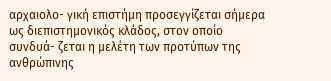αρχαιολο- γική επιστήμη προσεγγίζεται σήμερα ως διεπιστημονικός κλάδος, στον οποίο συνδυά- ζεται η μελέτη των προτύπων της ανθρώπινης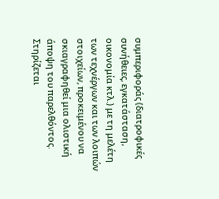συμπεριφοράς (διατροφικές συνήθειες, εγκατάσταση, οικονομία κτλ.) με τη μελέτη των τεχνέργων και των λοιπών στοιχείων, προκειμένου να σκιαγραφηθεί μια ολιστική άποψη του παρελθόντος. Στηρίζεται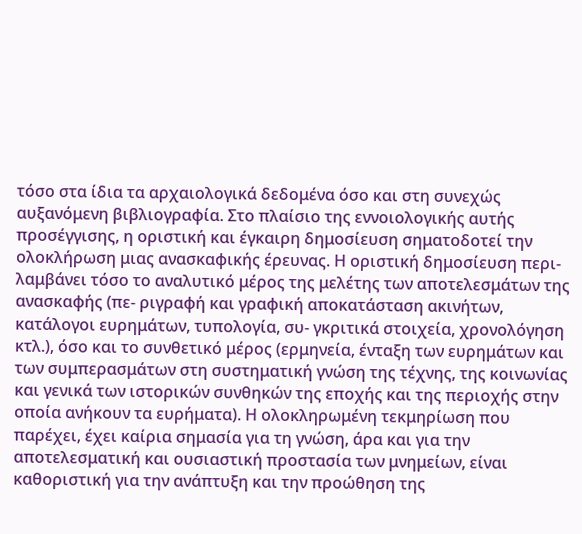τόσο στα ίδια τα αρχαιολογικά δεδομένα όσο και στη συνεχώς αυξανόμενη βιβλιογραφία. Στο πλαίσιο της εννοιολογικής αυτής προσέγγισης, η οριστική και έγκαιρη δημοσίευση σηματοδοτεί την ολοκλήρωση μιας ανασκαφικής έρευνας. Η οριστική δημοσίευση περι- λαμβάνει τόσο το αναλυτικό μέρος της μελέτης των αποτελεσμάτων της ανασκαφής (πε- ριγραφή και γραφική αποκατάσταση ακινήτων, κατάλογοι ευρημάτων, τυπολογία, συ- γκριτικά στοιχεία, χρονολόγηση κτλ.), όσο και το συνθετικό μέρος (ερμηνεία, ένταξη των ευρημάτων και των συμπερασμάτων στη συστηματική γνώση της τέχνης, της κοινωνίας και γενικά των ιστορικών συνθηκών της εποχής και της περιοχής στην οποία ανήκουν τα ευρήματα). Η ολοκληρωμένη τεκμηρίωση που παρέχει, έχει καίρια σημασία για τη γνώση, άρα και για την αποτελεσματική και ουσιαστική προστασία των μνημείων, είναι καθοριστική για την ανάπτυξη και την προώθηση της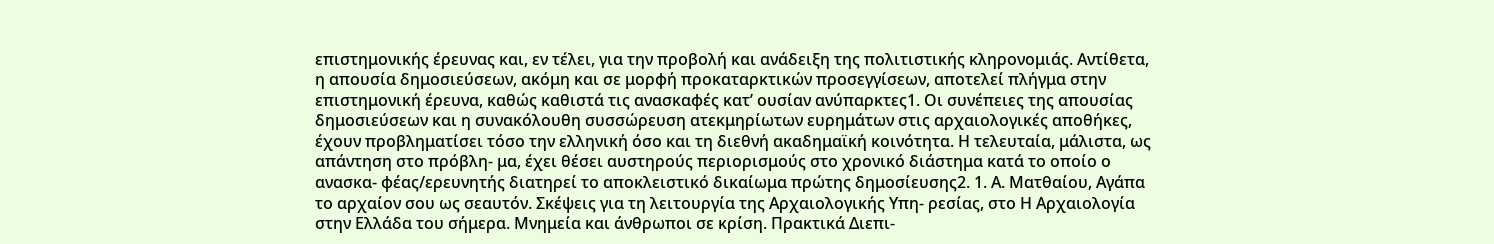επιστημονικής έρευνας και, εν τέλει, για την προβολή και ανάδειξη της πολιτιστικής κληρονομιάς. Αντίθετα, η απουσία δημοσιεύσεων, ακόμη και σε μορφή προκαταρκτικών προσεγγίσεων, αποτελεί πλήγμα στην επιστημονική έρευνα, καθώς καθιστά τις ανασκαφές κατ’ ουσίαν ανύπαρκτες1. Οι συνέπειες της απουσίας δημοσιεύσεων και η συνακόλουθη συσσώρευση ατεκμηρίωτων ευρημάτων στις αρχαιολογικές αποθήκες, έχουν προβληματίσει τόσο την ελληνική όσο και τη διεθνή ακαδημαϊκή κοινότητα. Η τελευταία, μάλιστα, ως απάντηση στο πρόβλη- μα, έχει θέσει αυστηρούς περιορισμούς στο χρονικό διάστημα κατά το οποίο ο ανασκα- φέας/ερευνητής διατηρεί το αποκλειστικό δικαίωμα πρώτης δημοσίευσης2. 1. Α. Ματθαίου, Αγάπα το αρχαίον σου ως σεαυτόν. Σκέψεις για τη λειτουργία της Αρχαιολογικής Υπη- ρεσίας, στο Η Αρχαιολογία στην Ελλάδα του σήμερα. Μνημεία και άνθρωποι σε κρίση. Πρακτικά Διεπι-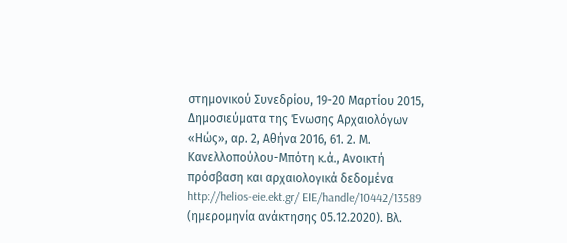στημονικού Συνεδρίου, 19-20 Μαρτίου 2015, Δημοσιεύματα της Ένωσης Αρχαιολόγων «Ηώς», αρ. 2, Αθήνα 2016, 61. 2. Μ. Κανελλοπούλου-Μπότη κ.ά., Ανοικτή πρόσβαση και αρχαιολογικά δεδομένα http://helios-eie.ekt.gr/ EIE/handle/10442/13589 (ημερομηνία ανάκτησης 05.12.2020). Βλ.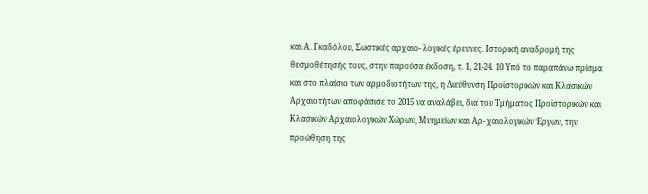και Α. Γκαδόλου, Σωστικές αρχαιο- λογικές έρευνες. Ιστορική αναδρομή της θεσμοθέτησής τους, στην παρούσα έκδοση, τ. 1, 21-24. 10 Υπό το παραπάνω πρίσμα και στο πλαίσιο των αρμοδιοτήτων της, η Διεύθυνση Προϊστορικών και Κλασικών Αρχαιοτήτων αποφάσισε το 2015 να αναλάβει, δια του Τμήματος Προϊστορικών και Κλασικών Αρχαιολογικών Χώρων, Μνημείων και Αρ- χαιολογικών Έργων, την προώθηση της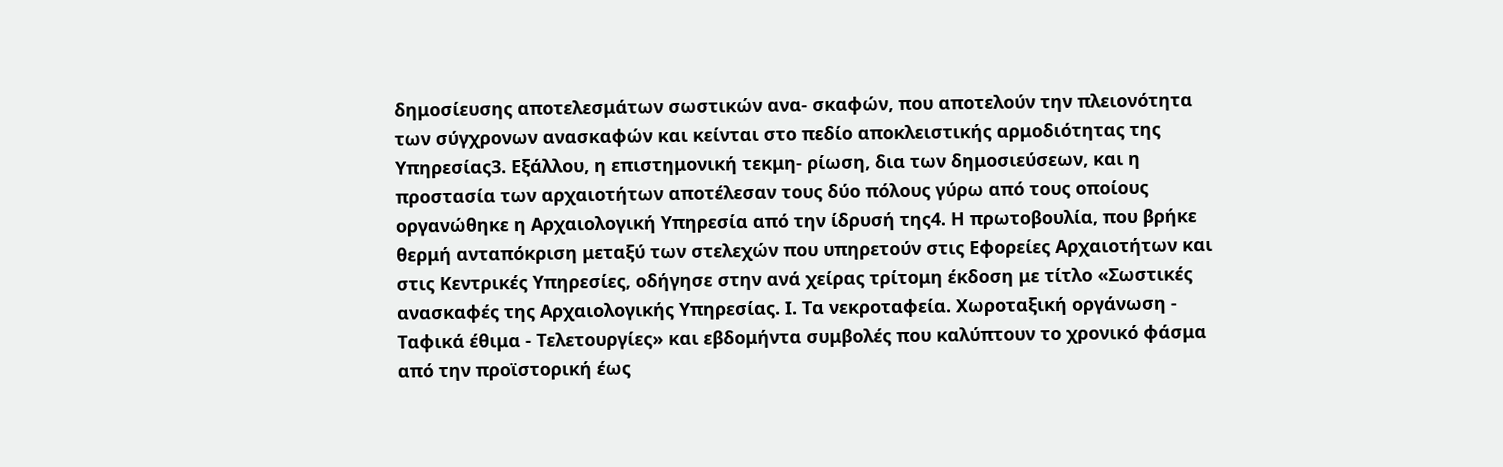δημοσίευσης αποτελεσμάτων σωστικών ανα- σκαφών, που αποτελούν την πλειονότητα των σύγχρονων ανασκαφών και κείνται στο πεδίο αποκλειστικής αρμοδιότητας της Υπηρεσίας3. Εξάλλου, η επιστημονική τεκμη- ρίωση, δια των δημοσιεύσεων, και η προστασία των αρχαιοτήτων αποτέλεσαν τους δύο πόλους γύρω από τους οποίους οργανώθηκε η Αρχαιολογική Υπηρεσία από την ίδρυσή της4. Η πρωτοβουλία, που βρήκε θερμή ανταπόκριση μεταξύ των στελεχών που υπηρετούν στις Εφορείες Αρχαιοτήτων και στις Κεντρικές Υπηρεσίες, οδήγησε στην ανά χείρας τρίτομη έκδοση με τίτλο «Σωστικές ανασκαφές της Αρχαιολογικής Υπηρεσίας. Ι. Τα νεκροταφεία. Χωροταξική οργάνωση - Ταφικά έθιμα - Τελετουργίες» και εβδομήντα συμβολές που καλύπτουν το χρονικό φάσμα από την προϊστορική έως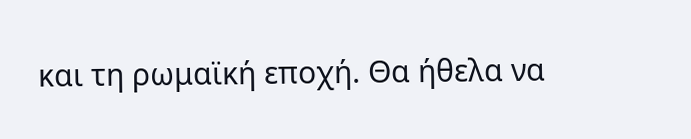και τη ρωμαϊκή εποχή. Θα ήθελα να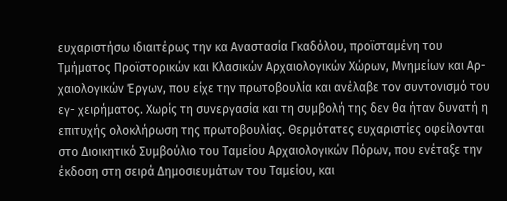ευχαριστήσω ιδιαιτέρως την κα Αναστασία Γκαδόλου, προϊσταμένη του Τμήματος Προϊστορικών και Κλασικών Αρχαιολογικών Χώρων, Μνημείων και Αρ- χαιολογικών Έργων, που είχε την πρωτοβουλία και ανέλαβε τον συντονισμό του εγ- χειρήματος. Χωρίς τη συνεργασία και τη συμβολή της δεν θα ήταν δυνατή η επιτυχής ολοκλήρωση της πρωτοβουλίας. Θερμότατες ευχαριστίες οφείλονται στο Διοικητικό Συμβούλιο του Ταμείου Αρχαιολογικών Πόρων, που ενέταξε την έκδοση στη σειρά Δημοσιευμάτων του Ταμείου, και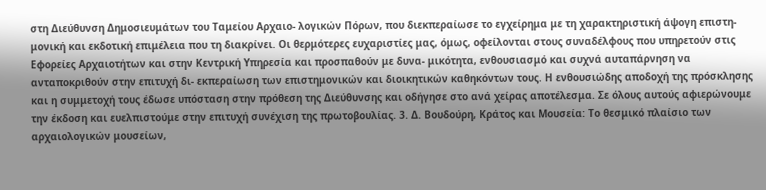στη Διεύθυνση Δημοσιευμάτων του Ταμείου Αρχαιο- λογικών Πόρων, που διεκπεραίωσε το εγχείρημα με τη χαρακτηριστική άψογη επιστη- μονική και εκδοτική επιμέλεια που τη διακρίνει. Οι θερμότερες ευχαριστίες μας, όμως, οφείλονται στους συναδέλφους που υπηρετούν στις Εφορείες Αρχαιοτήτων και στην Κεντρική Υπηρεσία και προσπαθούν με δυνα- μικότητα, ενθουσιασμό και συχνά αυταπάρνηση να ανταποκριθούν στην επιτυχή δι- εκπεραίωση των επιστημονικών και διοικητικών καθηκόντων τους. Η ενθουσιώδης αποδοχή της πρόσκλησης και η συμμετοχή τους έδωσε υπόσταση στην πρόθεση της Διεύθυνσης και οδήγησε στο ανά χείρας αποτέλεσμα. Σε όλους αυτούς αφιερώνουμε την έκδοση και ευελπιστούμε στην επιτυχή συνέχιση της πρωτοβουλίας. 3. Δ. Βουδούρη, Κράτος και Μουσεία: Το θεσμικό πλαίσιο των αρχαιολογικών μουσείων,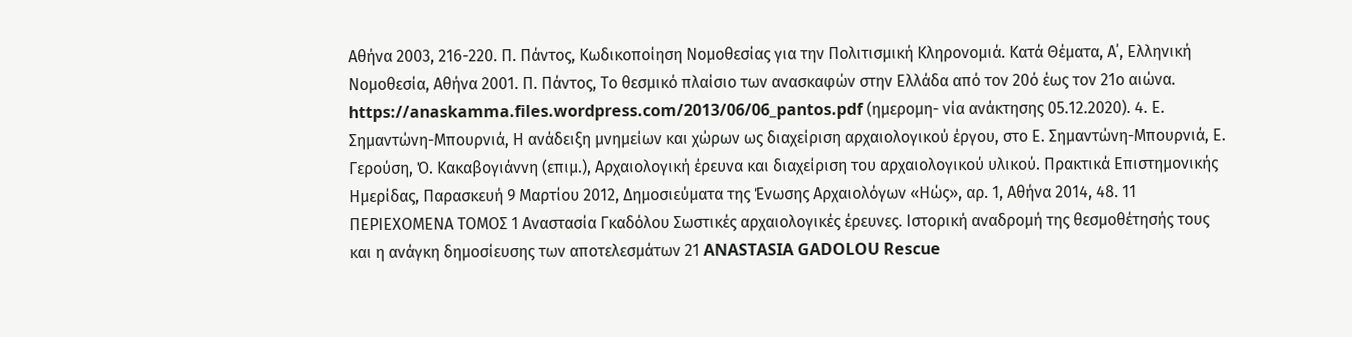Αθήνα 2003, 216-220. Π. Πάντος, Κωδικοποίηση Νομοθεσίας για την Πολιτισμική Κληρονομιά. Κατά Θέματα, Α΄, Ελληνική Νομοθεσία, Αθήνα 2001. Π. Πάντος, Το θεσμικό πλαίσιο των ανασκαφών στην Ελλάδα από τον 20ό έως τον 21ο αιώνα. https://anaskamma.files.wordpress.com/2013/06/06_pantos.pdf (ημερομη- νία ανάκτησης 05.12.2020). 4. Ε. Σημαντώνη-Μπουρνιά, Η ανάδειξη μνημείων και χώρων ως διαχείριση αρχαιολογικού έργου, στο Ε. Σημαντώνη-Μπουρνιά, Ε. Γερούση, Ό. Κακαβογιάννη (επιμ.), Αρχαιολογική έρευνα και διαχείριση του αρχαιολογικού υλικού. Πρακτικά Επιστημονικής Ημερίδας, Παρασκευή 9 Μαρτίου 2012, Δημοσιεύματα της Ένωσης Αρχαιολόγων «Ηώς», αρ. 1, Αθήνα 2014, 48. 11 ΠΕΡΙΕΧΟΜΕΝΑ ΤΟΜΟΣ 1 Αναστασία Γκαδόλου Σωστικές αρχαιολογικές έρευνες. Ιστορική αναδρομή της θεσμοθέτησής τους και η ανάγκη δημοσίευσης των αποτελεσμάτων 21 ANASTASIA GADOLOU Rescue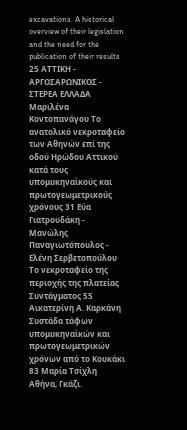excavations. A historical overview of their legislation and the need for the publication of their results 25 ΑΤΤΙΚΗ - ΑΡΓΟΣΑΡΩΝΙΚΟΣ - ΣΤΕΡΕΑ ΕΛΛΑΔΑ Μαριλένα Κοντοπανάγου Το ανατολικό νεκροταφείο των Αθηνών επί της οδού Ηρώδου Αττικού κατά τους υπομυκηναϊκούς και πρωτογεωμετρικούς χρόνους 31 Εύα Γιατρουδάκη - Μανώλης Παναγιωτόπουλος - Ελένη Σερβετοπούλου Το νεκροταφείο της περιοχής της πλατείας Συντάγματος 55 Αικατερίνη Α. Καρκάνη Συστάδα τάφων υπομυκηναϊκών και πρωτογεωμετρικών χρόνων από το Κουκάκι 83 Μαρία Τσίχλη Αθήνα, Γκάζι.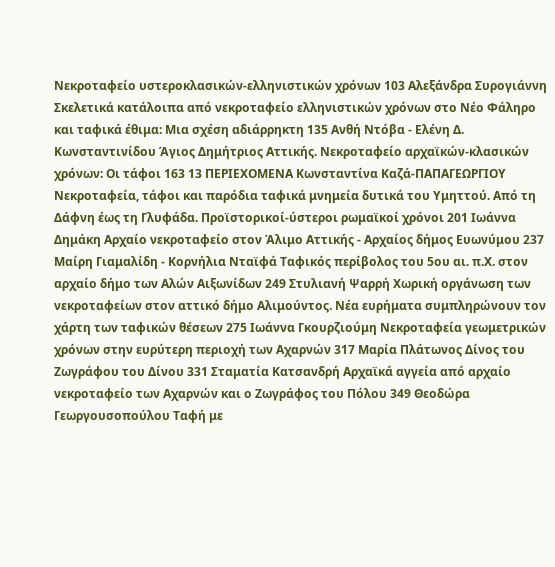Νεκροταφείο υστεροκλασικών-ελληνιστικών χρόνων 103 Αλεξάνδρα Συρογιάννη Σκελετικά κατάλοιπα από νεκροταφείο ελληνιστικών χρόνων στο Νέο Φάληρο και ταφικά έθιμα: Μια σχέση αδιάρρηκτη 135 Ανθή Ντόβα - Ελένη Δ. Κωνσταντινίδου Άγιος Δημήτριος Αττικής. Νεκροταφείο αρχαϊκών-κλασικών χρόνων: Οι τάφοι 163 13 ΠΕΡΙΕΧΟΜΕΝΑ Κωνσταντίνα Καζά-ΠΑΠΑΓΕΩΡΓΙΟΥ Νεκροταφεία, τάφοι και παρόδια ταφικά μνημεία δυτικά του Υμηττού. Από τη Δάφνη έως τη Γλυφάδα. Προϊστορικοί-ύστεροι ρωμαϊκοί χρόνοι 201 Ιωάννα Δημάκη Αρχαίο νεκροταφείο στον Άλιμο Αττικής - Αρχαίος δήμος Ευωνύμου 237 Μαίρη Γιαμαλίδη - Κορνήλια Νταϊφά Ταφικός περίβολος του 5ου αι. π.Χ. στον αρχαίο δήμο των Αλών Αιξωνίδων 249 Στυλιανή Ψαρρή Χωρική οργάνωση των νεκροταφείων στον αττικό δήμο Αλιμούντος. Νέα ευρήματα συμπληρώνουν τον χάρτη των ταφικών θέσεων 275 Ιωάννα Γκουρζιούμη Νεκροταφεία γεωμετρικών χρόνων στην ευρύτερη περιοχή των Αχαρνών 317 Μαρία Πλάτωνος Δίνος του Ζωγράφου του Δίνου 331 Σταματία Κατσανδρή Αρχαϊκά αγγεία από αρχαίο νεκροταφείο των Αχαρνών και ο Ζωγράφος του Πόλου 349 Θεοδώρα Γεωργουσοπούλου Ταφή με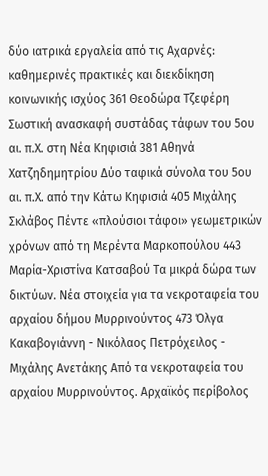δύο ιατρικά εργαλεία από τις Αχαρνές: καθημερινές πρακτικές και διεκδίκηση κοινωνικής ισχύος 361 Θεοδώρα Τζεφέρη Σωστική ανασκαφή συστάδας τάφων του 5ου αι. π.Χ. στη Νέα Κηφισιά 381 Αθηνά Χατζηδημητρίου Δύο ταφικά σύνολα του 5ου αι. π.Χ. από την Κάτω Κηφισιά 405 Μιχάλης Σκλάβος Πέντε «πλούσιοι τάφοι» γεωμετρικών χρόνων από τη Μερέντα Μαρκοπούλου 443 Μαρία-Χριστίνα Κατσαβού Τα μικρά δώρα των δικτύων. Νέα στοιχεία για τα νεκροταφεία του αρχαίου δήμου Μυρρινούντος 473 Όλγα Κακαβογιάννη - Νικόλαος Πετρόχειλος - Μιχάλης Ανετάκης Από τα νεκροταφεία του αρχαίου Μυρρινούντος. Αρχαϊκός περίβολος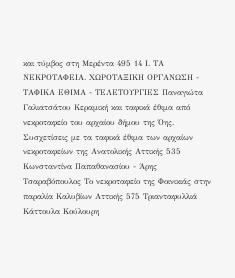και τύμβος στη Μερέντα 495 14 Ι. ΤΑ ΝΕΚΡΟΤΑΦΕΙΑ. ΧΩΡΟΤΑΞΙΚΗ ΟΡΓΑΝΩΣΗ - ΤΑΦΙΚΑ ΕΘΙΜΑ - ΤΕΛΕΤΟΥΡΓΙΕΣ Παναγιώτα Γαλιατσάτου Κεραμική και ταφικά έθιμα από νεκροταφείο του αρχαίου δήμου της Όης. Συσχετίσεις με τα ταφικά έθιμα των αρχαίων νεκροταφείων της Ανατολικής Αττικής 535 Κωνσταντίνα Παπαθανασίου - Άρης Τσαραβόπουλος Το νεκροταφείο της Φοινικιάς στην παραλία Καλυβίων Αττικής 575 Τριανταφυλλιά Κάττουλα Κούλουρη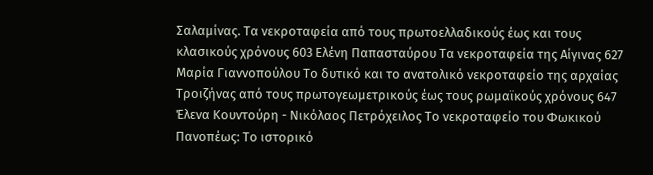Σαλαμίνας. Τα νεκροταφεία από τους πρωτοελλαδικούς έως και τους κλασικούς χρόνους 603 Ελένη Παπασταύρου Τα νεκροταφεία της Αίγινας 627 Μαρία Γιαννοπούλου Το δυτικό και το ανατολικό νεκροταφείο της αρχαίας Τροιζήνας από τους πρωτογεωμετρικούς έως τους ρωμαϊκούς χρόνους 647 Έλενα Κουντούρη - Νικόλαος Πετρόχειλος Το νεκροταφείο του Φωκικού Πανοπέως: Το ιστορικό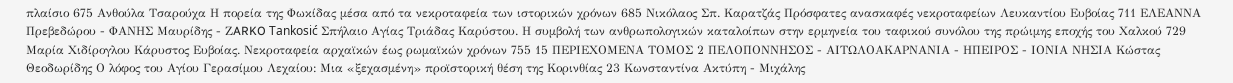πλαίσιο 675 Ανθούλα Τσαρούχα Η πορεία της Φωκίδας μέσα από τα νεκροταφεία των ιστορικών χρόνων 685 Νικόλαος Σπ. Καρατζάς Πρόσφατες ανασκαφές νεκροταφείων Λευκαντίου Ευβοίας 711 EΛΕΑΝΝΑ Πρεβεδώρου - ΦΑΝΗΣ Μαυρίδης - ΖARKO Tankosić Σπήλαιο Αγίας Τριάδας Καρύστου. Η συμβολή των ανθρωπολογικών καταλοίπων στην ερμηνεία του ταφικού συνόλου της πρώιμης εποχής του Χαλκού 729 Μαρία Χιδίρογλου Κάρυστος Ευβοίας. Νεκροταφεία αρχαϊκών έως ρωμαϊκών χρόνων 755 15 ΠΕΡΙΕΧΟΜΕΝΑ ΤΟΜΟΣ 2 ΠΕΛΟΠΟΝΝΗΣΟΣ - ΑΙΤΩΛΟΑΚΑΡΝΑΝΙΑ - ΗΠΕΙΡΟΣ - ΙΟΝΙΑ ΝΗΣΙΑ Κώστας Θεοδωρίδης Ο λόφος του Αγίου Γερασίμου Λεχαίου: Μια «ξεχασμένη» προϊστορική θέση της Κορινθίας 23 Κωνσταντίνα Ακτύπη - Μιχάλης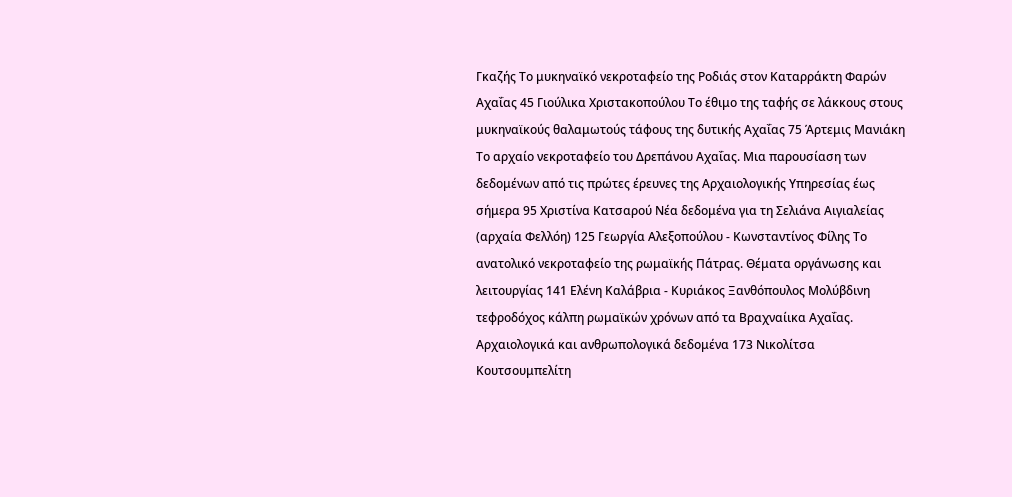Γκαζής Το μυκηναϊκό νεκροταφείο της Ροδιάς στον Καταρράκτη Φαρών Αχαΐας 45 Γιούλικα Χριστακοπούλου Το έθιμο της ταφής σε λάκκους στους μυκηναϊκούς θαλαμωτούς τάφους της δυτικής Αχαΐας 75 Άρτεμις Μανιάκη Το αρχαίο νεκροταφείο του Δρεπάνου Αχαΐας. Μια παρουσίαση των δεδομένων από τις πρώτες έρευνες της Αρχαιολογικής Υπηρεσίας έως σήμερα 95 Χριστίνα Κατσαρού Νέα δεδομένα για τη Σελιάνα Αιγιαλείας (αρχαία Φελλόη) 125 Γεωργία Αλεξοπούλου - Κωνσταντίνος Φίλης Το ανατολικό νεκροταφείο της ρωμαϊκής Πάτρας. Θέματα οργάνωσης και λειτουργίας 141 Ελένη Καλάβρια - Κυριάκος Ξανθόπουλος Μολύβδινη τεφροδόχος κάλπη ρωμαϊκών χρόνων από τα Βραχναίικα Αχαΐας. Αρχαιολογικά και ανθρωπολογικά δεδομένα 173 Νικολίτσα Κουτσουμπελίτη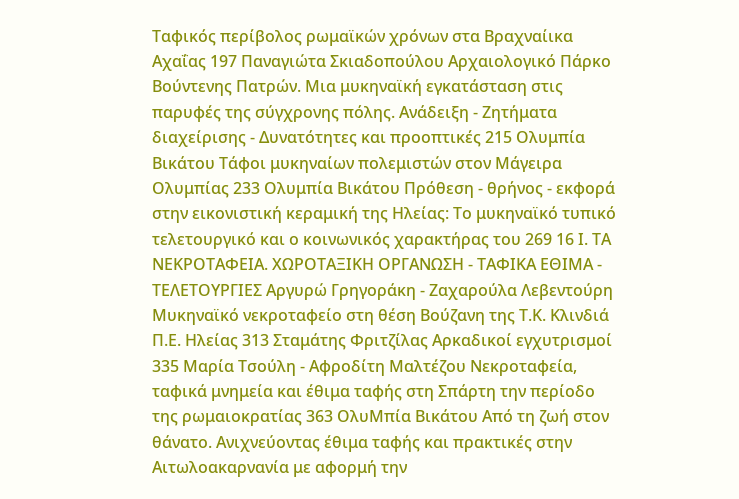Ταφικός περίβολος ρωμαϊκών χρόνων στα Βραχναίικα Αχαΐας 197 Παναγιώτα Σκιαδοπούλου Αρχαιολογικό Πάρκο Βούντενης Πατρών. Μια μυκηναϊκή εγκατάσταση στις παρυφές της σύγχρονης πόλης. Ανάδειξη - Ζητήματα διαχείρισης - Δυνατότητες και προοπτικές 215 Ολυμπία Βικάτου Τάφοι μυκηναίων πολεμιστών στον Μάγειρα Ολυμπίας 233 Ολυμπία Βικάτου Πρόθεση - θρήνος - εκφορά στην εικονιστική κεραμική της Ηλείας: Το μυκηναϊκό τυπικό τελετουργικό και ο κοινωνικός χαρακτήρας του 269 16 Ι. ΤΑ ΝΕΚΡΟΤΑΦΕΙΑ. ΧΩΡΟΤΑΞΙΚΗ ΟΡΓΑΝΩΣΗ - ΤΑΦΙΚΑ ΕΘΙΜΑ - ΤΕΛΕΤΟΥΡΓΙΕΣ Αργυρώ Γρηγοράκη - Ζαχαρούλα Λεβεντούρη Μυκηναϊκό νεκροταφείο στη θέση Βούζανη της Τ.Κ. Κλινδιά Π.Ε. Ηλείας 313 Σταμάτης Φριτζίλας Αρκαδικοί εγχυτρισμοί 335 Μαρία Τσούλη - Αφροδίτη Μαλτέζου Νεκροταφεία, ταφικά μνημεία και έθιμα ταφής στη Σπάρτη την περίοδο της ρωμαιοκρατίας 363 ΟλυΜπία Βικάτου Από τη ζωή στον θάνατο. Ανιχνεύοντας έθιμα ταφής και πρακτικές στην Αιτωλοακαρνανία με αφορμή την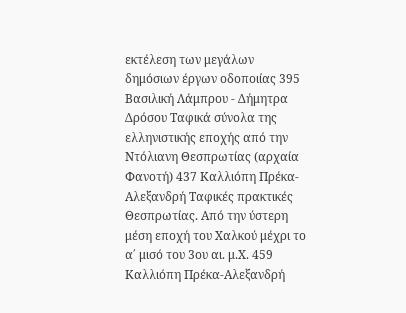εκτέλεση των μεγάλων δημόσιων έργων οδοποιίας 395 Βασιλική Λάμπρου - Δήμητρα Δρόσου Ταφικά σύνολα της ελληνιστικής εποχής από την Ντόλιανη Θεσπρωτίας (αρχαία Φανοτή) 437 Καλλιόπη Πρέκα-Αλεξανδρή Ταφικές πρακτικές Θεσπρωτίας. Από την ύστερη μέση εποχή του Χαλκού μέχρι το α΄ μισό του 3ου αι. μ.Χ. 459 Καλλιόπη Πρέκα-Αλεξανδρή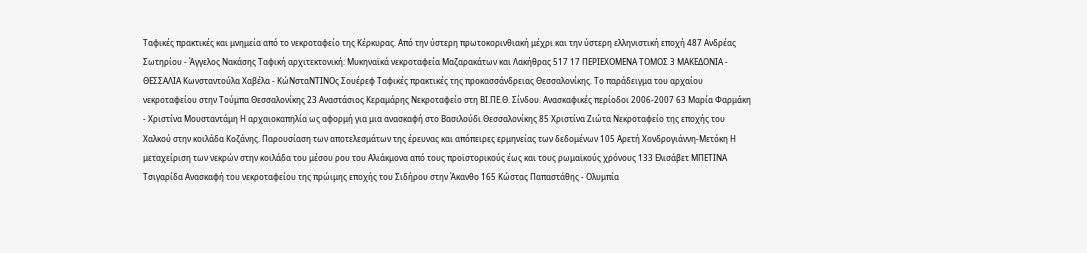Ταφικές πρακτικές και μνημεία από το νεκροταφείο της Κέρκυρας. Από την ύστερη πρωτοκορινθιακή μέχρι και την ύστερη ελληνιστική εποχή 487 Ανδρέας Σωτηρίου - Άγγελος Νακάσης Ταφική αρχιτεκτονική: Μυκηναϊκά νεκροταφεία Μαζαρακάτων και Λακήθρας 517 17 ΠΕΡΙΕΧΟΜΕΝΑ ΤΟΜΟΣ 3 ΜΑΚΕΔΟΝΙΑ - ΘΕΣΣΑΛΙΑ Κωνσταντούλα Χαβέλα - ΚώΝσταΝΤΙΝΟς Σουέρεφ Ταφικές πρακτικές της προκασσάνδρειας Θεσσαλονίκης. Το παράδειγμα του αρχαίου νεκροταφείου στην Τούμπα Θεσσαλονίκης 23 Αναστάσιος Κεραμάρης Νεκροταφείο στη ΒΙ.ΠΕ.Θ. Σίνδου. Ανασκαφικές περίοδοι 2006-2007 63 Μαρία Φαρμάκη - Χριστίνα Μουσταντάμη Η αρχαιοκαπηλία ως αφορμή για μια ανασκαφή στο Βασιλούδι Θεσσαλονίκης 85 Χριστίνα Ζιώτα Νεκροταφείο της εποχής του Χαλκού στην κοιλάδα Κοζάνης. Παρουσίαση των αποτελεσμάτων της έρευνας και απόπειρες ερμηνείας των δεδομένων 105 Αρετή Χονδρογιάννη-Μετόκη Η μεταχείριση των νεκρών στην κοιλάδα του μέσου ρου του Αλιάκμονα από τους προϊστορικούς έως και τους ρωμαϊκούς χρόνους 133 Ελισάβετ ΜΠΕΤΙΝΑ Τσιγαρίδα Ανασκαφή του νεκροταφείου της πρώιμης εποχής του Σιδήρου στην Άκανθο 165 Κώστας Παπαστάθης - Ολυμπία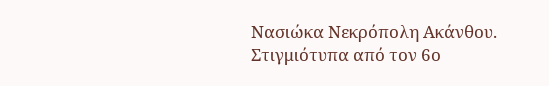Νασιώκα Νεκρόπολη Ακάνθου. Στιγμιότυπα από τον 6ο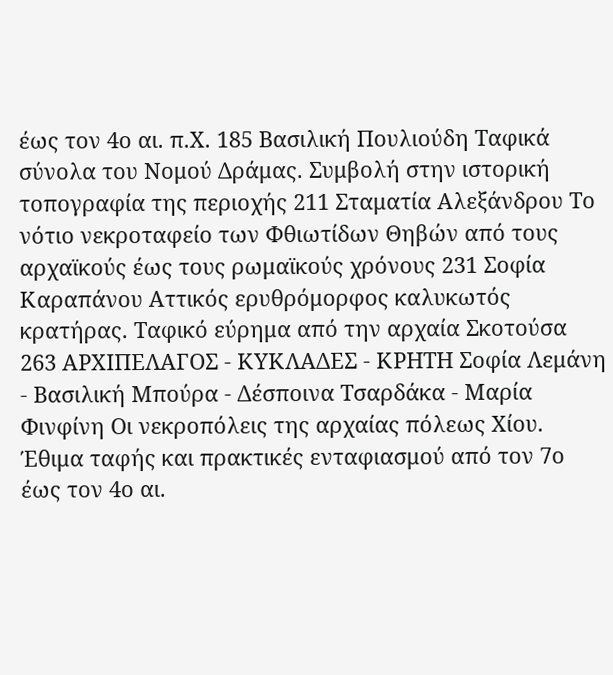έως τον 4ο αι. π.Χ. 185 Βασιλική Πουλιούδη Ταφικά σύνολα του Νομού Δράμας. Συμβολή στην ιστορική τοπογραφία της περιοχής 211 Σταματία Αλεξάνδρου Το νότιο νεκροταφείο των Φθιωτίδων Θηβών από τους αρχαϊκούς έως τους ρωμαϊκούς χρόνους 231 Σοφία Καραπάνου Αττικός ερυθρόμορφος καλυκωτός κρατήρας. Ταφικό εύρημα από την αρχαία Σκοτούσα 263 ΑΡΧΙΠΕΛΑΓΟΣ - ΚΥΚΛΑΔΕΣ - ΚΡΗΤΗ Σοφία Λεμάνη - Βασιλική Μπούρα - Δέσποινα Τσαρδάκα - Μαρία Φινφίνη Οι νεκροπόλεις της αρχαίας πόλεως Χίου. Έθιμα ταφής και πρακτικές ενταφιασμού από τον 7ο έως τον 4ο αι.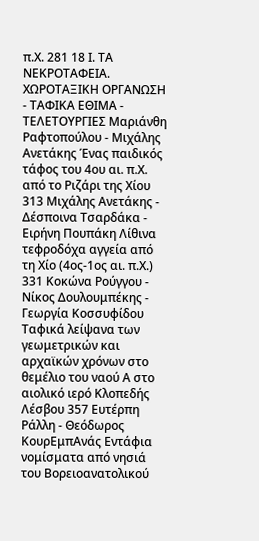π.Χ. 281 18 Ι. ΤΑ ΝΕΚΡΟΤΑΦΕΙΑ. ΧΩΡΟΤΑΞΙΚΗ ΟΡΓΑΝΩΣΗ - ΤΑΦΙΚΑ ΕΘΙΜΑ - ΤΕΛΕΤΟΥΡΓΙΕΣ Μαριάνθη Ραφτοπούλου - Μιχάλης Ανετάκης Ένας παιδικός τάφος του 4ου αι. π.Χ. από το Ριζάρι της Χίου 313 Μιχάλης Ανετάκης - Δέσποινα Τσαρδάκα - Ειρήνη Πουπάκη Λίθινα τεφροδόχα αγγεία από τη Χίο (4ος-1ος αι. π.Χ.) 331 Κοκώνα Ρούγγου - Νίκος Δουλουμπέκης - Γεωργία Κοσσυφίδου Ταφικά λείψανα των γεωμετρικών και αρχαϊκών χρόνων στο θεμέλιο του ναού Α στο αιολικό ιερό Κλοπεδής Λέσβου 357 Ευτέρπη Ράλλη - Θεόδωρος ΚουρΕμπΑνάς Εντάφια νομίσματα από νησιά του Βορειοανατολικού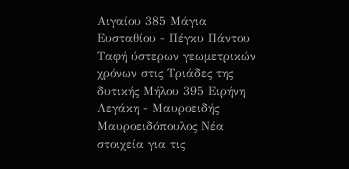Αιγαίου 385 Μάγια Ευσταθίου - Πέγκυ Πάντου Ταφή ύστερων γεωμετρικών χρόνων στις Τριάδες της δυτικής Μήλου 395 Ειρήνη Λεγάκη - Μαυροειδής Μαυροειδόπουλος Νέα στοιχεία για τις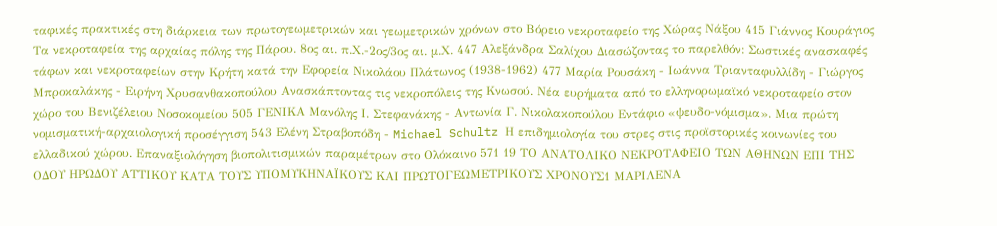ταφικές πρακτικές στη διάρκεια των πρωτογεωμετρικών και γεωμετρικών χρόνων στο Bόρειο νεκροταφείο της Χώρας Νάξου 415 Γιάννος Κουράγιος Τα νεκροταφεία της αρχαίας πόλης της Πάρου. 8ος αι. π.Χ.-2ος/3ος αι. μ.Χ. 447 Αλεξάνδρα Σαλίχου Διασώζοντας το παρελθόν: Σωστικές ανασκαφές τάφων και νεκροταφείων στην Κρήτη κατά την Εφορεία Νικολάου Πλάτωνος (1938-1962) 477 Μαρία Ρουσάκη - Ιωάννα Τριανταφυλλίδη - Γιώργος Μπροκαλάκης - Ειρήνη Χρυσανθακοπούλου Ανασκάπτοντας τις νεκροπόλεις της Κνωσού. Νέα ευρήματα από το ελληνορωμαϊκό νεκροταφείο στον χώρο του Βενιζέλειου Νοσοκομείου 505 ΓΕΝΙΚΑ Μανόλης Ι. Στεφανάκης - Αντωνία Γ. Νικολακοπούλου Εντάφιο «ψευδο-νόμισμα». Μια πρώτη νομισματική-αρχαιολογική προσέγγιση 543 Ελένη Στραβοπόδη - Michael Schultz Η επιδημιολογία του στρες στις προϊστορικές κοινωνίες του ελλαδικού χώρου. Επαναξιολόγηση βιοπολιτισμικών παραμέτρων στο Ολόκαινο 571 19 ΤΟ ΑΝΑΤΟΛΙΚΟ ΝΕΚΡΟΤΑΦΕΙΟ ΤΩΝ ΑΘΗΝΩΝ ΕΠΙ ΤΗΣ ΟΔΟΥ ΗΡΩΔΟΥ ΑΤΤΙΚΟΥ ΚΑΤΑ ΤΟΥΣ ΥΠΟΜΥΚΗΝΑΪΚΟΥΣ ΚΑΙ ΠΡΩΤΟΓΕΩΜΕΤΡΙΚΟΥΣ ΧΡΟΝΟΥΣ1 ΜΑΡΙΛΕΝΑ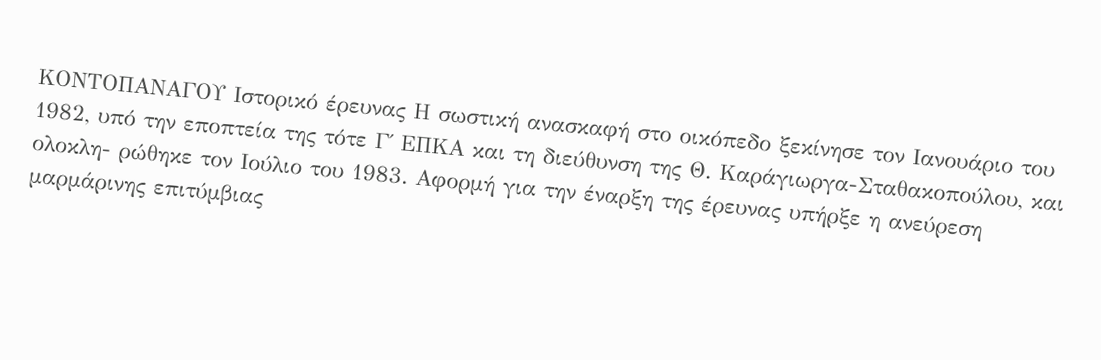ΚΟΝΤΟΠΑΝΑΓΟΥ Ιστορικό έρευνας Η σωστική ανασκαφή στο οικόπεδο ξεκίνησε τον Ιανουάριο του 1982, υπό την εποπτεία της τότε Γ΄ ΕΠΚΑ και τη διεύθυνση της Θ. Καράγιωργα-Σταθακοπούλου, και ολοκλη- ρώθηκε τον Ιούλιο του 1983. Αφορμή για την έναρξη της έρευνας υπήρξε η ανεύρεση μαρμάρινης επιτύμβιας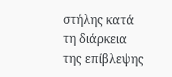στήλης κατά τη διάρκεια της επίβλεψης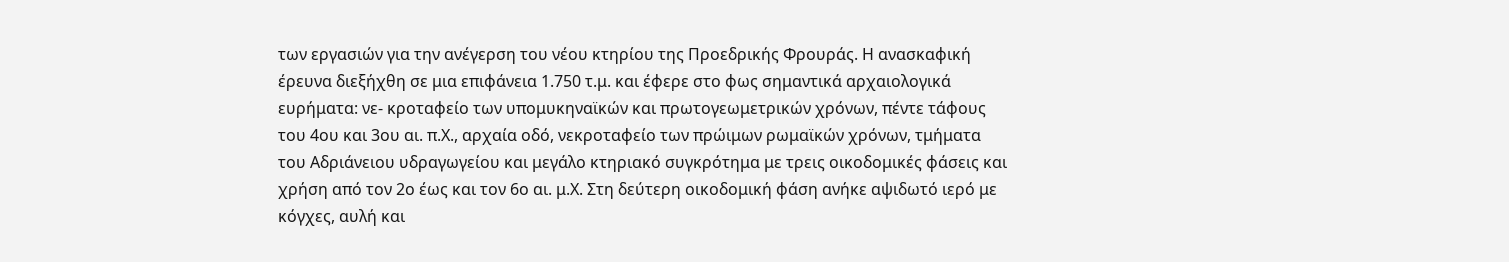των εργασιών για την ανέγερση του νέου κτηρίου της Προεδρικής Φρουράς. Η ανασκαφική έρευνα διεξήχθη σε μια επιφάνεια 1.750 τ.μ. και έφερε στο φως σημαντικά αρχαιολογικά ευρήματα: νε- κροταφείο των υπομυκηναϊκών και πρωτογεωμετρικών χρόνων, πέντε τάφους του 4ου και 3ου αι. π.Χ., αρχαία οδό, νεκροταφείο των πρώιμων ρωμαϊκών χρόνων, τμήματα του Αδριάνειου υδραγωγείου και μεγάλο κτηριακό συγκρότημα με τρεις οικοδομικές φάσεις και χρήση από τον 2ο έως και τον 6ο αι. μ.Χ. Στη δεύτερη οικοδομική φάση ανήκε αψιδωτό ιερό με κόγχες, αυλή και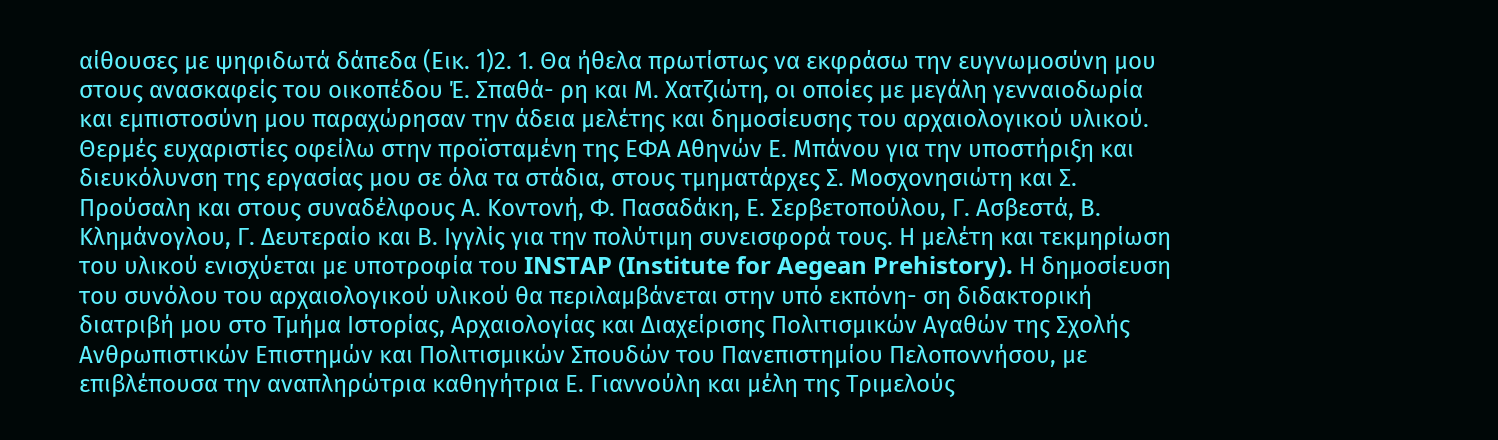αίθουσες με ψηφιδωτά δάπεδα (Εικ. 1)2. 1. Θα ήθελα πρωτίστως να εκφράσω την ευγνωμοσύνη μου στους ανασκαφείς του οικοπέδου Έ. Σπαθά- ρη και Μ. Χατζιώτη, οι οποίες με μεγάλη γενναιοδωρία και εμπιστοσύνη μου παραχώρησαν την άδεια μελέτης και δημοσίευσης του αρχαιολογικού υλικού. Θερμές ευχαριστίες οφείλω στην προϊσταμένη της ΕΦΑ Αθηνών Ε. Μπάνου για την υποστήριξη και διευκόλυνση της εργασίας μου σε όλα τα στάδια, στους τμηματάρχες Σ. Μοσχονησιώτη και Σ. Προύσαλη και στους συναδέλφους Α. Κοντονή, Φ. Πασαδάκη, Ε. Σερβετοπούλου, Γ. Ασβεστά, Β. Κλημάνογλου, Γ. Δευτεραίο και Β. Ιγγλίς για την πολύτιμη συνεισφορά τους. Η μελέτη και τεκμηρίωση του υλικού ενισχύεται με υποτροφία του INSTAP (Institute for Aegean Prehistory). Η δημοσίευση του συνόλου του αρχαιολογικού υλικού θα περιλαμβάνεται στην υπό εκπόνη- ση διδακτορική διατριβή μου στο Τμήμα Ιστορίας, Αρχαιολογίας και Διαχείρισης Πολιτισμικών Αγαθών της Σχολής Ανθρωπιστικών Επιστημών και Πολιτισμικών Σπουδών του Πανεπιστημίου Πελοποννήσου, με επιβλέπουσα την αναπληρώτρια καθηγήτρια Ε. Γιαννούλη και μέλη της Tριμελούς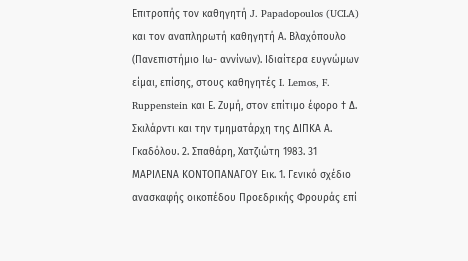Επιτροπής τον καθηγητή J. Papadopoulos (UCLA) και τον αναπληρωτή καθηγητή Α. Βλαχόπουλο (Πανεπιστήμιο Ιω- αννίνων). Ιδιαίτερα ευγνώμων είμαι, επίσης, στους καθηγητές I. Lemos, F. Ruppenstein και Ε. Ζυμή, στον επίτιμο έφορο † Δ. Σκιλάρντι και την τμηματάρχη της ΔΙΠΚΑ Α. Γκαδόλου. 2. Σπαθάρη, Χατζιώτη 1983. 31 ΜΑΡΙΛΕΝΑ ΚΟΝΤΟΠΑΝΑΓΟΥ Εικ. 1. Γενικό σχέδιο ανασκαφής οικοπέδου Προεδρικής Φρουράς επί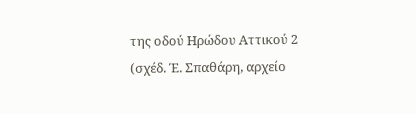της οδού Ηρώδου Αττικού 2 (σχέδ. Έ. Σπαθάρη, αρχείο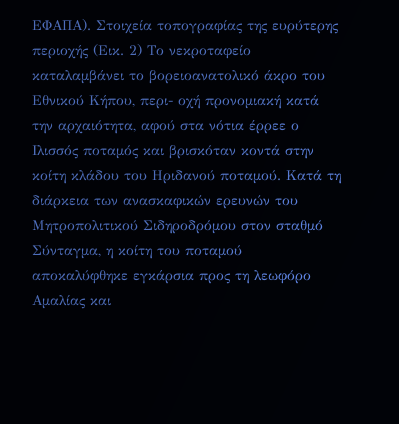ΕΦΑΠΑ). Στοιχεία τοπογραφίας της ευρύτερης περιοχής (Εικ. 2) Το νεκροταφείο καταλαμβάνει το βορειοανατολικό άκρο του Εθνικού Κήπου, περι- οχή προνομιακή κατά την αρχαιότητα, αφού στα νότια έρρεε ο Ιλισσός ποταμός και βρισκόταν κοντά στην κοίτη κλάδου του Ηριδανού ποταμού. Κατά τη διάρκεια των ανασκαφικών ερευνών του Μητροπολιτικού Σιδηροδρόμου στον σταθμό Σύνταγμα, η κοίτη του ποταμού αποκαλύφθηκε εγκάρσια προς τη λεωφόρο Αμαλίας και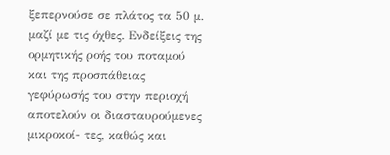ξεπερνούσε σε πλάτος τα 50 μ. μαζί με τις όχθες. Ενδείξεις της ορμητικής ροής του ποταμού και της προσπάθειας γεφύρωσής του στην περιοχή αποτελούν οι διασταυρούμενες μικροκοί- τες, καθώς και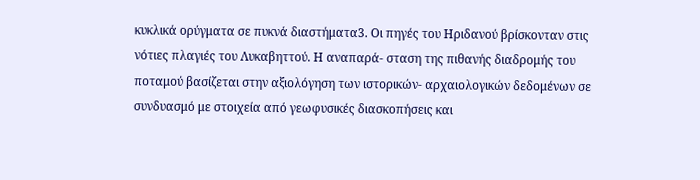κυκλικά ορύγματα σε πυκνά διαστήματα3. Οι πηγές του Ηριδανού βρίσκονταν στις νότιες πλαγιές του Λυκαβηττού. Η αναπαρά- σταση της πιθανής διαδρομής του ποταμού βασίζεται στην αξιολόγηση των ιστορικών- αρχαιολογικών δεδομένων σε συνδυασμό με στοιχεία από γεωφυσικές διασκοπήσεις και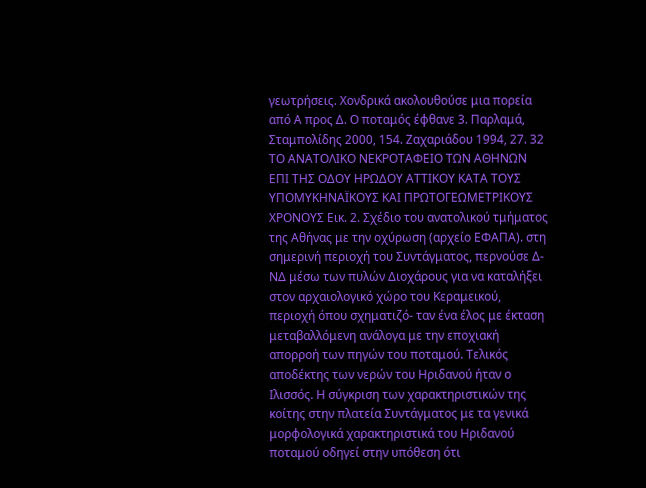γεωτρήσεις. Χονδρικά ακολουθούσε μια πορεία από Α προς Δ. Ο ποταμός έφθανε 3. Παρλαμά, Σταμπολίδης 2000, 154. Ζαχαριάδου 1994, 27. 32 ΤΟ ΑΝΑΤΟΛΙΚΟ ΝΕΚΡΟΤΑΦΕΙΟ ΤΩΝ ΑΘΗΝΩΝ ΕΠΙ ΤΗΣ ΟΔΟΥ ΗΡΩΔΟΥ ΑΤΤΙΚΟΥ ΚΑΤΑ ΤΟΥΣ ΥΠΟΜΥΚΗΝΑΪΚΟΥΣ ΚΑΙ ΠΡΩΤΟΓΕΩΜΕΤΡΙΚΟΥΣ ΧΡΟΝΟΥΣ Εικ. 2. Σχέδιο του ανατολικού τμήματος της Αθήνας με την οχύρωση (αρχείο ΕΦΑΠΑ). στη σημερινή περιοχή του Συντάγματος, περνούσε Δ-ΝΔ μέσω των πυλών Διοχάρους για να καταλήξει στον αρχαιολογικό χώρο του Κεραμεικού, περιοχή όπου σχηματιζό- ταν ένα έλος με έκταση μεταβαλλόμενη ανάλογα με την εποχιακή απορροή των πηγών του ποταμού. Τελικός αποδέκτης των νερών του Ηριδανού ήταν ο Ιλισσός. Η σύγκριση των χαρακτηριστικών της κοίτης στην πλατεία Συντάγματος με τα γενικά μορφολογικά χαρακτηριστικά του Ηριδανού ποταμού οδηγεί στην υπόθεση ότι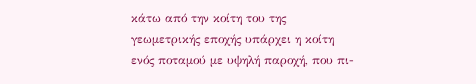κάτω από την κοίτη του της γεωμετρικής εποχής υπάρχει η κοίτη ενός ποταμού με υψηλή παροχή, που πι-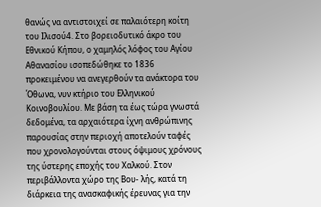θανώς να αντιστοιχεί σε παλαιότερη κοίτη του Ιλισού4. Στο βορειοδυτικό άκρο του Εθνικού Κήπου, ο χαμηλός λόφος του Αγίου Αθανασίου ισοπεδώθηκε το 1836 προκειμένου να ανεγερθούν τα ανάκτορα του Όθωνα, νυν κτήριο του Ελληνικού Κοινοβουλίου. Με βάση τα έως τώρα γνωστά δεδομένα, τα αρχαιότερα ίχνη ανθρώπινης παρουσίας στην περιοχή αποτελούν ταφές που χρονολογούνται στους όψιμους χρόνους της ύστερης εποχής του Χαλκού. Στον περιβάλλοντα χώρο της Βου- λής, κατά τη διάρκεια της ανασκαφικής έρευνας για την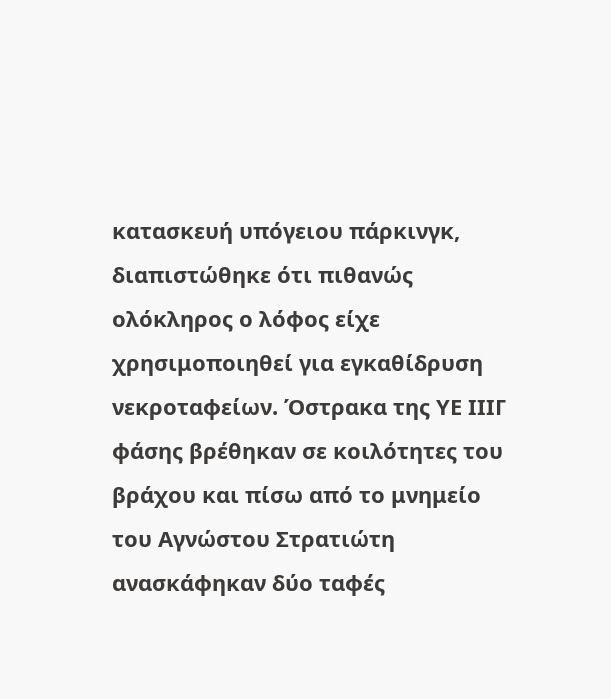κατασκευή υπόγειου πάρκινγκ, διαπιστώθηκε ότι πιθανώς ολόκληρος ο λόφος είχε χρησιμοποιηθεί για εγκαθίδρυση νεκροταφείων. Όστρακα της ΥΕ ΙΙΙΓ φάσης βρέθηκαν σε κοιλότητες του βράχου και πίσω από το μνημείο του Αγνώστου Στρατιώτη ανασκάφηκαν δύο ταφές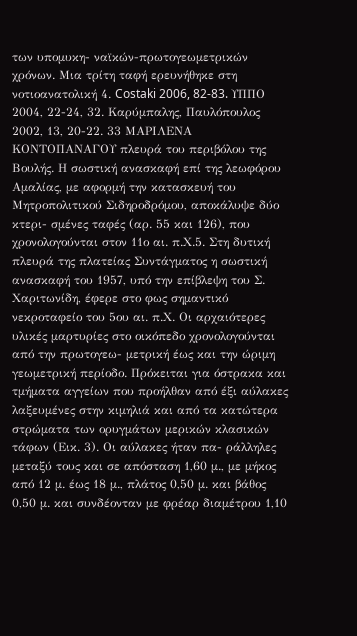των υπομυκη- ναϊκών-πρωτογεωμετρικών χρόνων. Μια τρίτη ταφή ερευνήθηκε στη νοτιοανατολική 4. Costaki 2006, 82-83. ΥΠΠΟ 2004, 22-24, 32. Καρύμπαλης, Παυλόπουλος 2002, 13, 20-22. 33 ΜΑΡΙΛΕΝΑ ΚΟΝΤΟΠΑΝΑΓΟΥ πλευρά του περιβόλου της Βουλής. Η σωστική ανασκαφή επί της λεωφόρου Αμαλίας, με αφορμή την κατασκευή του Μητροπολιτικού Σιδηροδρόμου, αποκάλυψε δύο κτερι- σμένες ταφές (αρ. 55 και 126), που χρονολογούνται στον 11ο αι. π.Χ.5. Στη δυτική πλευρά της πλατείας Συντάγματος η σωστική ανασκαφή του 1957, υπό την επίβλεψη του Σ. Χαριτωνίδη, έφερε στο φως σημαντικό νεκροταφείο του 5ου αι. π.Χ. Οι αρχαιότερες υλικές μαρτυρίες στο οικόπεδο χρονολογούνται από την πρωτογεω- μετρική έως και την ώριμη γεωμετρική περίοδο. Πρόκειται για όστρακα και τμήματα αγγείων που προήλθαν από έξι αύλακες λαξευμένες στην κιμηλιά και από τα κατώτερα στρώματα των ορυγμάτων μερικών κλασικών τάφων (Εικ. 3). Οι αύλακες ήταν πα- ράλληλες μεταξύ τους και σε απόσταση 1,60 μ., με μήκος από 12 μ. έως 18 μ., πλάτος 0,50 μ. και βάθος 0,50 μ. και συνδέονταν με φρέαρ διαμέτρου 1,10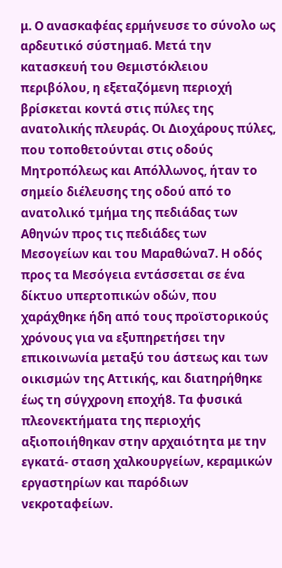μ. Ο ανασκαφέας ερμήνευσε το σύνολο ως αρδευτικό σύστημα6. Μετά την κατασκευή του Θεμιστόκλειου περιβόλου, η εξεταζόμενη περιοχή βρίσκεται κοντά στις πύλες της ανατολικής πλευράς. Οι Διοχάρους πύλες, που τοποθετούνται στις οδούς Μητροπόλεως και Απόλλωνος, ήταν το σημείο διέλευσης της οδού από το ανατολικό τμήμα της πεδιάδας των Αθηνών προς τις πεδιάδες των Μεσογείων και του Μαραθώνα7. Η οδός προς τα Μεσόγεια εντάσσεται σε ένα δίκτυο υπερτοπικών οδών, που χαράχθηκε ήδη από τους προϊστορικούς χρόνους για να εξυπηρετήσει την επικοινωνία μεταξύ του άστεως και των οικισμών της Αττικής, και διατηρήθηκε έως τη σύγχρονη εποχή8. Τα φυσικά πλεονεκτήματα της περιοχής αξιοποιήθηκαν στην αρχαιότητα με την εγκατά- σταση χαλκουργείων, κεραμικών εργαστηρίων και παρόδιων νεκροταφείων.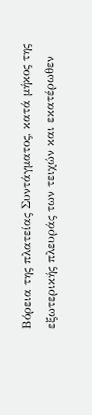Βόρεια της πλατείας Συντάγματος, κατά μήκος της εξωτερικής πλευράς των τειχών και εκατέρωθεν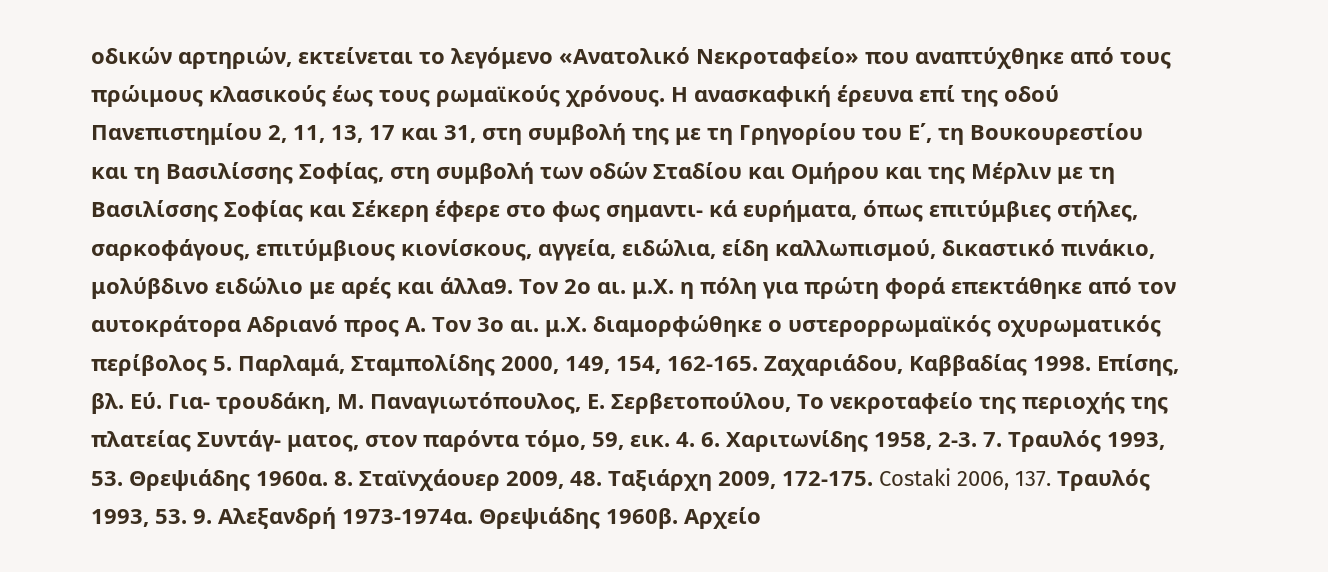οδικών αρτηριών, εκτείνεται το λεγόμενο «Ανατολικό Νεκροταφείο» που αναπτύχθηκε από τους πρώιμους κλασικούς έως τους ρωμαϊκούς χρόνους. Η ανασκαφική έρευνα επί της οδού Πανεπιστημίου 2, 11, 13, 17 και 31, στη συμβολή της με τη Γρηγορίου του Ε΄, τη Βουκουρεστίου και τη Βασιλίσσης Σοφίας, στη συμβολή των οδών Σταδίου και Ομήρου και της Μέρλιν με τη Βασιλίσσης Σοφίας και Σέκερη έφερε στο φως σημαντι- κά ευρήματα, όπως επιτύμβιες στήλες, σαρκοφάγους, επιτύμβιους κιονίσκους, αγγεία, ειδώλια, είδη καλλωπισμού, δικαστικό πινάκιο, μολύβδινο ειδώλιο με αρές και άλλα9. Τον 2ο αι. μ.Χ. η πόλη για πρώτη φορά επεκτάθηκε από τον αυτοκράτορα Αδριανό προς Α. Τον 3ο αι. μ.Χ. διαμορφώθηκε ο υστερορρωμαϊκός οχυρωματικός περίβολος 5. Παρλαμά, Σταμπολίδης 2000, 149, 154, 162-165. Ζαχαριάδου, Καββαδίας 1998. Επίσης, βλ. Εύ. Για- τρουδάκη, Μ. Παναγιωτόπουλος, Ε. Σερβετοπούλου, Το νεκροταφείο της περιοχής της πλατείας Συντάγ- ματος, στον παρόντα τόμο, 59, εικ. 4. 6. Χαριτωνίδης 1958, 2-3. 7. Τραυλός 1993, 53. Θρεψιάδης 1960α. 8. Σταϊνχάουερ 2009, 48. Ταξιάρχη 2009, 172-175. Costaki 2006, 137. Τραυλός 1993, 53. 9. Αλεξανδρή 1973-1974α. Θρεψιάδης 1960β. Αρχείο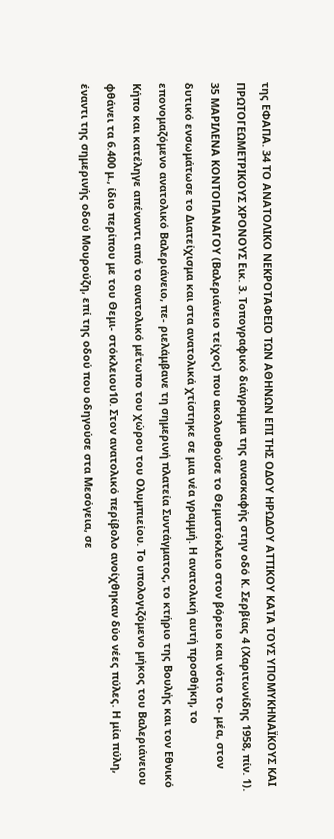της ΕΦΑΠΑ. 34 ΤΟ ΑΝΑΤΟΛΙΚΟ ΝΕΚΡΟΤΑΦΕΙΟ ΤΩΝ ΑΘΗΝΩΝ ΕΠΙ ΤΗΣ ΟΔΟΥ ΗΡΩΔΟΥ ΑΤΤΙΚΟΥ ΚΑΤΑ ΤΟΥΣ ΥΠΟΜΥΚΗΝΑΪΚΟΥΣ ΚΑΙ ΠΡΩΤΟΓΕΩΜΕΤΡΙΚΟΥΣ ΧΡΟΝΟΥΣ Εικ. 3. Τοπογραφικό διάγραμμα της ανασκαφής στην οδό Κ. Σερβίας 4 (Χαριτωνίδης 1958, πίν. 1). 35 ΜΑΡΙΛΕΝΑ ΚΟΝΤΟΠΑΝΑΓΟΥ (Βαλεριάνειο τείχος) που ακολουθούσε το Θεμιστόκλειο στον βόρειο και νότιο το- μέα, στον δυτικό ενσωμάτωσε το Διατείχισμα και στα ανατολικά χτίστηκε σε μια νέα γραμμή. Η ανατολική αυτή προσθήκη, το επονομαζόμενο ανατολικό Βαλεριάνειο, πε- ριελάμβανε τη σημερινή πλατεία Συντάγματος, το κτήριο της Βουλής και τον Εθνικό Κήπο και κατέληγε απέναντι από το ανατολικό μέτωπο του χώρου του Ολυμπιείου. Το υπολογιζόμενο μήκος του Βαλεριάνειου φθάνει τα 6.400 μ., ίδιο περίπου με του Θεμι- στόκλειου10. Στον ανατολικό περίβολο ανοίχθηκαν δύο νέες πύλες. Η μία πύλη, έναντι της σημερινής οδού Μουρούζη, επί της οδού που οδηγούσε στα Μεσόγεια, σε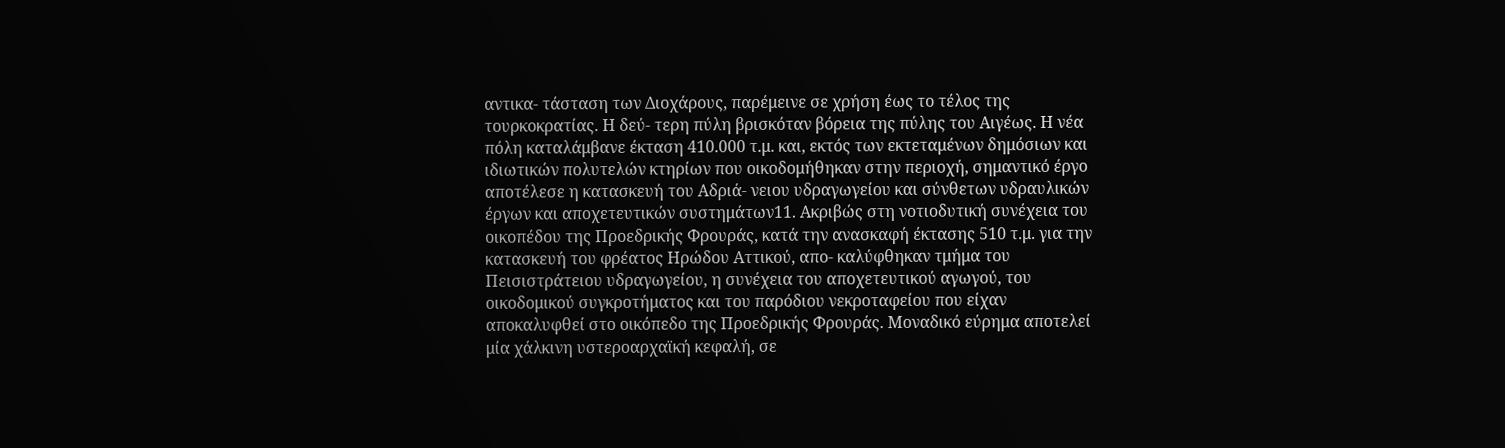αντικα- τάσταση των Διοχάρους, παρέμεινε σε χρήση έως το τέλος της τουρκοκρατίας. Η δεύ- τερη πύλη βρισκόταν βόρεια της πύλης του Αιγέως. Η νέα πόλη καταλάμβανε έκταση 410.000 τ.μ. και, εκτός των εκτεταμένων δημόσιων και ιδιωτικών πολυτελών κτηρίων που οικοδομήθηκαν στην περιοχή, σημαντικό έργο αποτέλεσε η κατασκευή του Αδριά- νειου υδραγωγείου και σύνθετων υδραυλικών έργων και αποχετευτικών συστημάτων11. Ακριβώς στη νοτιοδυτική συνέχεια του οικοπέδου της Προεδρικής Φρουράς, κατά την ανασκαφή έκτασης 510 τ.μ. για την κατασκευή του φρέατος Ηρώδου Αττικού, απο- καλύφθηκαν τμήμα του Πεισιστράτειου υδραγωγείου, η συνέχεια του αποχετευτικού αγωγού, του οικοδομικού συγκροτήματος και του παρόδιου νεκροταφείου που είχαν αποκαλυφθεί στο οικόπεδο της Προεδρικής Φρουράς. Μοναδικό εύρημα αποτελεί μία χάλκινη υστεροαρχαϊκή κεφαλή, σε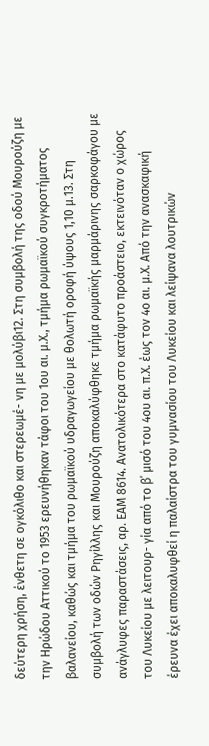δεύτερη χρήση, ένθετη σε ογκόλιθο και στερεωμέ- νη με μολύβι12. Στη συμβολή της οδού Μουρούζη με την Ηρώδου Αττικού το 1953 ερευνήθηκαν τάφοι του 1ου αι. μ.Χ., τμήμα ρωμαϊκού συγκροτήματος βαλανείου, καθώς και τμήμα του ρωμαϊκού υδραγωγείου με θολωτή οροφή ύψους 1,10 μ.13. Στη συμβολή των οδών Ρηγίλλης και Μουρούζη αποκαλύφθηκε τμήμα ρωμαϊκής μαρμάρινης σαρκοφάγου με ανάγλυφες παραστάσεις, αρ. ΕΑΜ 8614. Ανατολικότερα στο κατάφυτο προάστειο, εκτεινόταν ο χώρος του Λυκείου με λειτουρ- γία από το β΄ μισό του 4ου αι. π.Χ. έως τον 4ο αι. μ.Χ. Από την ανασκαφική έρευνα έχει αποκαλυφθεί η παλαίστρα του γυμνασίου του Λυκείου και λείψανα λουτρικών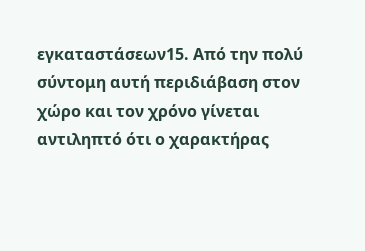εγκαταστάσεων15. Από την πολύ σύντομη αυτή περιδιάβαση στον χώρο και τον χρόνο γίνεται αντιληπτό ότι ο χαρακτήρας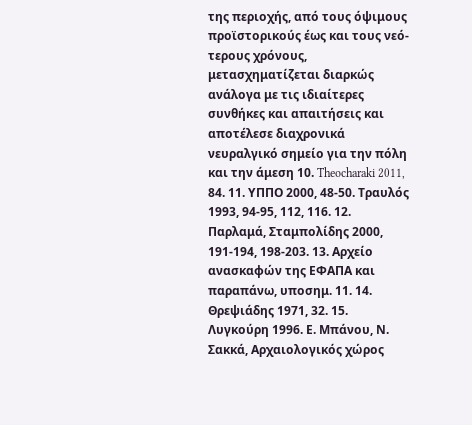της περιοχής, από τους όψιμους προϊστορικούς έως και τους νεό- τερους χρόνους, μετασχηματίζεται διαρκώς ανάλογα με τις ιδιαίτερες συνθήκες και απαιτήσεις και αποτέλεσε διαχρονικά νευραλγικό σημείο για την πόλη και την άμεση 10. Theocharaki 2011, 84. 11. ΥΠΠΟ 2000, 48-50. Τραυλός 1993, 94-95, 112, 116. 12. Παρλαμά, Σταμπολίδης 2000, 191-194, 198-203. 13. Αρχείο ανασκαφών της ΕΦΑΠΑ και παραπάνω, υποσημ. 11. 14. Θρεψιάδης 1971, 32. 15. Λυγκούρη 1996. Ε. Μπάνου, Ν. Σακκά, Αρχαιολογικός χώρος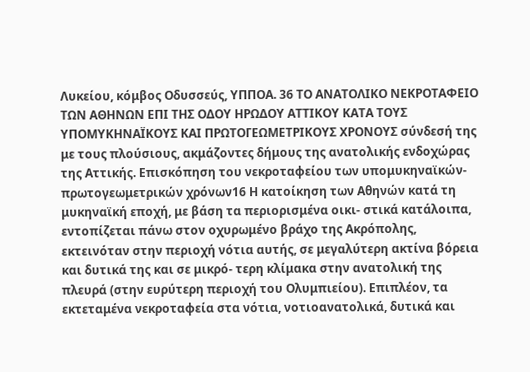Λυκείου, κόμβος Οδυσσεύς, ΥΠΠΟΑ. 36 ΤΟ ΑΝΑΤΟΛΙΚΟ ΝΕΚΡΟΤΑΦΕΙΟ ΤΩΝ ΑΘΗΝΩΝ ΕΠΙ ΤΗΣ ΟΔΟΥ ΗΡΩΔΟΥ ΑΤΤΙΚΟΥ ΚΑΤΑ ΤΟΥΣ ΥΠΟΜΥΚΗΝΑΪΚΟΥΣ ΚΑΙ ΠΡΩΤΟΓΕΩΜΕΤΡΙΚΟΥΣ ΧΡΟΝΟΥΣ σύνδεσή της με τους πλούσιους, ακμάζοντες δήμους της ανατολικής ενδοχώρας της Αττικής. Επισκόπηση του νεκροταφείου των υπομυκηναϊκών-πρωτογεωμετρικών χρόνων16 Η κατοίκηση των Αθηνών κατά τη μυκηναϊκή εποχή, με βάση τα περιορισμένα οικι- στικά κατάλοιπα, εντοπίζεται πάνω στον οχυρωμένο βράχο της Ακρόπολης, εκτεινόταν στην περιοχή νότια αυτής, σε μεγαλύτερη ακτίνα βόρεια και δυτικά της και σε μικρό- τερη κλίμακα στην ανατολική της πλευρά (στην ευρύτερη περιοχή του Ολυμπιείου). Επιπλέον, τα εκτεταμένα νεκροταφεία στα νότια, νοτιοανατολικά, δυτικά και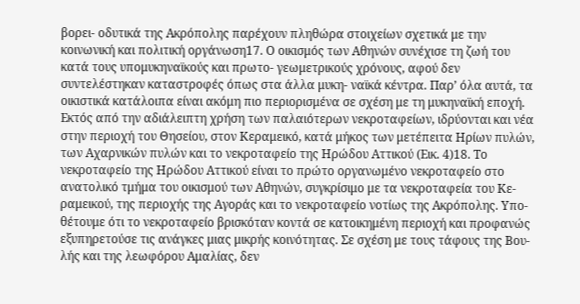βορει- οδυτικά της Ακρόπολης παρέχουν πληθώρα στοιχείων σχετικά με την κοινωνική και πολιτική οργάνωση17. Ο οικισμός των Αθηνών συνέχισε τη ζωή του κατά τους υπομυκηναϊκούς και πρωτο- γεωμετρικούς χρόνους, αφού δεν συντελέστηκαν καταστροφές όπως στα άλλα μυκη- ναϊκά κέντρα. Παρ’ όλα αυτά, τα οικιστικά κατάλοιπα είναι ακόμη πιο περιορισμένα σε σχέση με τη μυκηναϊκή εποχή. Εκτός από την αδιάλειπτη χρήση των παλαιότερων νεκροταφείων, ιδρύονται και νέα στην περιοχή του Θησείου, στον Κεραμεικό, κατά μήκος των μετέπειτα Ηρίων πυλών, των Αχαρνικών πυλών και το νεκροταφείο της Ηρώδου Αττικού (Εικ. 4)18. Το νεκροταφείο της Ηρώδου Αττικού είναι το πρώτο οργανωμένο νεκροταφείο στο ανατολικό τμήμα του οικισμού των Αθηνών, συγκρίσιμο με τα νεκροταφεία του Κε- ραμεικού, της περιοχής της Αγοράς και το νεκροταφείο νοτίως της Ακρόπολης. Υπο- θέτουμε ότι το νεκροταφείο βρισκόταν κοντά σε κατοικημένη περιοχή και προφανώς εξυπηρετούσε τις ανάγκες μιας μικρής κοινότητας. Σε σχέση με τους τάφους της Βου- λής και της λεωφόρου Αμαλίας, δεν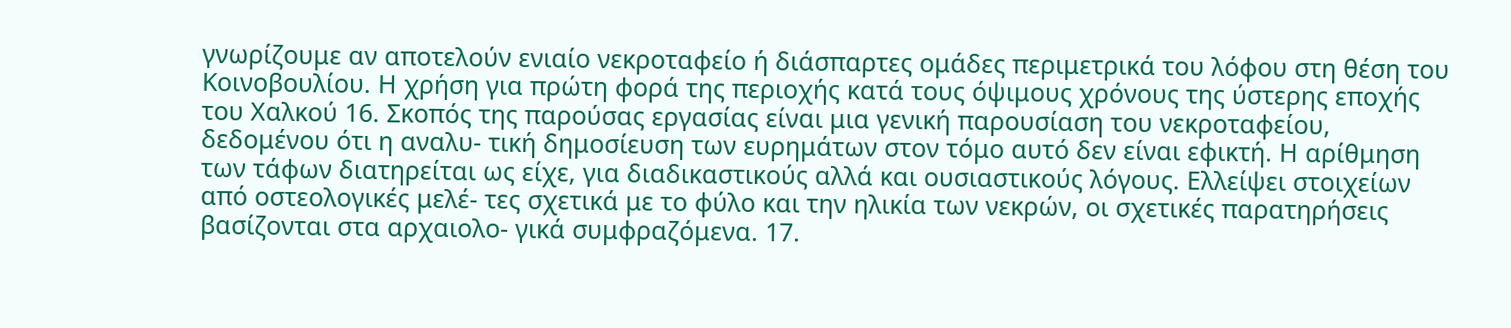γνωρίζουμε αν αποτελούν ενιαίο νεκροταφείο ή διάσπαρτες ομάδες περιμετρικά του λόφου στη θέση του Κοινοβουλίου. Η χρήση για πρώτη φορά της περιοχής κατά τους όψιμους χρόνους της ύστερης εποχής του Χαλκού 16. Σκοπός της παρούσας εργασίας είναι μια γενική παρουσίαση του νεκροταφείου, δεδομένου ότι η αναλυ- τική δημοσίευση των ευρημάτων στον τόμο αυτό δεν είναι εφικτή. Η αρίθμηση των τάφων διατηρείται ως είχε, για διαδικαστικούς αλλά και ουσιαστικούς λόγους. Ελλείψει στοιχείων από οστεολογικές μελέ- τες σχετικά με το φύλο και την ηλικία των νεκρών, οι σχετικές παρατηρήσεις βασίζονται στα αρχαιολο- γικά συμφραζόμενα. 17.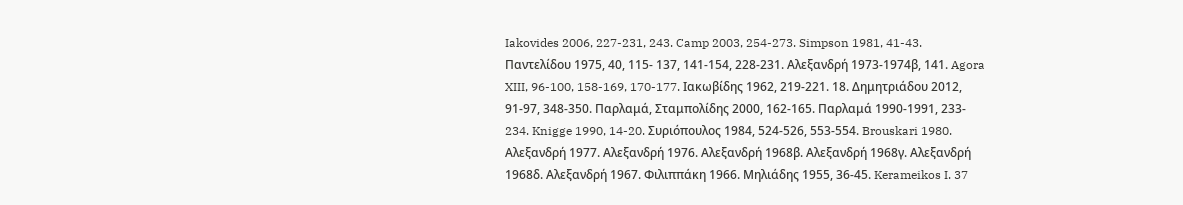Iakovides 2006, 227-231, 243. Camp 2003, 254-273. Simpson 1981, 41-43. Παντελίδου 1975, 40, 115- 137, 141-154, 228-231. Αλεξανδρή 1973-1974β, 141. Agora XIII, 96-100, 158-169, 170-177. Ιακωβίδης 1962, 219-221. 18. Δημητριάδου 2012, 91-97, 348-350. Παρλαμά, Σταμπολίδης 2000, 162-165. Παρλαμά 1990-1991, 233- 234. Knigge 1990, 14-20. Συριόπουλος 1984, 524-526, 553-554. Brouskari 1980. Αλεξανδρή 1977. Αλεξανδρή 1976. Αλεξανδρή 1968β. Αλεξανδρή 1968γ. Αλεξανδρή 1968δ. Αλεξανδρή 1967. Φιλιππάκη 1966. Μηλιάδης 1955, 36-45. Kerameikos I. 37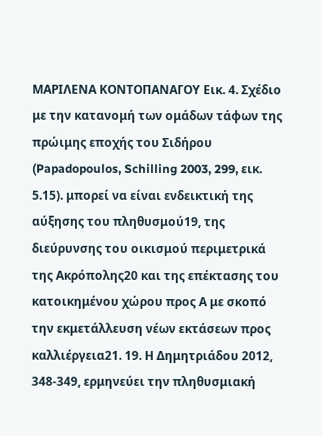ΜΑΡΙΛΕΝΑ ΚΟΝΤΟΠΑΝΑΓΟΥ Εικ. 4. Σχέδιο με την κατανομή των ομάδων τάφων της πρώιμης εποχής του Σιδήρου (Papadopoulos, Schilling 2003, 299, εικ. 5.15). μπορεί να είναι ενδεικτική της αύξησης του πληθυσμού19, της διεύρυνσης του οικισμού περιμετρικά της Ακρόπολης20 και της επέκτασης του κατοικημένου χώρου προς Α με σκοπό την εκμετάλλευση νέων εκτάσεων προς καλλιέργεια21. 19. Η Δημητριάδου 2012, 348-349, ερμηνεύει την πληθυσμιακή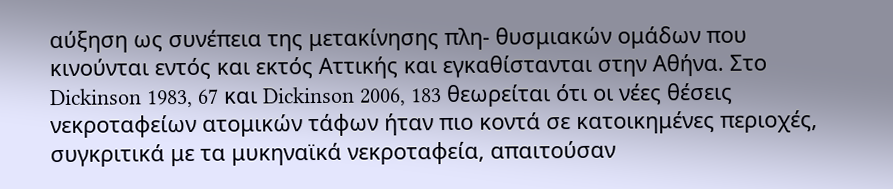αύξηση ως συνέπεια της μετακίνησης πλη- θυσμιακών ομάδων που κινούνται εντός και εκτός Αττικής και εγκαθίστανται στην Αθήνα. Στο Dickinson 1983, 67 και Dickinson 2006, 183 θεωρείται ότι οι νέες θέσεις νεκροταφείων ατομικών τάφων ήταν πιο κοντά σε κατοικημένες περιοχές, συγκριτικά με τα μυκηναϊκά νεκροταφεία, απαιτούσαν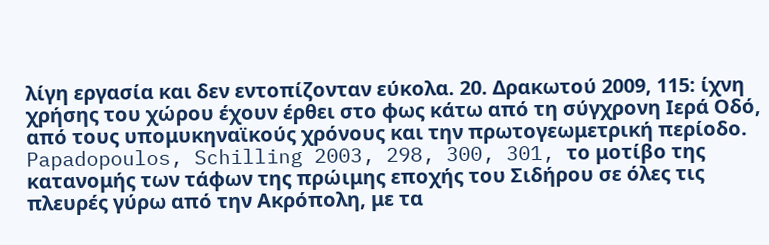λίγη εργασία και δεν εντοπίζονταν εύκολα. 20. Δρακωτού 2009, 115: ίχνη χρήσης του χώρου έχουν έρθει στο φως κάτω από τη σύγχρονη Ιερά Oδό, από τους υπομυκηναϊκούς χρόνους και την πρωτογεωμετρική περίοδο. Papadopoulos, Schilling 2003, 298, 300, 301, το μοτίβο της κατανομής των τάφων της πρώιμης εποχής του Σιδήρου σε όλες τις πλευρές γύρω από την Ακρόπολη, με τα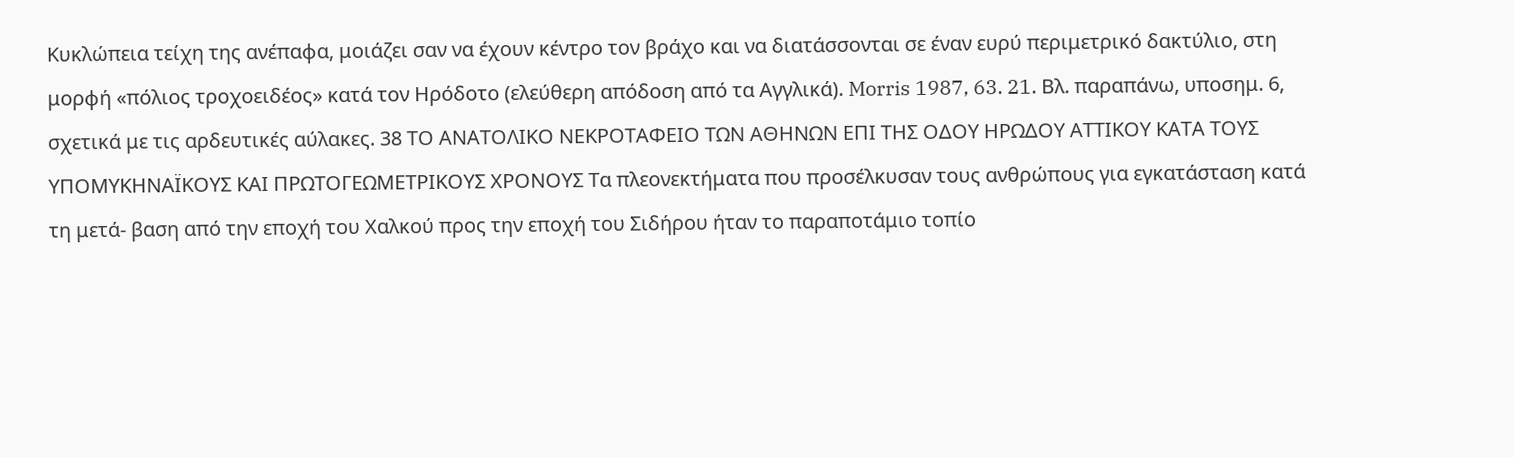Κυκλώπεια τείχη της ανέπαφα, μοιάζει σαν να έχουν κέντρο τον βράχο και να διατάσσονται σε έναν ευρύ περιμετρικό δακτύλιο, στη μορφή «πόλιος τροχοειδέος» κατά τον Ηρόδοτο (ελεύθερη απόδοση από τα Αγγλικά). Morris 1987, 63. 21. Βλ. παραπάνω, υποσημ. 6, σχετικά με τις αρδευτικές αύλακες. 38 ΤΟ ΑΝΑΤΟΛΙΚΟ ΝΕΚΡΟΤΑΦΕΙΟ ΤΩΝ ΑΘΗΝΩΝ ΕΠΙ ΤΗΣ ΟΔΟΥ ΗΡΩΔΟΥ ΑΤΤΙΚΟΥ ΚΑΤΑ ΤΟΥΣ ΥΠΟΜΥΚΗΝΑΪΚΟΥΣ ΚΑΙ ΠΡΩΤΟΓΕΩΜΕΤΡΙΚΟΥΣ ΧΡΟΝΟΥΣ Τα πλεονεκτήματα που προσέλκυσαν τους ανθρώπους για εγκατάσταση κατά τη μετά- βαση από την εποχή του Χαλκού προς την εποχή του Σιδήρου ήταν το παραποτάμιο τοπίο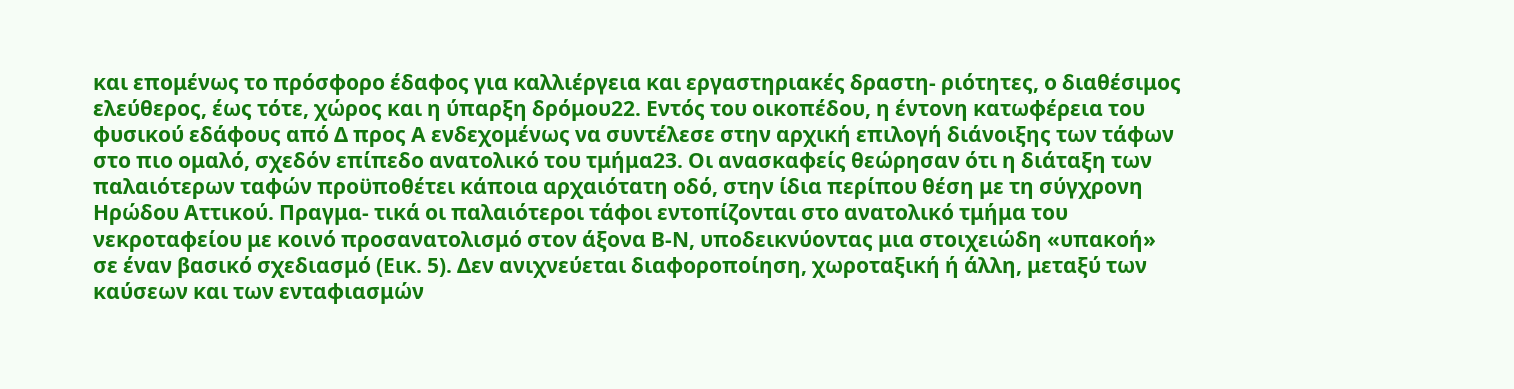και επομένως το πρόσφορο έδαφος για καλλιέργεια και εργαστηριακές δραστη- ριότητες, ο διαθέσιμος ελεύθερος, έως τότε, χώρος και η ύπαρξη δρόμου22. Εντός του οικοπέδου, η έντονη κατωφέρεια του φυσικού εδάφους από Δ προς Α ενδεχομένως να συντέλεσε στην αρχική επιλογή διάνοιξης των τάφων στο πιο ομαλό, σχεδόν επίπεδο ανατολικό του τμήμα23. Οι ανασκαφείς θεώρησαν ότι η διάταξη των παλαιότερων ταφών προϋποθέτει κάποια αρχαιότατη οδό, στην ίδια περίπου θέση με τη σύγχρονη Ηρώδου Αττικού. Πραγμα- τικά οι παλαιότεροι τάφοι εντοπίζονται στο ανατολικό τμήμα του νεκροταφείου με κοινό προσανατολισμό στον άξονα Β-Ν, υποδεικνύοντας μια στοιχειώδη «υπακοή» σε έναν βασικό σχεδιασμό (Εικ. 5). Δεν ανιχνεύεται διαφοροποίηση, χωροταξική ή άλλη, μεταξύ των καύσεων και των ενταφιασμών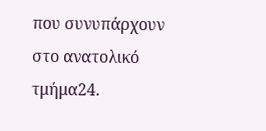που συνυπάρχουν στο ανατολικό τμήμα24.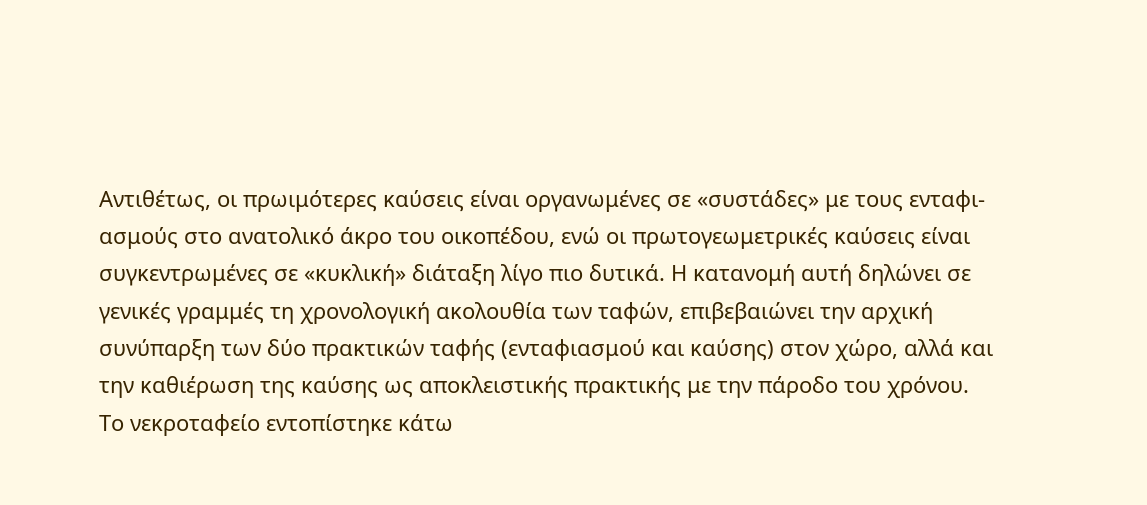Αντιθέτως, οι πρωιμότερες καύσεις είναι οργανωμένες σε «συστάδες» με τους ενταφι- ασμούς στο ανατολικό άκρο του οικοπέδου, ενώ οι πρωτογεωμετρικές καύσεις είναι συγκεντρωμένες σε «κυκλική» διάταξη λίγο πιο δυτικά. Η κατανομή αυτή δηλώνει σε γενικές γραμμές τη χρονολογική ακολουθία των ταφών, επιβεβαιώνει την αρχική συνύπαρξη των δύο πρακτικών ταφής (ενταφιασμού και καύσης) στον χώρο, αλλά και την καθιέρωση της καύσης ως αποκλειστικής πρακτικής με την πάροδο του χρόνου. Το νεκροταφείο εντοπίστηκε κάτω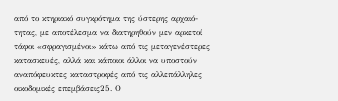από το κτηριακό συγκρότημα της ύστερης αρχαιό- τητας, με αποτέλεσμα να διατηρηθούν μεν αρκετοί τάφοι «σφραγισμένοι» κάτω από τις μεταγενέστερες κατασκευές, αλλά και κάποιοι άλλοι να υποστούν αναπόφευκτες καταστροφές από τις αλλεπάλληλες οικοδομικές επεμβάσεις25. Ο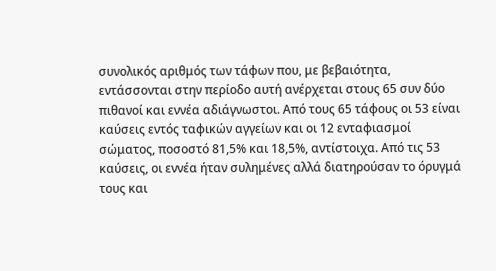συνολικός αριθμός των τάφων που, με βεβαιότητα, εντάσσονται στην περίοδο αυτή ανέρχεται στους 65 συν δύο πιθανοί και εννέα αδιάγνωστοι. Από τους 65 τάφους οι 53 είναι καύσεις εντός ταφικών αγγείων και οι 12 ενταφιασμοί σώματος, ποσοστό 81,5% και 18,5%, αντίστοιχα. Από τις 53 καύσεις, οι εννέα ήταν συλημένες αλλά διατηρούσαν το όρυγμά τους και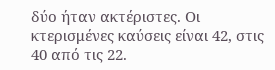δύο ήταν ακτέριστες. Οι κτερισμένες καύσεις είναι 42, στις 40 από τις 22.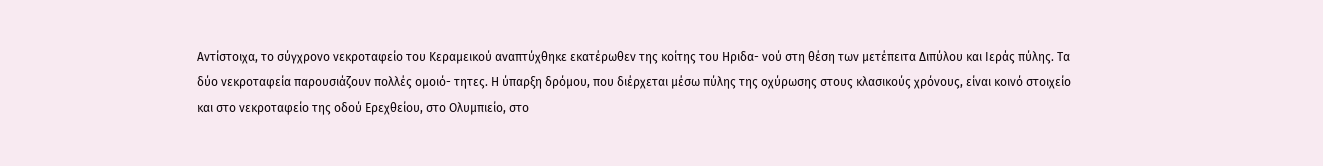Αντίστοιχα, το σύγχρονο νεκροταφείο του Κεραμεικού αναπτύχθηκε εκατέρωθεν της κοίτης του Ηριδα- νού στη θέση των μετέπειτα Διπύλου και Ιεράς πύλης. Τα δύο νεκροταφεία παρουσιάζουν πολλές ομοιό- τητες. Η ύπαρξη δρόμου, που διέρχεται μέσω πύλης της οχύρωσης στους κλασικούς χρόνους, είναι κοινό στοιχείο και στο νεκροταφείο της οδού Ερεχθείου, στο Ολυμπιείο, στο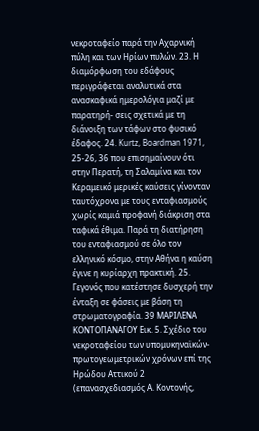νεκροταφείο παρά την Αχαρνική πύλη και των Ηρίων πυλών. 23. Η διαμόρφωση του εδάφους περιγράφεται αναλυτικά στα ανασκαφικά ημερολόγια μαζί με παρατηρή- σεις σχετικά με τη διάνοιξη των τάφων στο φυσικό έδαφος. 24. Kurtz, Boardman 1971, 25-26, 36 που επισημαίνουν ότι στην Περατή, τη Σαλαμίνα και τον Κεραμεικό μερικές καύσεις γίνονταν ταυτόχρονα με τους ενταφιασμούς χωρίς καμιά προφανή διάκριση στα ταφικά έθιμα. Παρά τη διατήρηση του ενταφιασμού σε όλο τον ελληνικό κόσμο, στην Αθήνα η καύση έγινε η κυρίαρχη πρακτική. 25. Γεγονός που κατέστησε δυσχερή την ένταξη σε φάσεις με βάση τη στρωματογραφία. 39 ΜΑΡΙΛΕΝΑ ΚΟΝΤΟΠΑΝΑΓΟΥ Εικ. 5. Σχέδιο του νεκροταφείου των υπομυκηναϊκών-πρωτογεωμετρικών χρόνων επί της Ηρώδου Αττικού 2 (επανασχεδιασμός Α. Κοντονής,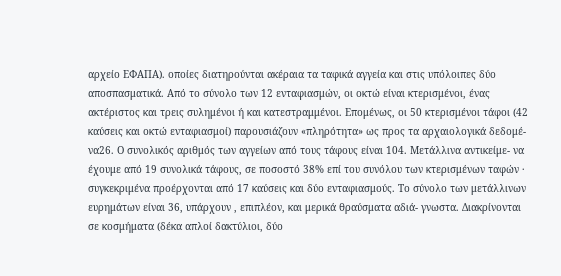αρχείο ΕΦΑΠΑ). οποίες διατηρούνται ακέραια τα ταφικά αγγεία και στις υπόλοιπες δύο αποσπασματικά. Από το σύνολο των 12 ενταφιασμών, οι οκτώ είναι κτερισμένοι, ένας ακτέριστος και τρεις συλημένοι ή και κατεστραμμένοι. Επομένως, οι 50 κτερισμένοι τάφοι (42 καύσεις και οκτώ ενταφιασμοί) παρουσιάζουν «πληρότητα» ως προς τα αρχαιολογικά δεδομέ- να26. Ο συνολικός αριθμός των αγγείων από τους τάφους είναι 104. Μετάλλινα αντικείμε- να έχουμε από 19 συνολικά τάφους, σε ποσοστό 38% επί του συνόλου των κτερισμένων ταφών · συγκεκριμένα προέρχονται από 17 καύσεις και δύο ενταφιασμούς. Το σύνολο των μετάλλινων ευρημάτων είναι 36, υπάρχουν , επιπλέον, και μερικά θραύσματα αδιά- γνωστα. Διακρίνονται σε κοσμήματα (δέκα απλοί δακτύλιοι, δύο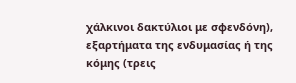χάλκινοι δακτύλιοι με σφενδόνη), εξαρτήματα της ενδυμασίας ή της κόμης (τρεις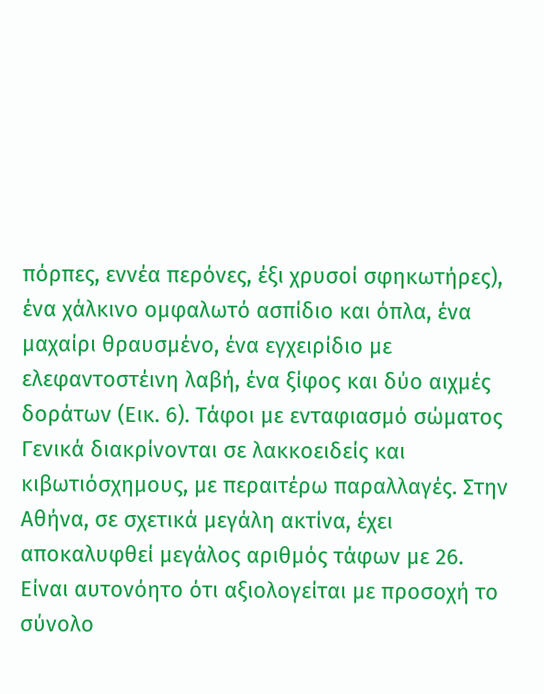πόρπες, εννέα περόνες, έξι χρυσοί σφηκωτήρες), ένα χάλκινο ομφαλωτό ασπίδιο και όπλα, ένα μαχαίρι θραυσμένο, ένα εγχειρίδιο με ελεφαντοστέινη λαβή, ένα ξίφος και δύο αιχμές δοράτων (Εικ. 6). Τάφοι με ενταφιασμό σώματος Γενικά διακρίνονται σε λακκοειδείς και κιβωτιόσχημους, με περαιτέρω παραλλαγές. Στην Αθήνα, σε σχετικά μεγάλη ακτίνα, έχει αποκαλυφθεί μεγάλος αριθμός τάφων με 26. Είναι αυτονόητο ότι αξιολογείται με προσοχή το σύνολο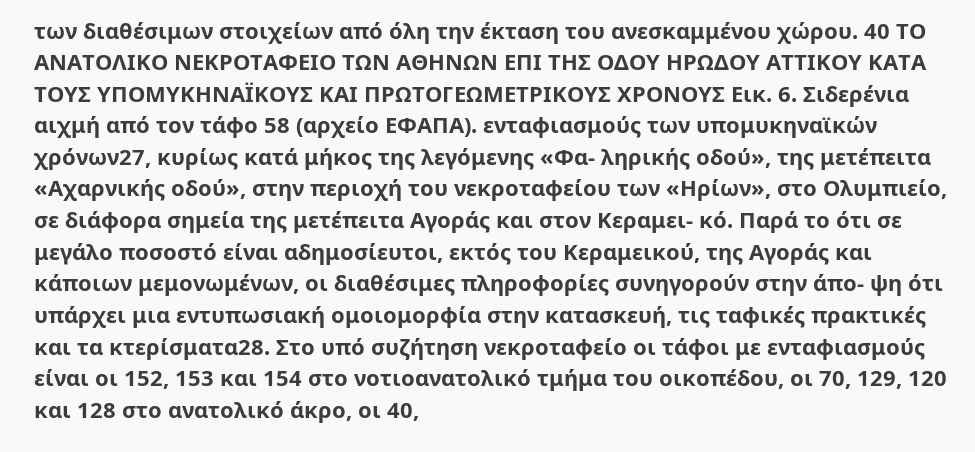των διαθέσιμων στοιχείων από όλη την έκταση του ανεσκαμμένου χώρου. 40 ΤΟ ΑΝΑΤΟΛΙΚΟ ΝΕΚΡΟΤΑΦΕΙΟ ΤΩΝ ΑΘΗΝΩΝ ΕΠΙ ΤΗΣ ΟΔΟΥ ΗΡΩΔΟΥ ΑΤΤΙΚΟΥ ΚΑΤΑ ΤΟΥΣ ΥΠΟΜΥΚΗΝΑΪΚΟΥΣ ΚΑΙ ΠΡΩΤΟΓΕΩΜΕΤΡΙΚΟΥΣ ΧΡΟΝΟΥΣ Εικ. 6. Σιδερένια αιχμή από τον τάφο 58 (αρχείο ΕΦΑΠΑ). ενταφιασμούς των υπομυκηναϊκών χρόνων27, κυρίως κατά μήκος της λεγόμενης «Φα- ληρικής οδού», της μετέπειτα «Αχαρνικής οδού», στην περιοχή του νεκροταφείου των «Ηρίων», στο Ολυμπιείο, σε διάφορα σημεία της μετέπειτα Αγοράς και στον Κεραμει- κό. Παρά το ότι σε μεγάλο ποσοστό είναι αδημοσίευτοι, εκτός του Κεραμεικού, της Αγοράς και κάποιων μεμονωμένων, οι διαθέσιμες πληροφορίες συνηγορούν στην άπο- ψη ότι υπάρχει μια εντυπωσιακή ομοιομορφία στην κατασκευή, τις ταφικές πρακτικές και τα κτερίσματα28. Στο υπό συζήτηση νεκροταφείο οι τάφοι με ενταφιασμούς είναι οι 152, 153 και 154 στο νοτιοανατολικό τμήμα του οικοπέδου, οι 70, 129, 120 και 128 στο ανατολικό άκρο, οι 40,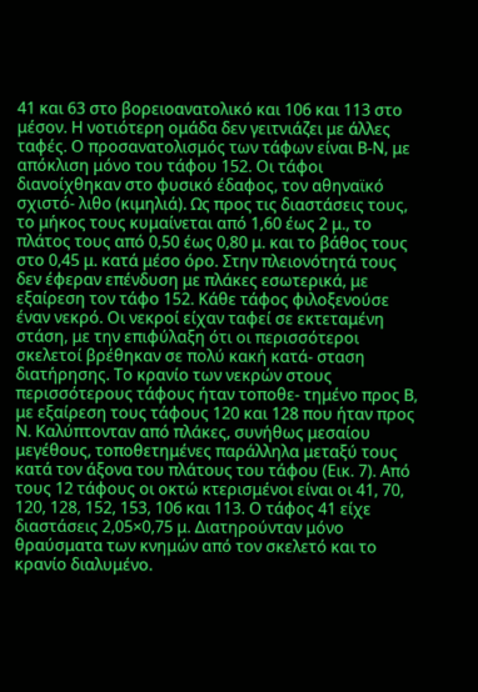41 και 63 στο βορειοανατολικό και 106 και 113 στο μέσον. Η νοτιότερη ομάδα δεν γειτνιάζει με άλλες ταφές. Ο προσανατολισμός των τάφων είναι Β-Ν, με απόκλιση μόνο του τάφου 152. Οι τάφοι διανοίχθηκαν στο φυσικό έδαφος, τον αθηναϊκό σχιστό- λιθο (κιμηλιά). Ως προς τις διαστάσεις τους, το μήκος τους κυμαίνεται από 1,60 έως 2 μ., το πλάτος τους από 0,50 έως 0,80 μ. και το βάθος τους στο 0,45 μ. κατά μέσο όρο. Στην πλειονότητά τους δεν έφεραν επένδυση με πλάκες εσωτερικά, με εξαίρεση τον τάφο 152. Κάθε τάφος φιλοξενούσε έναν νεκρό. Οι νεκροί είχαν ταφεί σε εκτεταμένη στάση, με την επιφύλαξη ότι οι περισσότεροι σκελετοί βρέθηκαν σε πολύ κακή κατά- σταση διατήρησης. Το κρανίο των νεκρών στους περισσότερους τάφους ήταν τοποθε- τημένο προς Β, με εξαίρεση τους τάφους 120 και 128 που ήταν προς Ν. Καλύπτονταν από πλάκες, συνήθως μεσαίου μεγέθους, τοποθετημένες παράλληλα μεταξύ τους κατά τον άξονα του πλάτους του τάφου (Εικ. 7). Από τους 12 τάφους οι οκτώ κτερισμένοι είναι οι 41, 70, 120, 128, 152, 153, 106 και 113. Ο τάφος 41 είχε διαστάσεις 2,05×0,75 μ. Διατηρούνταν μόνο θραύσματα των κνημών από τον σκελετό και το κρανίο διαλυμένο.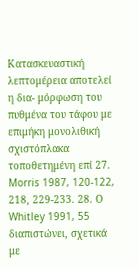Κατασκευαστική λεπτομέρεια αποτελεί η δια- μόρφωση του πυθμένα του τάφου με επιμήκη μονολιθική σχιστόπλακα τοποθετημένη επί 27. Morris 1987, 120-122, 218, 229-233. 28. Ο Whitley 1991, 55 διαπιστώνει, σχετικά με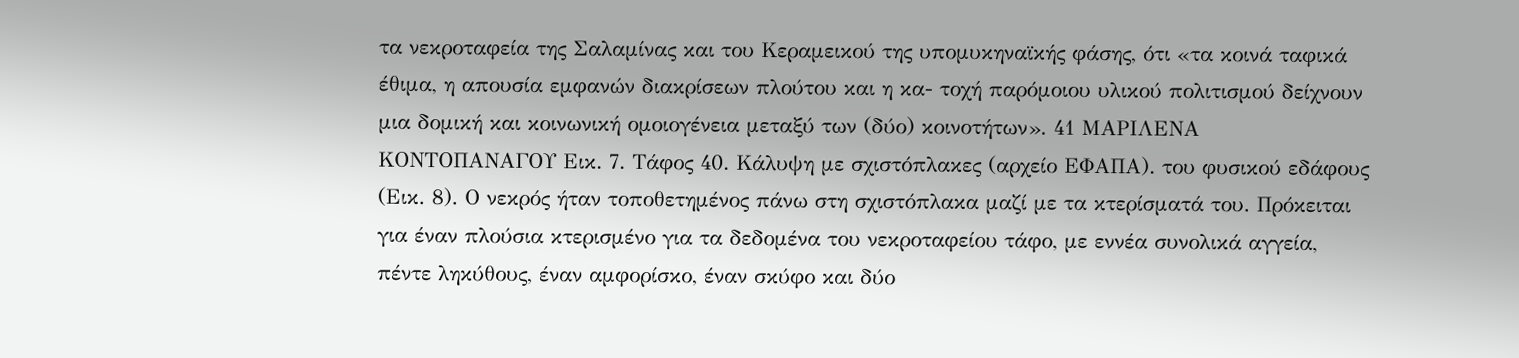τα νεκροταφεία της Σαλαμίνας και του Κεραμεικού της υπομυκηναϊκής φάσης, ότι «τα κοινά ταφικά έθιμα, η απουσία εμφανών διακρίσεων πλούτου και η κα- τοχή παρόμοιου υλικού πολιτισμού δείχνουν μια δομική και κοινωνική ομοιογένεια μεταξύ των (δύο) κοινοτήτων». 41 ΜΑΡΙΛΕΝΑ ΚΟΝΤΟΠΑΝΑΓΟΥ Εικ. 7. Τάφος 40. Κάλυψη με σχιστόπλακες (αρχείο ΕΦΑΠΑ). του φυσικού εδάφους (Εικ. 8). Ο νεκρός ήταν τοποθετημένος πάνω στη σχιστόπλακα μαζί με τα κτερίσματά του. Πρόκειται για έναν πλούσια κτερισμένο για τα δεδομένα του νεκροταφείου τάφο, με εννέα συνολικά αγγεία, πέντε ληκύθους, έναν αμφορίσκο, έναν σκύφο και δύο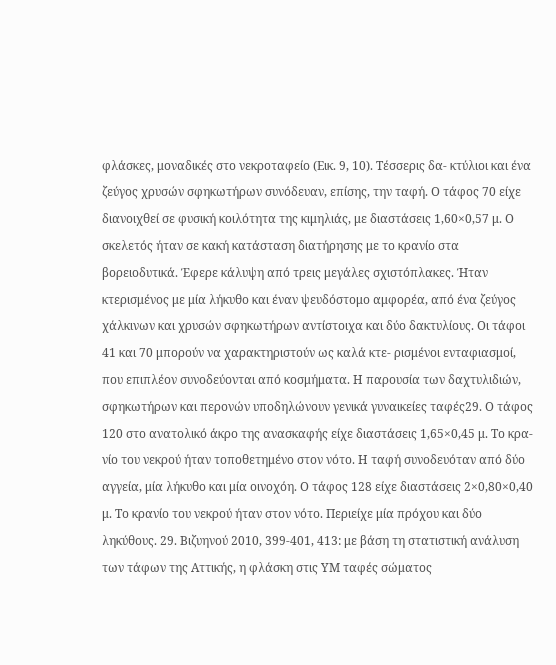φλάσκες, μοναδικές στο νεκροταφείο (Εικ. 9, 10). Τέσσερις δα- κτύλιοι και ένα ζεύγος χρυσών σφηκωτήρων συνόδευαν, επίσης, την ταφή. Ο τάφος 70 είχε διανοιχθεί σε φυσική κοιλότητα της κιμηλιάς, με διαστάσεις 1,60×0,57 μ. Ο σκελετός ήταν σε κακή κατάσταση διατήρησης με το κρανίο στα βορειοδυτικά. Έφερε κάλυψη από τρεις μεγάλες σχιστόπλακες. Ήταν κτερισμένος με μία λήκυθο και έναν ψευδόστομο αμφορέα, από ένα ζεύγος χάλκινων και χρυσών σφηκωτήρων αντίστοιχα και δύο δακτυλίους. Οι τάφοι 41 και 70 μπορούν να χαρακτηριστούν ως καλά κτε- ρισμένοι ενταφιασμοί, που επιπλέον συνοδεύονται από κοσμήματα. Η παρουσία των δαχτυλιδιών, σφηκωτήρων και περονών υποδηλώνουν γενικά γυναικείες ταφές29. Ο τάφος 120 στο ανατολικό άκρο της ανασκαφής είχε διαστάσεις 1,65×0,45 μ. Το κρα- νίο του νεκρού ήταν τοποθετημένο στον νότο. Η ταφή συνοδευόταν από δύο αγγεία, μία λήκυθο και μία οινοχόη. Ο τάφος 128 είχε διαστάσεις 2×0,80×0,40 μ. Το κρανίο του νεκρού ήταν στον νότο. Περιείχε μία πρόχου και δύο ληκύθους. 29. Βιζυηνού 2010, 399-401, 413: με βάση τη στατιστική ανάλυση των τάφων της Αττικής, η φλάσκη στις ΥΜ ταφές σώματος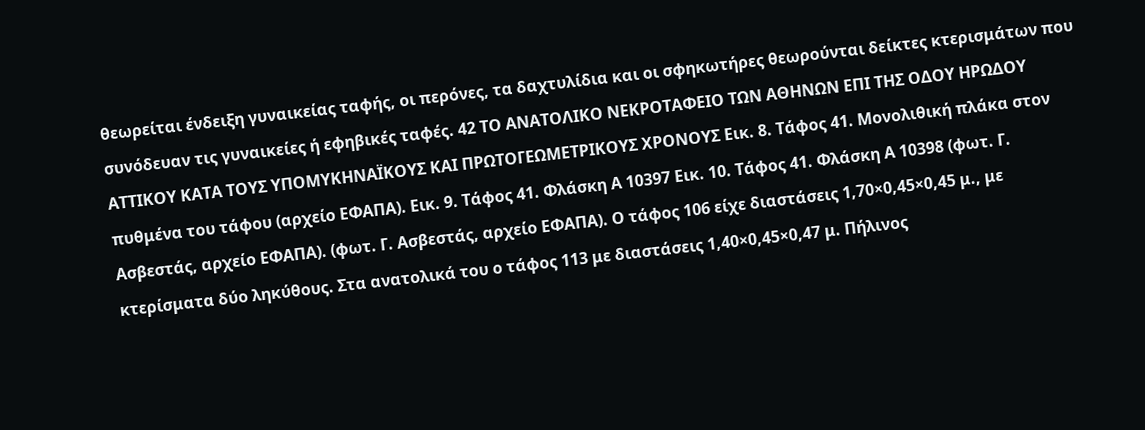θεωρείται ένδειξη γυναικείας ταφής, οι περόνες, τα δαχτυλίδια και οι σφηκωτήρες θεωρούνται δείκτες κτερισμάτων που συνόδευαν τις γυναικείες ή εφηβικές ταφές. 42 ΤΟ ΑΝΑΤΟΛΙΚΟ ΝΕΚΡΟΤΑΦΕΙΟ ΤΩΝ ΑΘΗΝΩΝ ΕΠΙ ΤΗΣ ΟΔΟΥ ΗΡΩΔΟΥ ΑΤΤΙΚΟΥ ΚΑΤΑ ΤΟΥΣ ΥΠΟΜΥΚΗΝΑΪΚΟΥΣ ΚΑΙ ΠΡΩΤΟΓΕΩΜΕΤΡΙΚΟΥΣ ΧΡΟΝΟΥΣ Εικ. 8. Τάφος 41. Μονολιθική πλάκα στον πυθμένα του τάφου (αρχείο ΕΦΑΠΑ). Εικ. 9. Τάφος 41. Φλάσκη Α 10397 Εικ. 10. Τάφος 41. Φλάσκη Α 10398 (φωτ. Γ. Ασβεστάς, αρχείο ΕΦΑΠΑ). (φωτ. Γ. Ασβεστάς, αρχείο ΕΦΑΠΑ). Ο τάφος 106 είχε διαστάσεις 1,70×0,45×0,45 μ., με κτερίσματα δύο ληκύθους. Στα ανατολικά του ο τάφος 113 με διαστάσεις 1,40×0,45×0,47 μ. Πήλινος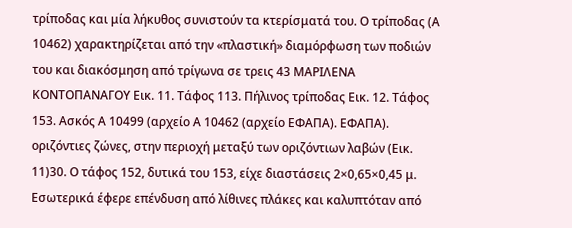τρίποδας και μία λήκυθος συνιστούν τα κτερίσματά του. Ο τρίποδας (Α 10462) χαρακτηρίζεται από την «πλαστική» διαμόρφωση των ποδιών του και διακόσμηση από τρίγωνα σε τρεις 43 ΜΑΡΙΛΕΝΑ ΚΟΝΤΟΠΑΝΑΓΟΥ Εικ. 11. Τάφος 113. Πήλινος τρίποδας Εικ. 12. Τάφος 153. Ασκός Α 10499 (αρχείο Α 10462 (αρχείο ΕΦΑΠΑ). ΕΦΑΠΑ). οριζόντιες ζώνες, στην περιοχή μεταξύ των οριζόντιων λαβών (Εικ. 11)30. Ο τάφος 152, δυτικά του 153, είχε διαστάσεις 2×0,65×0,45 μ. Εσωτερικά έφερε επένδυση από λίθινες πλάκες και καλυπτόταν από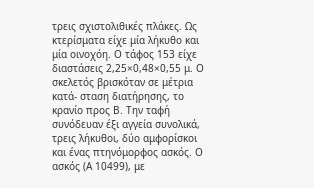τρεις σχιστολιθικές πλάκες. Ως κτερίσματα είχε μία λήκυθο και μία οινοχόη. Ο τάφος 153 είχε διαστάσεις 2,25×0,48×0,55 μ. Ο σκελετός βρισκόταν σε μέτρια κατά- σταση διατήρησης, το κρανίο προς Β. Την ταφή συνόδευαν έξι αγγεία συνολικά, τρεις λήκυθοι, δύο αμφορίσκοι και ένας πτηνόμορφος ασκός. Ο ασκός (Α 10499), με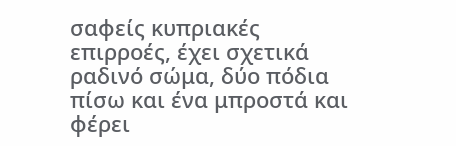σαφείς κυπριακές επιρροές, έχει σχετικά ραδινό σώμα, δύο πόδια πίσω και ένα μπροστά και φέρει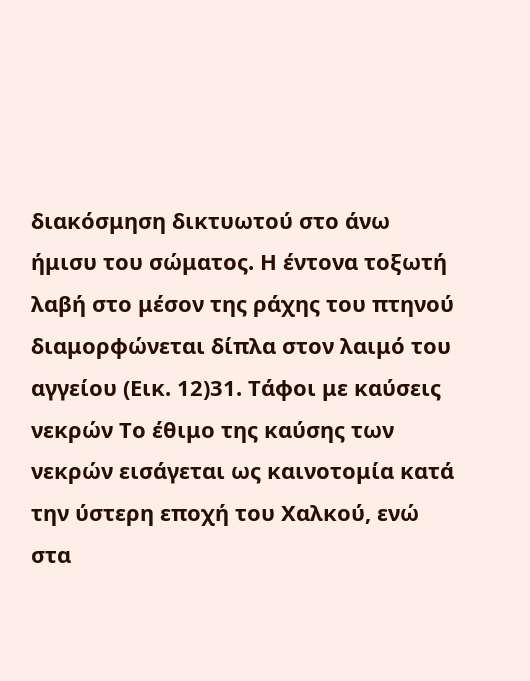διακόσμηση δικτυωτού στο άνω ήμισυ του σώματος. Η έντονα τοξωτή λαβή στο μέσον της ράχης του πτηνού διαμορφώνεται δίπλα στον λαιμό του αγγείου (Εικ. 12)31. Τάφοι με καύσεις νεκρών Το έθιμο της καύσης των νεκρών εισάγεται ως καινοτομία κατά την ύστερη εποχή του Χαλκού, ενώ στα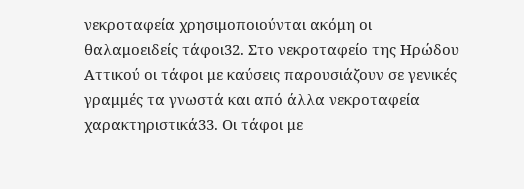νεκροταφεία χρησιμοποιούνται ακόμη οι θαλαμοειδείς τάφοι32. Στο νεκροταφείο της Ηρώδου Αττικού οι τάφοι με καύσεις παρουσιάζουν σε γενικές γραμμές τα γνωστά και από άλλα νεκροταφεία χαρακτηριστικά33. Οι τάφοι με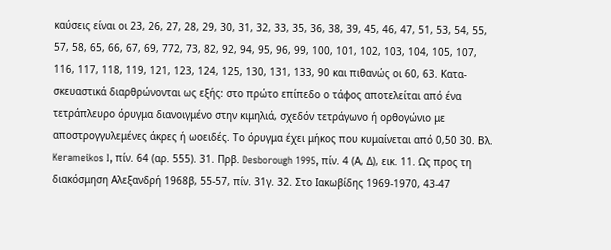καύσεις είναι οι 23, 26, 27, 28, 29, 30, 31, 32, 33, 35, 36, 38, 39, 45, 46, 47, 51, 53, 54, 55, 57, 58, 65, 66, 67, 69, 772, 73, 82, 92, 94, 95, 96, 99, 100, 101, 102, 103, 104, 105, 107, 116, 117, 118, 119, 121, 123, 124, 125, 130, 131, 133, 90 και πιθανώς οι 60, 63. Κατα- σκευαστικά διαρθρώνονται ως εξής: στο πρώτο επίπεδο ο τάφος αποτελείται από ένα τετράπλευρο όρυγμα διανοιγμένο στην κιμηλιά, σχεδόν τετράγωνο ή ορθογώνιο με αποστρογγυλεμένες άκρες ή ωοειδές. Το όρυγμα έχει μήκος που κυμαίνεται από 0,50 30. Βλ. Kerameikos I, πίν. 64 (αρ. 555). 31. Πρβ. Desborough 1995, πίν. 4 (Α, Δ), εικ. 11. Ως προς τη διακόσμηση Αλεξανδρή 1968β, 55-57, πίν. 31γ. 32. Στο Ιακωβίδης 1969-1970, 43-47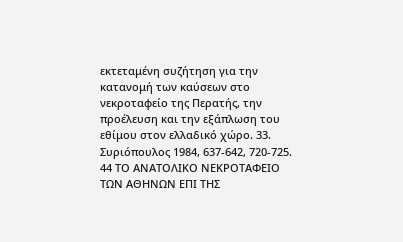εκτεταμένη συζήτηση για την κατανομή των καύσεων στο νεκροταφείο της Περατής, την προέλευση και την εξάπλωση του εθίμου στον ελλαδικό χώρο. 33. Συριόπουλος 1984, 637-642, 720-725. 44 ΤΟ ΑΝΑΤΟΛΙΚΟ ΝΕΚΡΟΤΑΦΕΙΟ ΤΩΝ ΑΘΗΝΩΝ ΕΠΙ ΤΗΣ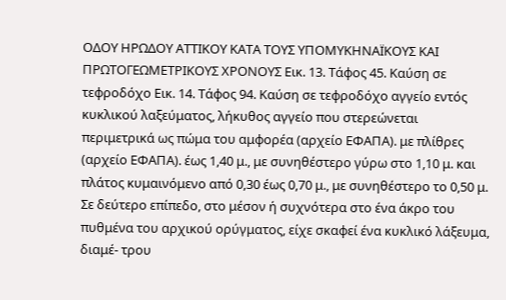ΟΔΟΥ ΗΡΩΔΟΥ ΑΤΤΙΚΟΥ ΚΑΤΑ ΤΟΥΣ ΥΠΟΜΥΚΗΝΑΪΚΟΥΣ ΚΑΙ ΠΡΩΤΟΓΕΩΜΕΤΡΙΚΟΥΣ ΧΡΟΝΟΥΣ Εικ. 13. Τάφος 45. Καύση σε τεφροδόχο Εικ. 14. Τάφος 94. Καύση σε τεφροδόχο αγγείο εντός κυκλικού λαξεύματος, λήκυθος αγγείο που στερεώνεται περιμετρικά ως πώμα του αμφορέα (αρχείο ΕΦΑΠΑ). με πλίθρες (αρχείο ΕΦΑΠΑ). έως 1,40 μ., με συνηθέστερο γύρω στο 1,10 μ. και πλάτος κυμαινόμενο από 0,30 έως 0,70 μ., με συνηθέστερο το 0,50 μ. Σε δεύτερο επίπεδο, στο μέσον ή συχνότερα στο ένα άκρο του πυθμένα του αρχικού ορύγματος, είχε σκαφεί ένα κυκλικό λάξευμα, διαμέ- τρου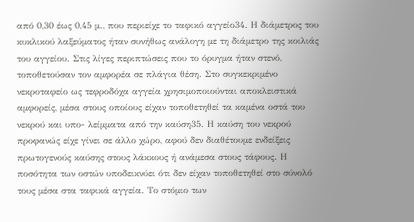από 0,30 έως 0,45 μ., που περιείχε το ταφικό αγγείο34. Η διάμετρος του κυκλικού λαξεύματος ήταν συνήθως ανάλογη με τη διάμετρο της κοιλιάς του αγγείου. Στις λίγες περιπτώσεις που το όρυγμα ήταν στενό, τοποθετούσαν τον αμφορέα σε πλάγια θέση. Στο συγκεκριμένο νεκροταφείο ως τεφροδόχα αγγεία χρησιμοποιούνται αποκλειστικά αμφορείς, μέσα στους οποίους είχαν τοποθετηθεί τα καμένα οστά του νεκρού και υπο- λείμματα από την καύση35. Η καύση του νεκρού προφανώς είχε γίνει σε άλλο χώρο, αφού δεν διαθέτουμε ενδείξεις πρωτογενούς καύσης στους λάκκους ή ανάμεσα στους τάφους. Η ποσότητα των οστών υποδεικνύει ότι δεν είχαν τοποθετηθεί στο σύνολό τους μέσα στα ταφικά αγγεία. Το στόμιο των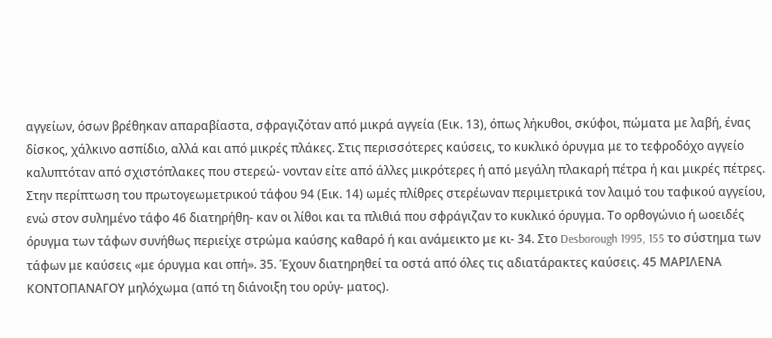αγγείων, όσων βρέθηκαν απαραβίαστα, σφραγιζόταν από μικρά αγγεία (Εικ. 13), όπως λήκυθοι, σκύφοι, πώματα με λαβή, ένας δίσκος, χάλκινο ασπίδιο, αλλά και από μικρές πλάκες. Στις περισσότερες καύσεις, το κυκλικό όρυγμα με το τεφροδόχο αγγείο καλυπτόταν από σχιστόπλακες που στερεώ- νονταν είτε από άλλες μικρότερες ή από μεγάλη πλακαρή πέτρα ή και μικρές πέτρες. Στην περίπτωση του πρωτογεωμετρικού τάφου 94 (Εικ. 14) ωμές πλίθρες στερέωναν περιμετρικά τον λαιμό του ταφικού αγγείου, ενώ στον συλημένο τάφο 46 διατηρήθη- καν οι λίθοι και τα πλιθιά που σφράγιζαν το κυκλικό όρυγμα. Το ορθογώνιο ή ωοειδές όρυγμα των τάφων συνήθως περιείχε στρώμα καύσης καθαρό ή και ανάμεικτο με κι- 34. Στο Desborough 1995, 155 το σύστημα των τάφων με καύσεις «με όρυγμα και οπή». 35. Έχουν διατηρηθεί τα οστά από όλες τις αδιατάρακτες καύσεις. 45 ΜΑΡΙΛΕΝΑ ΚΟΝΤΟΠΑΝΑΓΟΥ μηλόχωμα (από τη διάνοιξη του ορύγ- ματος).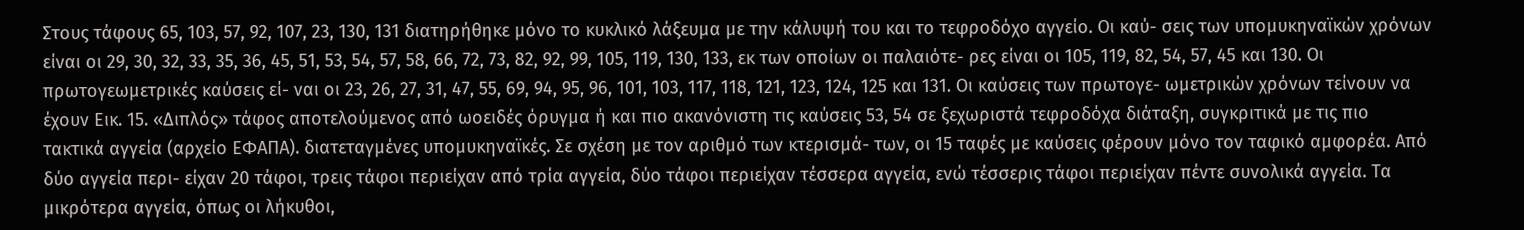Στους τάφους 65, 103, 57, 92, 107, 23, 130, 131 διατηρήθηκε μόνο το κυκλικό λάξευμα με την κάλυψή του και το τεφροδόχο αγγείο. Οι καύ- σεις των υπομυκηναϊκών χρόνων είναι οι 29, 30, 32, 33, 35, 36, 45, 51, 53, 54, 57, 58, 66, 72, 73, 82, 92, 99, 105, 119, 130, 133, εκ των οποίων οι παλαιότε- ρες είναι οι 105, 119, 82, 54, 57, 45 και 130. Οι πρωτογεωμετρικές καύσεις εί- ναι οι 23, 26, 27, 31, 47, 55, 69, 94, 95, 96, 101, 103, 117, 118, 121, 123, 124, 125 και 131. Οι καύσεις των πρωτογε- ωμετρικών χρόνων τείνουν να έχουν Εικ. 15. «Διπλός» τάφος αποτελούμενος από ωοειδές όρυγμα ή και πιο ακανόνιστη τις καύσεις 53, 54 σε ξεχωριστά τεφροδόχα διάταξη, συγκριτικά με τις πιο τακτικά αγγεία (αρχείο ΕΦΑΠΑ). διατεταγμένες υπομυκηναϊκές. Σε σχέση με τον αριθμό των κτερισμά- των, οι 15 ταφές με καύσεις φέρουν μόνο τον ταφικό αμφορέα. Από δύο αγγεία περι- είχαν 20 τάφοι, τρεις τάφοι περιείχαν από τρία αγγεία, δύο τάφοι περιείχαν τέσσερα αγγεία, ενώ τέσσερις τάφοι περιείχαν πέντε συνολικά αγγεία. Τα μικρότερα αγγεία, όπως οι λήκυθοι,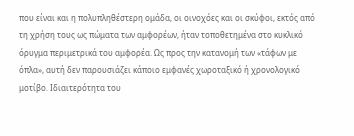που είναι και η πολυπληθέστερη ομάδα, οι οινοχόες και οι σκύφοι, εκτός από τη χρήση τους ως πώματα των αμφορέων, ήταν τοποθετημένα στο κυκλικό όρυγμα περιμετρικά του αμφορέα. Ως προς την κατανομή των «τάφων με όπλα», αυτή δεν παρουσιάζει κάποιο εμφανές χωροταξικό ή χρονολογικό μοτίβο. Ιδιαιτερότητα του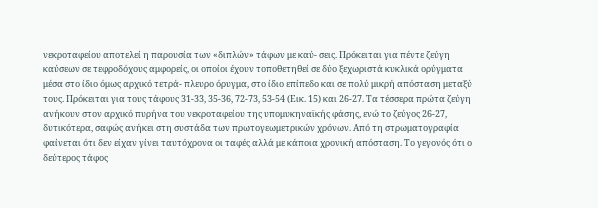νεκροταφείου αποτελεί η παρουσία των «διπλών» τάφων με καύ- σεις. Πρόκειται για πέντε ζεύγη καύσεων σε τεφροδόχους αμφορείς, οι οποίοι έχουν τοποθετηθεί σε δύο ξεχωριστά κυκλικά ορύγματα μέσα στο ίδιο όμως αρχικό τετρά- πλευρο όρυγμα, στο ίδιο επίπεδο και σε πολύ μικρή απόσταση μεταξύ τους. Πρόκειται για τους τάφους 31-33, 35-36, 72-73, 53-54 (Εικ. 15) και 26-27. Τα τέσσερα πρώτα ζεύγη ανήκουν στον αρχικό πυρήνα του νεκροταφείου της υπομυκηναϊκής φάσης, ενώ το ζεύγος 26-27, δυτικότερα, σαφώς ανήκει στη συστάδα των πρωτογεωμετρικών χρόνων. Από τη στρωματογραφία φαίνεται ότι δεν είχαν γίνει ταυτόχρονα οι ταφές αλλά με κάποια χρονική απόσταση. Το γεγονός ότι ο δεύτερος τάφος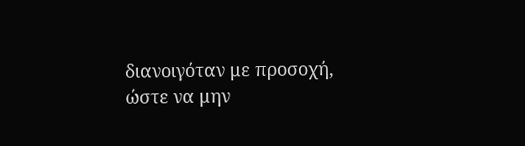διανοιγόταν με προσοχή, ώστε να μην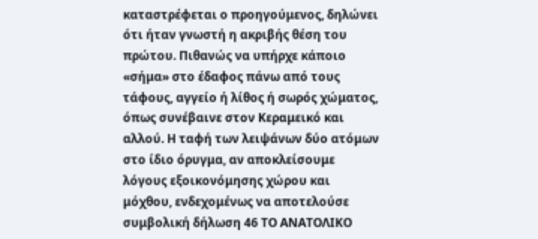καταστρέφεται ο προηγούμενος, δηλώνει ότι ήταν γνωστή η ακριβής θέση του πρώτου. Πιθανώς να υπήρχε κάποιο «σήμα» στο έδαφος πάνω από τους τάφους, αγγείο ή λίθος ή σωρός χώματος, όπως συνέβαινε στον Κεραμεικό και αλλού. Η ταφή των λειψάνων δύο ατόμων στο ίδιο όρυγμα, αν αποκλείσουμε λόγους εξοικονόμησης χώρου και μόχθου, ενδεχομένως να αποτελούσε συμβολική δήλωση 46 ΤΟ ΑΝΑΤΟΛΙΚΟ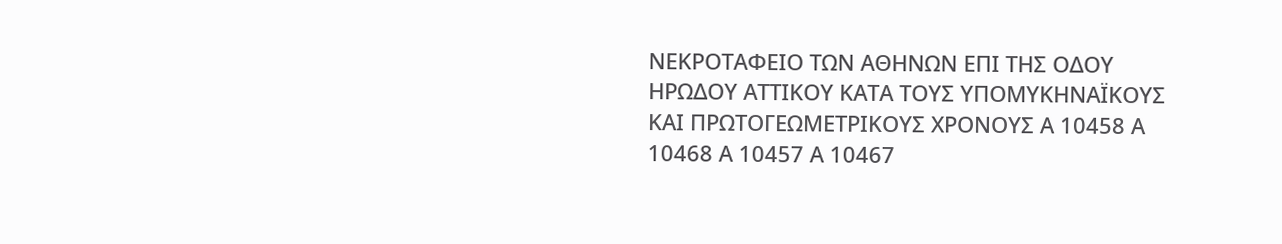ΝΕΚΡΟΤΑΦΕΙΟ ΤΩΝ ΑΘΗΝΩΝ ΕΠΙ ΤΗΣ ΟΔΟΥ ΗΡΩΔΟΥ ΑΤΤΙΚΟΥ ΚΑΤΑ ΤΟΥΣ ΥΠΟΜΥΚΗΝΑΪΚΟΥΣ ΚΑΙ ΠΡΩΤΟΓΕΩΜΕΤΡΙΚΟΥΣ ΧΡΟΝΟΥΣ Α 10458 Α 10468 Α 10457 Α 10467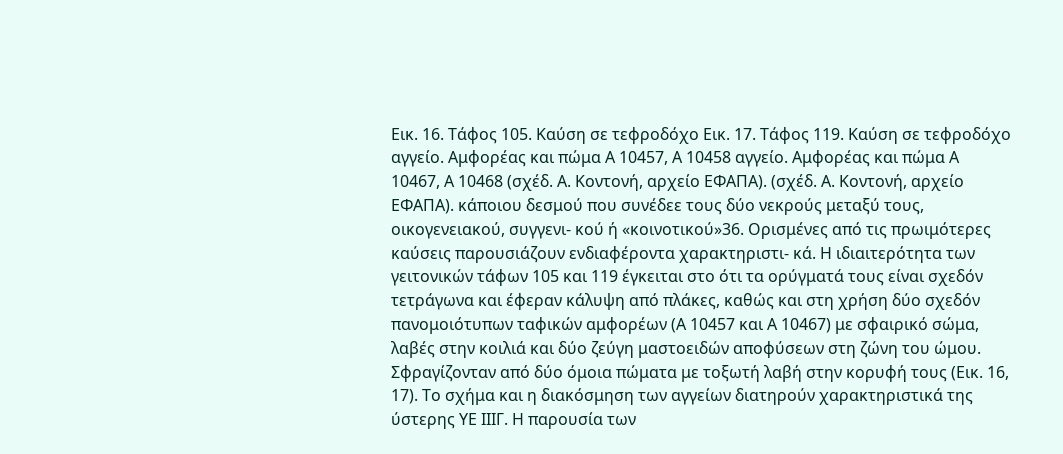Εικ. 16. Τάφος 105. Καύση σε τεφροδόχο Εικ. 17. Τάφος 119. Καύση σε τεφροδόχο αγγείο. Αμφορέας και πώμα Α 10457, Α 10458 αγγείο. Αμφορέας και πώμα Α 10467, Α 10468 (σχέδ. Α. Κοντονή, αρχείο ΕΦΑΠΑ). (σχέδ. Α. Κοντονή, αρχείο ΕΦΑΠΑ). κάποιου δεσμού που συνέδεε τους δύο νεκρούς μεταξύ τους, οικογενειακού, συγγενι- κού ή «κοινοτικού»36. Ορισμένες από τις πρωιμότερες καύσεις παρουσιάζουν ενδιαφέροντα χαρακτηριστι- κά. Η ιδιαιτερότητα των γειτονικών τάφων 105 και 119 έγκειται στο ότι τα ορύγματά τους είναι σχεδόν τετράγωνα και έφεραν κάλυψη από πλάκες, καθώς και στη χρήση δύο σχεδόν πανομοιότυπων ταφικών αμφορέων (Α 10457 και Α 10467) με σφαιρικό σώμα, λαβές στην κοιλιά και δύο ζεύγη μαστοειδών αποφύσεων στη ζώνη του ώμου. Σφραγίζονταν από δύο όμοια πώματα με τοξωτή λαβή στην κορυφή τους (Εικ. 16, 17). Το σχήμα και η διακόσμηση των αγγείων διατηρούν χαρακτηριστικά της ύστερης ΥΕ ΙΙΙΓ. Η παρουσία των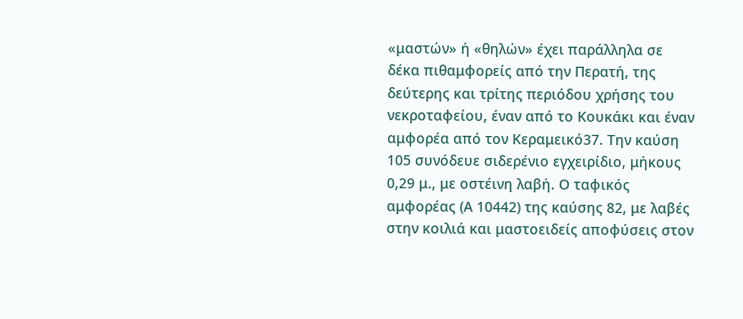«μαστών» ή «θηλών» έχει παράλληλα σε δέκα πιθαμφορείς από την Περατή, της δεύτερης και τρίτης περιόδου χρήσης του νεκροταφείου, έναν από το Κουκάκι και έναν αμφορέα από τον Κεραμεικό37. Την καύση 105 συνόδευε σιδερένιο εγχειρίδιο, μήκους 0,29 μ., με οστέινη λαβή. Ο ταφικός αμφορέας (Α 10442) της καύσης 82, με λαβές στην κοιλιά και μαστοειδείς αποφύσεις στον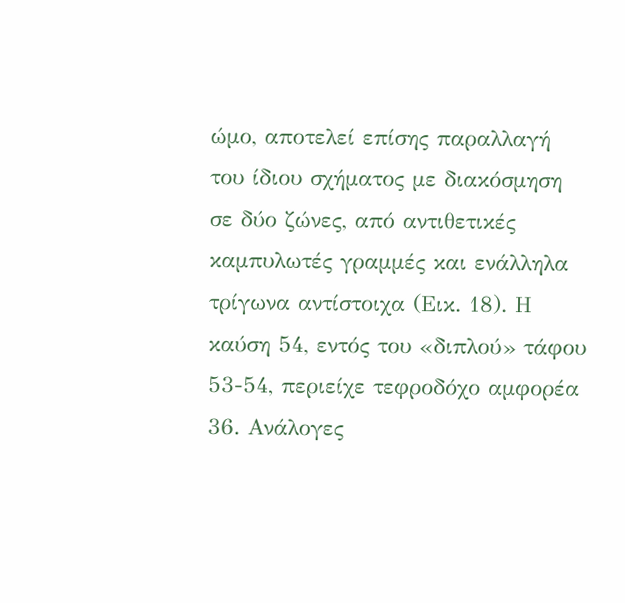ώμο, αποτελεί επίσης παραλλαγή του ίδιου σχήματος με διακόσμηση σε δύο ζώνες, από αντιθετικές καμπυλωτές γραμμές και ενάλληλα τρίγωνα αντίστοιχα (Εικ. 18). Η καύση 54, εντός του «διπλού» τάφου 53-54, περιείχε τεφροδόχο αμφορέα 36. Ανάλογες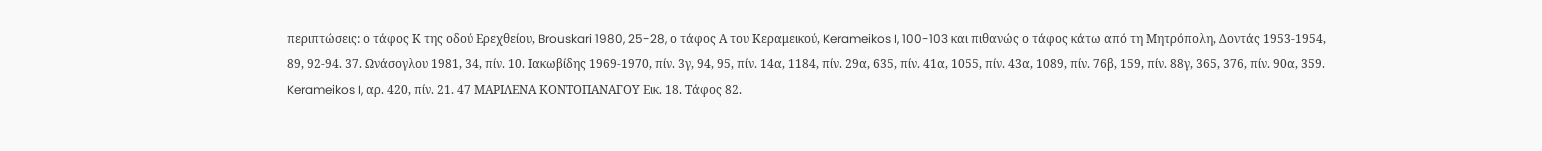περιπτώσεις: ο τάφος Κ της οδού Ερεχθείου, Brouskari 1980, 25-28, ο τάφος Α του Κεραμεικού, Kerameikos I, 100-103 και πιθανώς ο τάφος κάτω από τη Μητρόπολη, Δοντάς 1953-1954, 89, 92-94. 37. Ωνάσογλου 1981, 34, πίν. 10. Ιακωβίδης 1969-1970, πίν. 3γ, 94, 95, πίν. 14α, 1184, πίν. 29α, 635, πίν. 41α, 1055, πίν. 43α, 1089, πίν. 76β, 159, πίν. 88γ, 365, 376, πίν. 90α, 359. Kerameikos I, αρ. 420, πίν. 21. 47 ΜΑΡΙΛΕΝΑ ΚΟΝΤΟΠΑΝΑΓΟΥ Εικ. 18. Τάφος 82.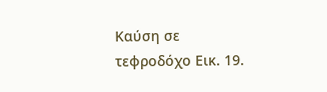Καύση σε τεφροδόχο Εικ. 19.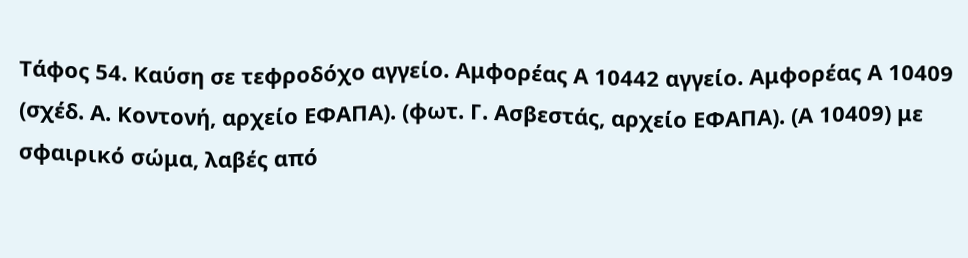Τάφος 54. Καύση σε τεφροδόχο αγγείο. Αμφορέας Α 10442 αγγείο. Αμφορέας Α 10409 (σχέδ. Α. Κοντονή, αρχείο ΕΦΑΠΑ). (φωτ. Γ. Ασβεστάς, αρχείο ΕΦΑΠΑ). (Α 10409) με σφαιρικό σώμα, λαβές από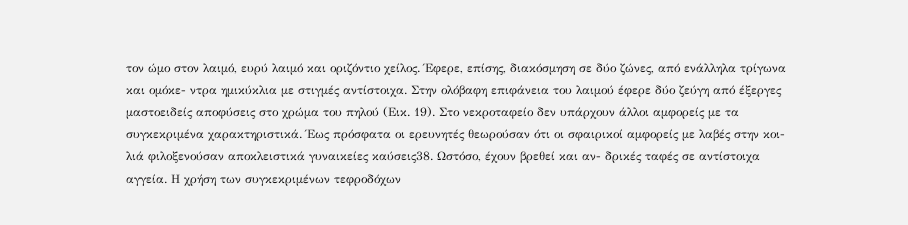τον ώμο στον λαιμό, ευρύ λαιμό και οριζόντιο χείλος. Έφερε, επίσης, διακόσμηση σε δύο ζώνες, από ενάλληλα τρίγωνα και ομόκε- ντρα ημικύκλια με στιγμές αντίστοιχα. Στην ολόβαφη επιφάνεια του λαιμού έφερε δύο ζεύγη από έξεργες μαστοειδείς αποφύσεις στο χρώμα του πηλού (Εικ. 19). Στο νεκροταφείο δεν υπάρχουν άλλοι αμφορείς με τα συγκεκριμένα χαρακτηριστικά. Έως πρόσφατα οι ερευνητές θεωρούσαν ότι οι σφαιρικοί αμφορείς με λαβές στην κοι- λιά φιλοξενούσαν αποκλειστικά γυναικείες καύσεις38. Ωστόσο, έχουν βρεθεί και αν- δρικές ταφές σε αντίστοιχα αγγεία. Η χρήση των συγκεκριμένων τεφροδόχων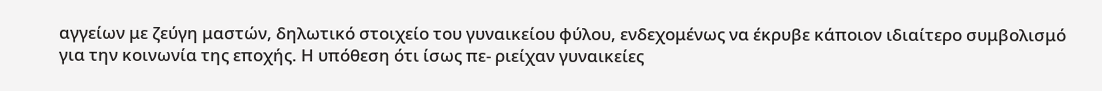αγγείων με ζεύγη μαστών, δηλωτικό στοιχείο του γυναικείου φύλου, ενδεχομένως να έκρυβε κάποιον ιδιαίτερο συμβολισμό για την κοινωνία της εποχής. Η υπόθεση ότι ίσως πε- ριείχαν γυναικείες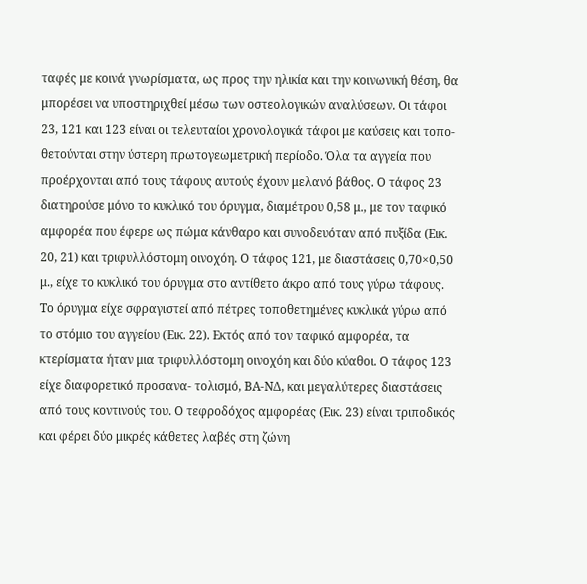ταφές με κοινά γνωρίσματα, ως προς την ηλικία και την κοινωνική θέση, θα μπορέσει να υποστηριχθεί μέσω των οστεολογικών αναλύσεων. Οι τάφοι 23, 121 και 123 είναι οι τελευταίοι χρονολογικά τάφοι με καύσεις και τοπο- θετούνται στην ύστερη πρωτογεωμετρική περίοδο. Όλα τα αγγεία που προέρχονται από τους τάφους αυτούς έχουν μελανό βάθος. Ο τάφος 23 διατηρούσε μόνο το κυκλικό του όρυγμα, διαμέτρου 0,58 μ., με τον ταφικό αμφορέα που έφερε ως πώμα κάνθαρο και συνοδευόταν από πυξίδα (Εικ. 20, 21) και τριφυλλόστομη οινοχόη. Ο τάφος 121, με διαστάσεις 0,70×0,50 μ., είχε το κυκλικό του όρυγμα στο αντίθετο άκρο από τους γύρω τάφους. Το όρυγμα είχε σφραγιστεί από πέτρες τοποθετημένες κυκλικά γύρω από το στόμιο του αγγείου (Εικ. 22). Εκτός από τον ταφικό αμφορέα, τα κτερίσματα ήταν μια τριφυλλόστομη οινοχόη και δύο κύαθοι. Ο τάφος 123 είχε διαφορετικό προσανα- τολισμό, ΒΑ-ΝΔ, και μεγαλύτερες διαστάσεις από τους κοντινούς του. Ο τεφροδόχος αμφορέας (Εικ. 23) είναι τριποδικός και φέρει δύο μικρές κάθετες λαβές στη ζώνη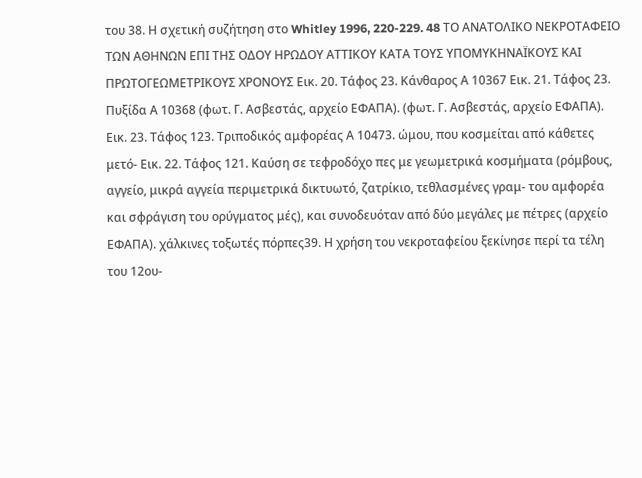του 38. Η σχετική συζήτηση στο Whitley 1996, 220-229. 48 ΤΟ ΑΝΑΤΟΛΙΚΟ ΝΕΚΡΟΤΑΦΕΙΟ ΤΩΝ ΑΘΗΝΩΝ ΕΠΙ ΤΗΣ ΟΔΟΥ ΗΡΩΔΟΥ ΑΤΤΙΚΟΥ ΚΑΤΑ ΤΟΥΣ ΥΠΟΜΥΚΗΝΑΪΚΟΥΣ ΚΑΙ ΠΡΩΤΟΓΕΩΜΕΤΡΙΚΟΥΣ ΧΡΟΝΟΥΣ Εικ. 20. Τάφος 23. Κάνθαρος Α 10367 Εικ. 21. Τάφος 23. Πυξίδα Α 10368 (φωτ. Γ. Ασβεστάς, αρχείο ΕΦΑΠΑ). (φωτ. Γ. Ασβεστάς, αρχείο ΕΦΑΠΑ). Εικ. 23. Τάφος 123. Τριποδικός αμφορέας Α 10473. ώμου, που κοσμείται από κάθετες μετό- Εικ. 22. Τάφος 121. Καύση σε τεφροδόχο πες με γεωμετρικά κοσμήματα (ρόμβους, αγγείο, μικρά αγγεία περιμετρικά δικτυωτό, ζατρίκιο, τεθλασμένες γραμ- του αμφορέα και σφράγιση του ορύγματος μές), και συνοδευόταν από δύο μεγάλες με πέτρες (αρχείο ΕΦΑΠΑ). χάλκινες τοξωτές πόρπες39. Η χρήση του νεκροταφείου ξεκίνησε περί τα τέλη του 12ου-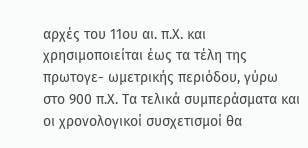αρχές του 11ου αι. π.Χ. και χρησιμοποιείται έως τα τέλη της πρωτογε- ωμετρικής περιόδου, γύρω στο 900 π.Χ. Τα τελικά συμπεράσματα και οι χρονολογικοί συσχετισμοί θα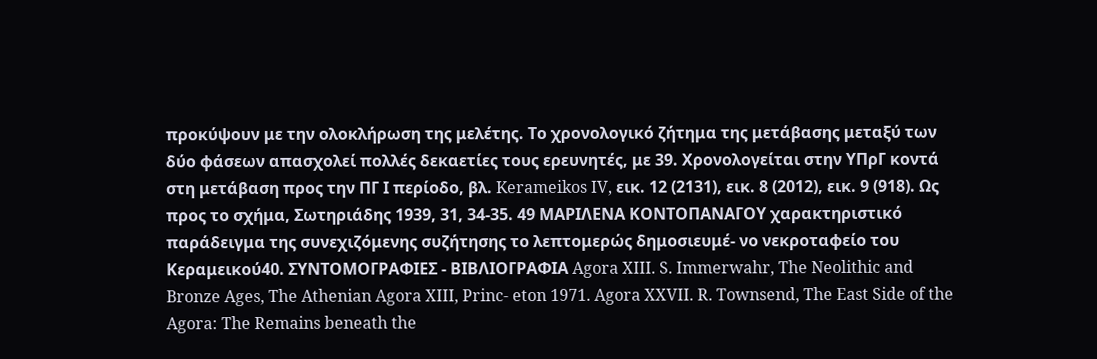προκύψουν με την ολοκλήρωση της μελέτης. Το χρονολογικό ζήτημα της μετάβασης μεταξύ των δύο φάσεων απασχολεί πολλές δεκαετίες τους ερευνητές, με 39. Χρονολογείται στην ΥΠρΓ κοντά στη μετάβαση προς την ΠΓ Ι περίοδο, βλ. Kerameikos IV, εικ. 12 (2131), εικ. 8 (2012), εικ. 9 (918). Ως προς το σχήμα, Σωτηριάδης 1939, 31, 34-35. 49 ΜΑΡΙΛΕΝΑ ΚΟΝΤΟΠΑΝΑΓΟΥ χαρακτηριστικό παράδειγμα της συνεχιζόμενης συζήτησης το λεπτομερώς δημοσιευμέ- νο νεκροταφείο του Κεραμεικού40. ΣΥΝΤΟΜΟΓΡΑΦΙΕΣ - ΒΙΒΛΙΟΓΡΑΦΙΑ Agora XIII. S. Immerwahr, The Neolithic and Bronze Ages, The Athenian Agora XIII, Princ- eton 1971. Agora XXVII. R. Townsend, The East Side of the Agora: The Remains beneath the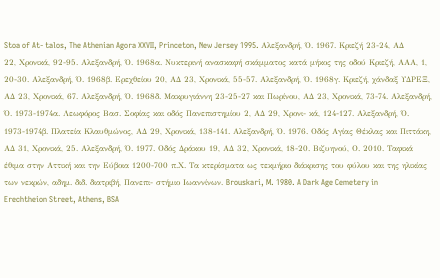Stoa of At- talos, The Athenian Agora XXVII, Princeton, New Jersey 1995. Αλεξανδρή, Ό. 1967. Κριεζή 23-24, ΑΔ 22, Χρονικά, 92-95. Αλεξανδρή, Ό. 1968α. Νυκτερινή ανασκαφή σκάμματος κατά μήκος της οδού Κριεζή, ΑΑΑ, 1, 20-30. Αλεξανδρή, Ό. 1968β. Ερεχθείου 20, ΑΔ 23, Χρονικά, 55-57. Αλεξανδρή, Ό. 1968γ. Κριεζή, χάνδαξ ΥΔΡΕΞ, ΑΔ 23, Χρονικά, 67. Αλεξανδρή, Ό. 1968δ. Μακρυγιάννη 23-25-27 και Πωρίνου, ΑΔ 23, Χρονικά, 73-74. Αλεξανδρή, Ό. 1973-1974α. Λεωφόρος Βασ. Σοφίας και οδός Πανεπιστημίου 2, ΑΔ 29, Χρονι- κά, 124-127. Αλεξανδρή, Ό. 1973-1974β. Πλατεία Κλαυθμώνος, ΑΔ 29, Χρονικά, 138-141. Αλεξανδρή, Ό. 1976. Οδός Αγίας Θέκλας και Πιττάκη, ΑΔ 31, Χρονικά, 25. Αλεξανδρή, Ό. 1977. Οδός Δράκου 19, ΑΔ 32, Χρονικά, 18-20. Βιζυηνού, Ο. 2010. Ταφικά έθιμα στην Αττική και την Εύβοια 1200-700 π.Χ. Τα κτερίσματα ως τεκμήριο διάκρισης του φύλου και της ηλικίας των νεκρών, αδημ. διδ. διατριβή, Πανεπι- στήμιο Ιωαννίνων. Brouskari, M. 1980. A Dark Age Cemetery in Erechtheion Street, Athens, BSA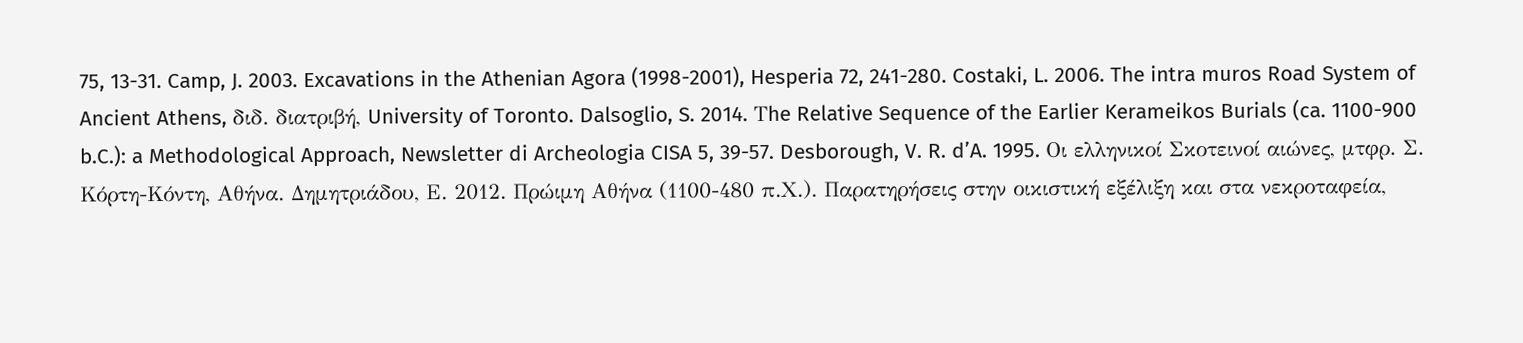75, 13-31. Camp, J. 2003. Excavations in the Athenian Agora (1998-2001), Hesperia 72, 241-280. Costaki, L. 2006. The intra muros Road System of Ancient Athens, διδ. διατριβή, University of Toronto. Dalsoglio, S. 2014. Τhe Relative Sequence of the Earlier Kerameikos Burials (ca. 1100-900 b.C.): a Methodological Approach, Newsletter di Archeologia CISA 5, 39-57. Desborough, V. R. d’A. 1995. Οι ελληνικοί Σκοτεινοί αιώνες, μτφρ. Σ. Κόρτη-Κόντη, Αθήνα. Δημητριάδου, Ε. 2012. Πρώιμη Αθήνα (1100-480 π.Χ.). Παρατηρήσεις στην οικιστική εξέλιξη και στα νεκροταφεία,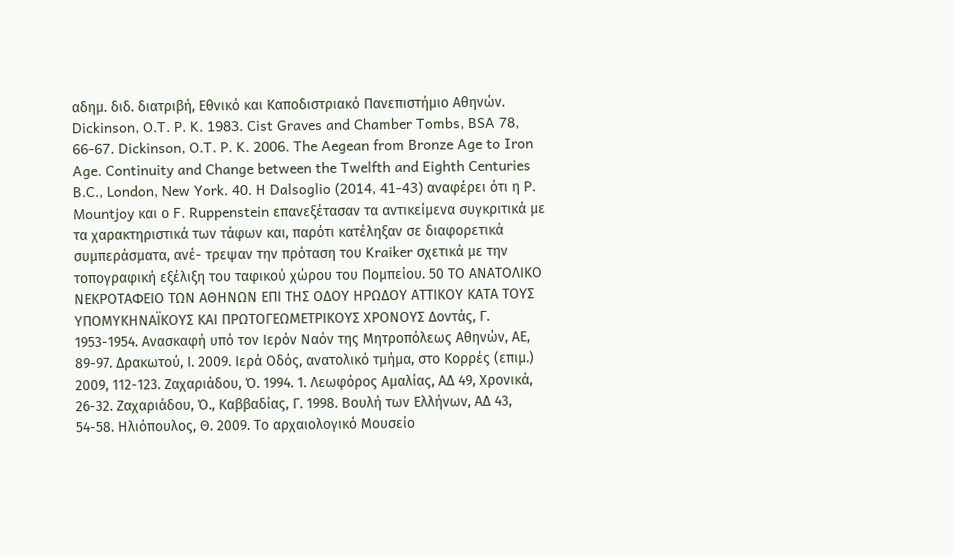αδημ. διδ. διατριβή, Εθνικό και Καποδιστριακό Πανεπιστήμιο Αθηνών. Dickinson, O.T. P. K. 1983. Cist Graves and Chamber Tombs, BSA 78, 66-67. Dickinson, O.T. P. K. 2006. The Aegean from Bronze Age to Iron Age. Continuity and Change between the Twelfth and Eighth Centuries B.C., London, New York. 40. Η Dalsoglio (2014, 41-43) αναφέρει ότι η P. Mountjoy και ο F. Ruppenstein επανεξέτασαν τα αντικείμενα συγκριτικά με τα χαρακτηριστικά των τάφων και, παρότι κατέληξαν σε διαφορετικά συμπεράσματα, ανέ- τρεψαν την πρόταση του Kraiker σχετικά με την τοπογραφική εξέλιξη του ταφικού χώρου του Πομπείου. 50 ΤΟ ΑΝΑΤΟΛΙΚΟ ΝΕΚΡΟΤΑΦΕΙΟ ΤΩΝ ΑΘΗΝΩΝ ΕΠΙ ΤΗΣ ΟΔΟΥ ΗΡΩΔΟΥ ΑΤΤΙΚΟΥ ΚΑΤΑ ΤΟΥΣ ΥΠΟΜΥΚΗΝΑΪΚΟΥΣ ΚΑΙ ΠΡΩΤΟΓΕΩΜΕΤΡΙΚΟΥΣ ΧΡΟΝΟΥΣ Δοντάς, Γ. 1953-1954. Ανασκαφή υπό τον Ιερόν Ναόν της Μητροπόλεως Αθηνών, ΑΕ, 89-97. Δρακωτού, Ι. 2009. Ιερά Οδός, ανατολικό τμήμα, στο Κορρές (επιμ.) 2009, 112-123. Ζαχαριάδου, Ό. 1994. 1. Λεωφόρος Αμαλίας, ΑΔ 49, Χρονικά, 26-32. Ζαχαριάδου, Ό., Καββαδίας, Γ. 1998. Βουλή των Ελλήνων, ΑΔ 43, 54-58. Ηλιόπουλος, Θ. 2009. Το αρχαιολογικό Μουσείο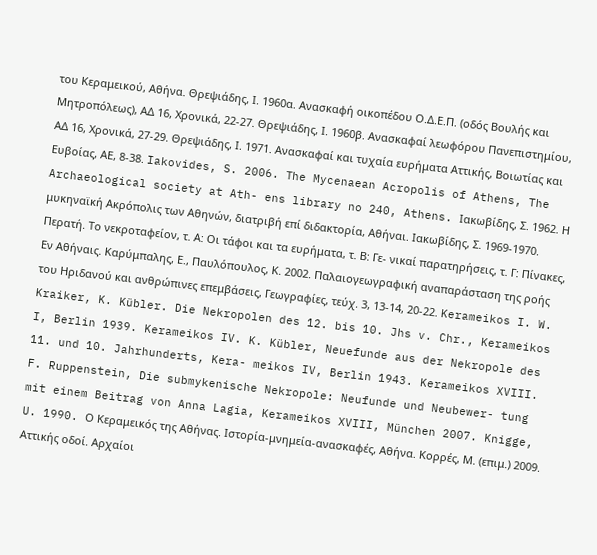του Κεραμεικού, Αθήνα. Θρεψιάδης, Ι. 1960α. Ανασκαφή οικοπέδου Ο.Δ.Ε.Π. (οδός Βουλής και Μητροπόλεως), ΑΔ 16, Χρονικά, 22-27. Θρεψιάδης, Ι. 1960β. Ανασκαφαί λεωφόρου Πανεπιστημίου, ΑΔ 16, Χρονικά, 27-29. Θρεψιάδης, Ι. 1971. Ανασκαφαί και τυχαία ευρήματα Αττικής, Βοιωτίας και Ευβοίας, ΑΕ, 8-38. Iakovides, S. 2006. Τhe Mycenaean Acropolis of Athens, The Archaeological society at Ath- ens library no 240, Athens. Ιακωβίδης, Σ. 1962. Η μυκηναϊκή Ακρόπολις των Αθηνών, διατριβή επί διδακτορία, Αθήναι. Ιακωβίδης, Σ. 1969-1970. Περατή. Το νεκροταφείον, τ. Α: Οι τάφοι και τα ευρήματα, τ. Β: Γε- νικαί παρατηρήσεις, τ. Γ: Πίνακες, Εν Αθήναις. Καρύμπαλης, Ε., Παυλόπουλος, Κ. 2002. Παλαιογεωγραφική αναπαράσταση της ροής του Ηριδανού και ανθρώπινες επεμβάσεις, Γεωγραφίες, τεύχ. 3, 13-14, 20-22. Kerameikos I. W. Kraiker, K. Kübler. Die Nekropolen des 12. bis 10. Jhs v. Chr., Kerameikos I, Berlin 1939. Kerameikos IV. K. Kübler, Neuefunde aus der Nekropole des 11. und 10. Jahrhunderts, Kera- meikos IV, Berlin 1943. Kerameikos XVIII. F. Ruppenstein, Die submykenische Nekropole: Neufunde und Neubewer- tung mit einem Beitrag von Anna Lagia, Kerameikos XVIII, München 2007. Knigge, U. 1990. Ο Κεραμεικός της Αθήνας. Ιστορία-μνημεία-ανασκαφές, Αθήνα. Κορρές, Μ. (επιμ.) 2009. Αττικής oδοί. Αρχαίοι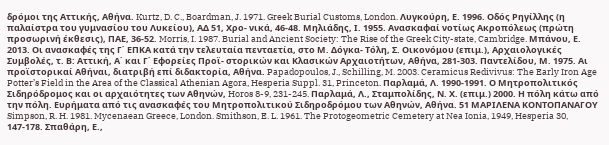δρόμοι της Αττικής, Αθήνα. Kurtz, D. C., Boardman, J. 1971. Greek Burial Customs, London. Λυγκούρη, Ε. 1996. Οδός Ρηγίλλης (η παλαίστρα του γυμνασίου του Λυκείου), ΑΔ 51, Χρο- νικά, 46-48. Μηλιάδης, Ι. 1955. Ανασκαφαί νοτίως Ακροπόλεως (πρώτη προσωρινή έκθεσις), ΠΑΕ, 36-52. Morris, I. 1987. Burial and Ancient Society: The Rise of the Greek City-state, Cambridge. Μπάνου, Ε. 2013. Οι ανασκαφές της Γ΄ ΕΠΚΑ κατά την τελευταία πενταετία, στο Μ. Δόγκα- Τόλη, Σ. Οικονόμου (επιμ.), Αρχαιολογικές Συμβολές, τ. Β: Αττική, Α΄ και Γ΄ Εφορείες Προϊ- στορικών και Κλασικών Αρχαιοτήτων, Αθήνα, 281-303. Παντελίδου, Μ. 1975. Αι προϊστορικαί Αθήναι, διατριβή επί διδακτορία, Αθήνα. Papadopoulos, J., Schilling, M. 2003. Ceramicus Redivivus: The Early Iron Age Potter’s Field in the Area of the Classical Athenian Agora, Hesperia Suppl. 31, Princeton. Παρλαμά, Λ. 1990-1991. Ο Μητροπολιτικός Σιδηρόδρομος και οι αρχαιότητες των Αθηνών, Horos 8-9, 231-245. Παρλαμά, Λ., Σταμπολίδης, Ν. Χ. (επιμ.) 2000. Η πόλη κάτω από την πόλη. Ευρήματα από τις ανασκαφές του Μητροπολιτικού Σιδηροδρόμου των Αθηνών, Αθήνα. 51 ΜΑΡΙΛΕΝΑ ΚΟΝΤΟΠΑΝΑΓΟΥ Simpson, R. H. 1981. Mycenaean Greece, London. Smithson, E. L. 1961. The Protogeometric Cemetery at Nea Ionia, 1949, Hesperia 30, 147-178. Σπαθάρη, Ε.,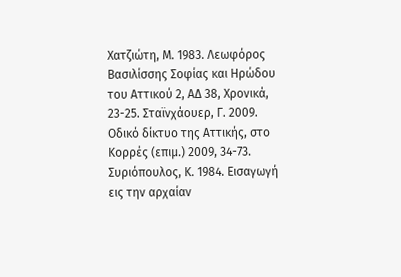Χατζιώτη, Μ. 1983. Λεωφόρος Βασιλίσσης Σοφίας και Ηρώδου του Αττικού 2, ΑΔ 38, Χρονικά, 23-25. Σταϊνχάουερ, Γ. 2009. Οδικό δίκτυο της Αττικής, στο Κορρές (επιμ.) 2009, 34-73. Συριόπουλος, Κ. 1984. Εισαγωγή εις την αρχαίαν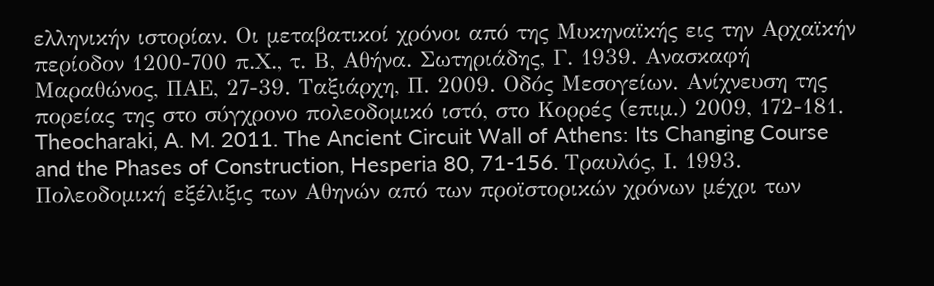ελληνικήν ιστορίαν. Οι μεταβατικοί χρόνοι από της Μυκηναϊκής εις την Αρχαϊκήν περίοδον 1200-700 π.Χ., τ. Β, Αθήνα. Σωτηριάδης, Γ. 1939. Ανασκαφή Μαραθώνος, ΠΑΕ, 27-39. Ταξιάρχη, Π. 2009. Οδός Μεσογείων. Ανίχνευση της πορείας της στο σύγχρονο πολεοδομικό ιστό, στο Κορρές (επιμ.) 2009, 172-181. Theocharaki, A. M. 2011. The Ancient Circuit Wall of Athens: Its Changing Course and the Phases of Construction, Hesperia 80, 71-156. Τραυλός, Ι. 1993. Πολεοδομική εξέλιξις των Αθηνών από των προϊστορικών χρόνων μέχρι των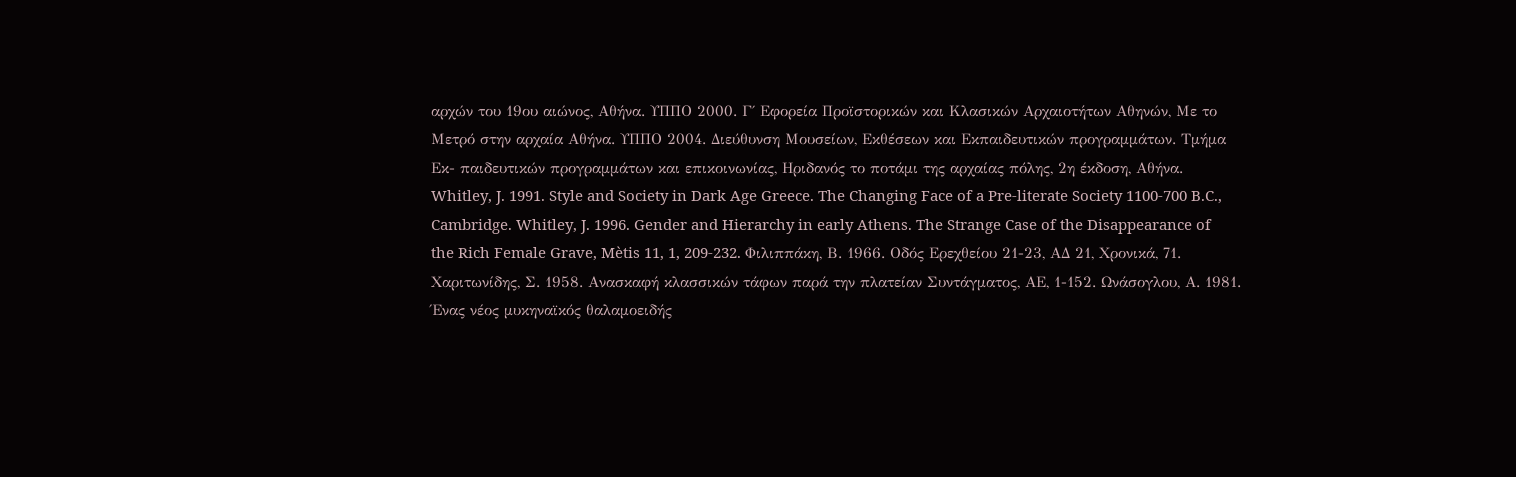αρχών του 19ου αιώνος, Αθήνα. ΥΠΠΟ 2000. Γ΄ Εφορεία Προϊστορικών και Κλασικών Αρχαιοτήτων Αθηνών, Με το Μετρό στην αρχαία Αθήνα. ΥΠΠΟ 2004. Διεύθυνση Μουσείων, Εκθέσεων και Εκπαιδευτικών προγραμμάτων. Τμήμα Εκ- παιδευτικών προγραμμάτων και επικοινωνίας, Ηριδανός το ποτάμι της αρχαίας πόλης, 2η έκδοση, Αθήνα. Whitley, J. 1991. Style and Society in Dark Age Greece. The Changing Face of a Pre-literate Society 1100-700 B.C., Cambridge. Whitley, J. 1996. Gender and Hierarchy in early Athens. The Strange Case of the Disappearance of the Rich Female Grave, Mètis 11, 1, 209-232. Φιλιππάκη, Β. 1966. Οδός Ερεχθείου 21-23, ΑΔ 21, Χρονικά, 71. Χαριτωνίδης, Σ. 1958. Ανασκαφή κλασσικών τάφων παρά την πλατείαν Συντάγματος, ΑΕ, 1-152. Ωνάσογλου, Α. 1981. Ένας νέος μυκηναϊκός θαλαμοειδής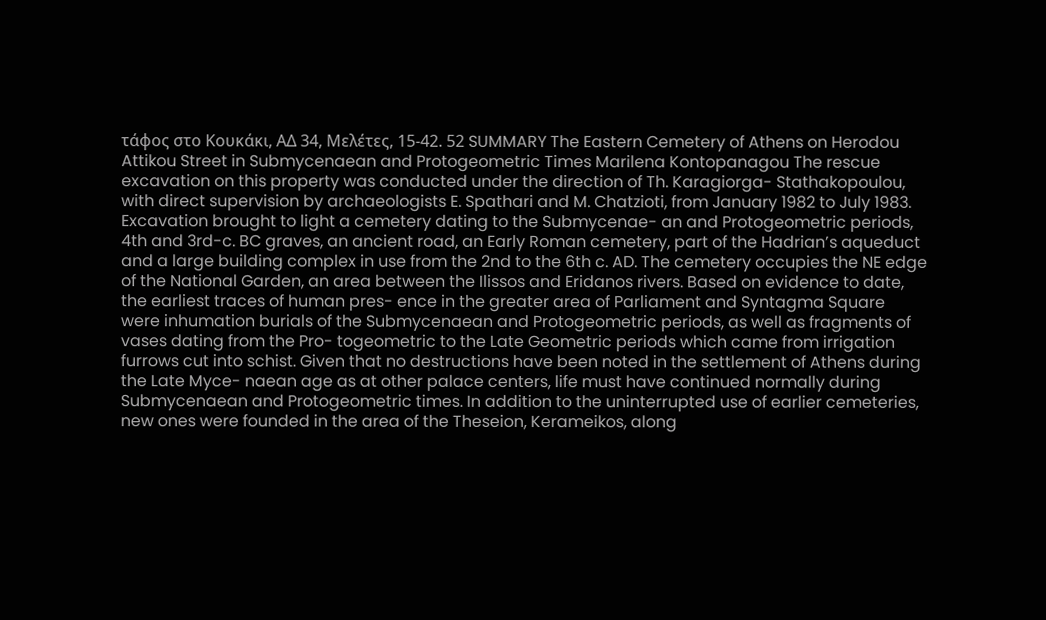τάφος στο Κουκάκι, ΑΔ 34, Μελέτες, 15-42. 52 SUMMARY The Eastern Cemetery of Athens on Herodou Attikou Street in Submycenaean and Protogeometric Times Marilena Kontopanagou The rescue excavation on this property was conducted under the direction of Th. Karagiorga- Stathakopoulou, with direct supervision by archaeologists E. Spathari and M. Chatzioti, from January 1982 to July 1983. Excavation brought to light a cemetery dating to the Submycenae- an and Protogeometric periods, 4th and 3rd-c. BC graves, an ancient road, an Early Roman cemetery, part of the Hadrian’s aqueduct and a large building complex in use from the 2nd to the 6th c. AD. The cemetery occupies the NE edge of the National Garden, an area between the Ilissos and Eridanos rivers. Based on evidence to date, the earliest traces of human pres- ence in the greater area of Parliament and Syntagma Square were inhumation burials of the Submycenaean and Protogeometric periods, as well as fragments of vases dating from the Pro- togeometric to the Late Geometric periods which came from irrigation furrows cut into schist. Given that no destructions have been noted in the settlement of Athens during the Late Myce- naean age as at other palace centers, life must have continued normally during Submycenaean and Protogeometric times. In addition to the uninterrupted use of earlier cemeteries, new ones were founded in the area of the Theseion, Kerameikos, along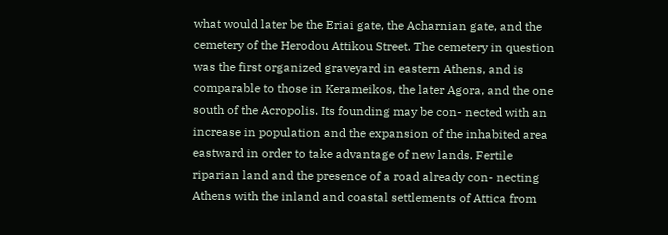what would later be the Eriai gate, the Acharnian gate, and the cemetery of the Herodou Attikou Street. The cemetery in question was the first organized graveyard in eastern Athens, and is comparable to those in Kerameikos, the later Agora, and the one south of the Acropolis. Its founding may be con- nected with an increase in population and the expansion of the inhabited area eastward in order to take advantage of new lands. Fertile riparian land and the presence of a road already con- necting Athens with the inland and coastal settlements of Attica from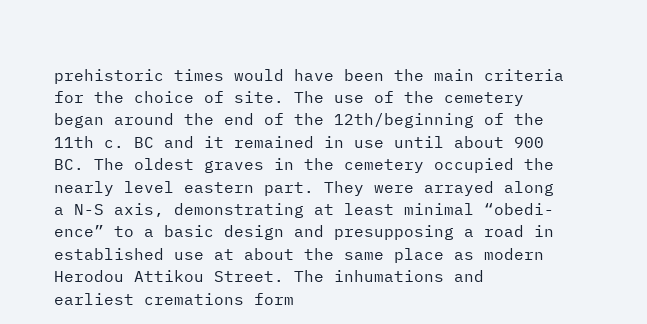prehistoric times would have been the main criteria for the choice of site. The use of the cemetery began around the end of the 12th/beginning of the 11th c. BC and it remained in use until about 900 BC. The oldest graves in the cemetery occupied the nearly level eastern part. They were arrayed along a N-S axis, demonstrating at least minimal “obedi- ence” to a basic design and presupposing a road in established use at about the same place as modern Herodou Attikou Street. The inhumations and earliest cremations form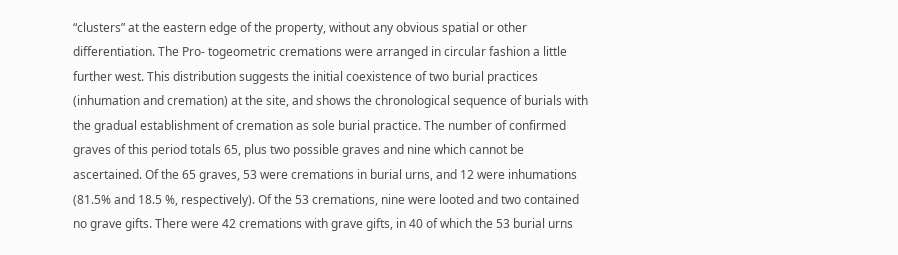“clusters” at the eastern edge of the property, without any obvious spatial or other differentiation. The Pro- togeometric cremations were arranged in circular fashion a little further west. This distribution suggests the initial coexistence of two burial practices (inhumation and cremation) at the site, and shows the chronological sequence of burials with the gradual establishment of cremation as sole burial practice. The number of confirmed graves of this period totals 65, plus two possible graves and nine which cannot be ascertained. Of the 65 graves, 53 were cremations in burial urns, and 12 were inhumations (81.5% and 18.5 %, respectively). Of the 53 cremations, nine were looted and two contained no grave gifts. There were 42 cremations with grave gifts, in 40 of which the 53 burial urns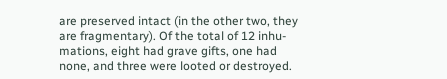are preserved intact (in the other two, they are fragmentary). Of the total of 12 inhu- mations, eight had grave gifts, one had none, and three were looted or destroyed.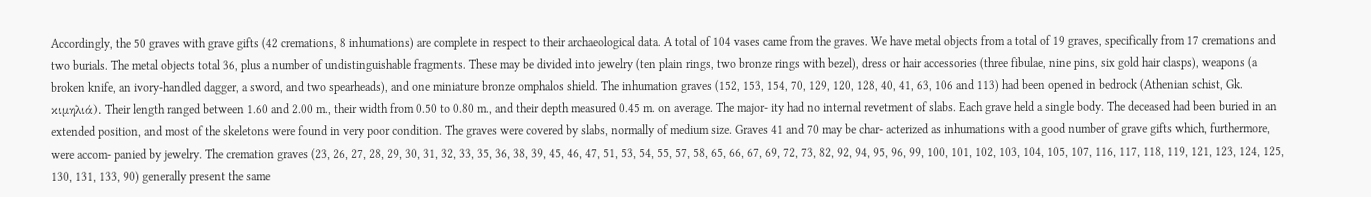Accordingly, the 50 graves with grave gifts (42 cremations, 8 inhumations) are complete in respect to their archaeological data. A total of 104 vases came from the graves. We have metal objects from a total of 19 graves, specifically from 17 cremations and two burials. The metal objects total 36, plus a number of undistinguishable fragments. These may be divided into jewelry (ten plain rings, two bronze rings with bezel), dress or hair accessories (three fibulae, nine pins, six gold hair clasps), weapons (a broken knife, an ivory-handled dagger, a sword, and two spearheads), and one miniature bronze omphalos shield. The inhumation graves (152, 153, 154, 70, 129, 120, 128, 40, 41, 63, 106 and 113) had been opened in bedrock (Athenian schist, Gk. κιμηλιά). Their length ranged between 1.60 and 2.00 m., their width from 0.50 to 0.80 m., and their depth measured 0.45 m. on average. The major- ity had no internal revetment of slabs. Each grave held a single body. The deceased had been buried in an extended position, and most of the skeletons were found in very poor condition. The graves were covered by slabs, normally of medium size. Graves 41 and 70 may be char- acterized as inhumations with a good number of grave gifts which, furthermore, were accom- panied by jewelry. The cremation graves (23, 26, 27, 28, 29, 30, 31, 32, 33, 35, 36, 38, 39, 45, 46, 47, 51, 53, 54, 55, 57, 58, 65, 66, 67, 69, 72, 73, 82, 92, 94, 95, 96, 99, 100, 101, 102, 103, 104, 105, 107, 116, 117, 118, 119, 121, 123, 124, 125, 130, 131, 133, 90) generally present the same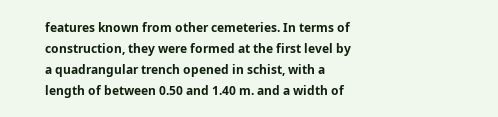features known from other cemeteries. In terms of construction, they were formed at the first level by a quadrangular trench opened in schist, with a length of between 0.50 and 1.40 m. and a width of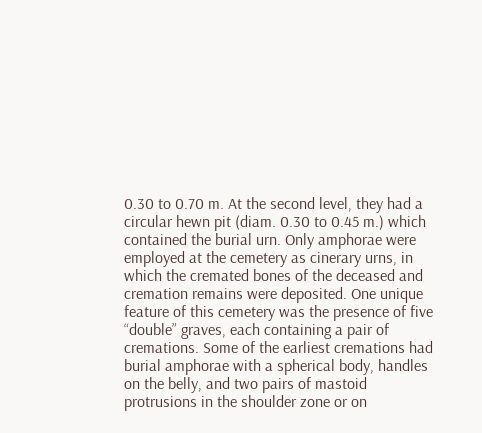0.30 to 0.70 m. At the second level, they had a circular hewn pit (diam. 0.30 to 0.45 m.) which contained the burial urn. Only amphorae were employed at the cemetery as cinerary urns, in which the cremated bones of the deceased and cremation remains were deposited. One unique feature of this cemetery was the presence of five “double” graves, each containing a pair of cremations. Some of the earliest cremations had burial amphorae with a spherical body, handles on the belly, and two pairs of mastoid protrusions in the shoulder zone or on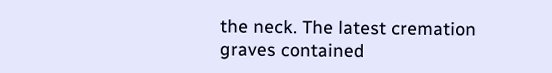the neck. The latest cremation graves contained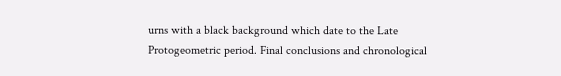urns with a black background which date to the Late Protogeometric period. Final conclusions and chronological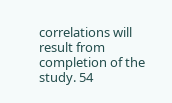correlations will result from completion of the study. 54